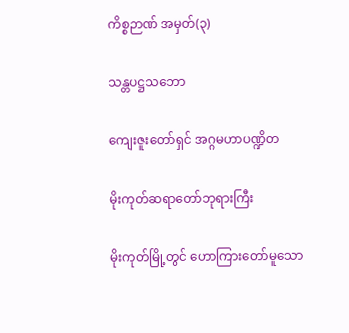ကိစ္စဉာဏ် အမှတ်(၃)

သန္တပဋ္ဌသဘော

ကျေးဇူးတော်ရှင် အဂ္ဂမဟာပဏ္ဍိတ

မိုးကုတ်ဆရာတော်ဘုရားကြီး

မိုးကုတ်မြို့တွင် ဟောကြားတော်မူသော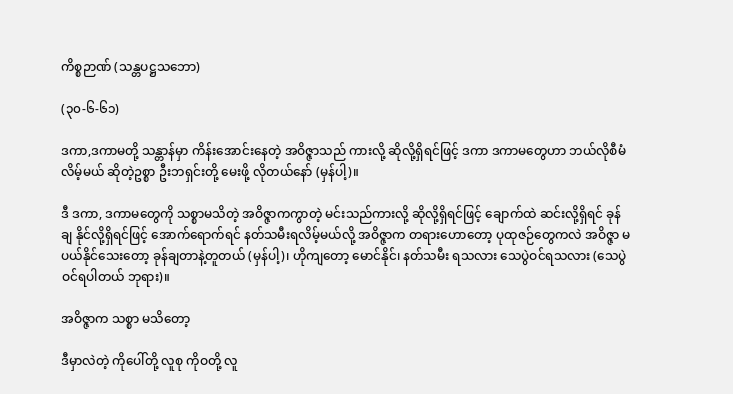ကိစ္စဉာဏ် (သန္တပဋ္ဌသဘော)

(၃၀-၆-၆၁)

ဒကာ,ဒကာမတို့ သန္တာန်မှာ ကိန်းအောင်းနေတဲ့ အဝိဇ္ဇာသည် ကားလို့ ဆိုလို့ရှိရင်ဖြင့် ဒကာ ဒကာမတွေဟာ ဘယ်လိုစီမံလိမ့်မယ် ဆိုတဲ့ဥစ္စာ ဦးဘရှင်းတို့ မေးဖို့ လိုတယ်နော် (မှန်ပါ့)။

ဒီ ဒကာ, ဒကာမတွေကို သစ္စာမသိတဲ့ အဝိဇ္ဇာကကွာတဲ့ မင်းသည်ကားလို့ ဆိုလို့ရှိရင်ဖြင့် ချောက်ထဲ ဆင်းလို့ရှိရင် ခုန်ချ နိုင်လို့ရှိရင်ဖြင့် အောက်ရောက်ရင် နတ်သမီးရလိမ့်မယ်လို့ အဝိဇ္ဇာက တရားဟောတော့ ပုထုဇဉ်တွေကလဲ အဝိဇ္ဇာ မပယ်နိုင်သေးတော့ ခုန်ချတာနဲ့တူတယ် (မှန်ပါ့)၊ ဟိုကျတော့ မောင်နိုင်၊ နတ်သမီး ရသလား သေပွဲဝင်ရသလား (သေပွဲဝင်ရပါတယ် ဘုရား)။

အဝိဇ္ဇာက သစ္စာ မသိတော့

ဒီမှာလဲတဲ့ ကိုပေါ်တို့ လူစု ကိုဝတို့ လူ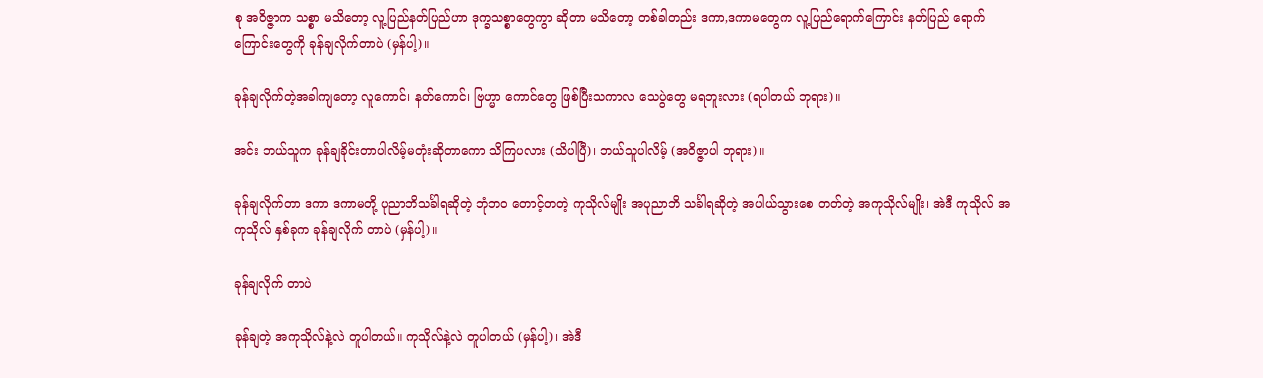စု အဝိဇ္ဇာက သစ္စာ မသိတော့ လူ့ပြည်နတ်ပြည်ဟာ ဒုက္ခသစ္စာတွေကွာ ဆိုတာ မသိတော့ တစ်ခါတည်း ဒကာ,ဒကာမတွေက လူ့ပြည်ရောက်ကြောင်း နတ်ပြည် ရောက်ကြောင်းတွေကို ခုန်ချလိုက်တာပဲ (မှန်ပါ့)။

ခုန်ချလိုက်တဲ့အခါကျတော့ လူကောင်၊ နတ်ကောင်၊ ဗြဟ္မာ ကောင်တွေ ဖြစ်ပြီးသကာလ သေပွဲတွေ မရဘူးလား (ရပါတယ် ဘုရား)။

အင်း ဘယ်သူက ခုန်ချခိုင်းတာပါလိမ့်မတုံးဆိုတာကော သိကြပလား (သိပါပြီ)၊ ဘယ်သူပါလိမ့် (အဝိဇ္ဇာပါ ဘုရား)။

ခုန်ချလိုက်တာ ဒကာ ဒကာမတို့ ပုညာဘိသင်္ခါရဆိုတဲ့ ဘုံဘဝ တောင့်တတဲ့ ကုသိုလ်မျိုး အပုညာဘိ သင်္ခါရဆိုတဲ့ အပါယ်သွားစေ တတ်တဲ့ အကုသိုလ်မျိုး၊ အဲဒီ ကုသိုလ် အကုသိုလ် နှစ်ခုက ခုန်ချလိုက် တာပဲ (မှန်ပါ့)။

ခုန်ချလိုက် တာပဲ

ခုန်ချတဲ့ အကုသိုလ်နဲ့လဲ တူပါတယ်။ ကုသိုလ်နဲ့လဲ တူပါတယ် (မှန်ပါ့)၊ အဲဒီ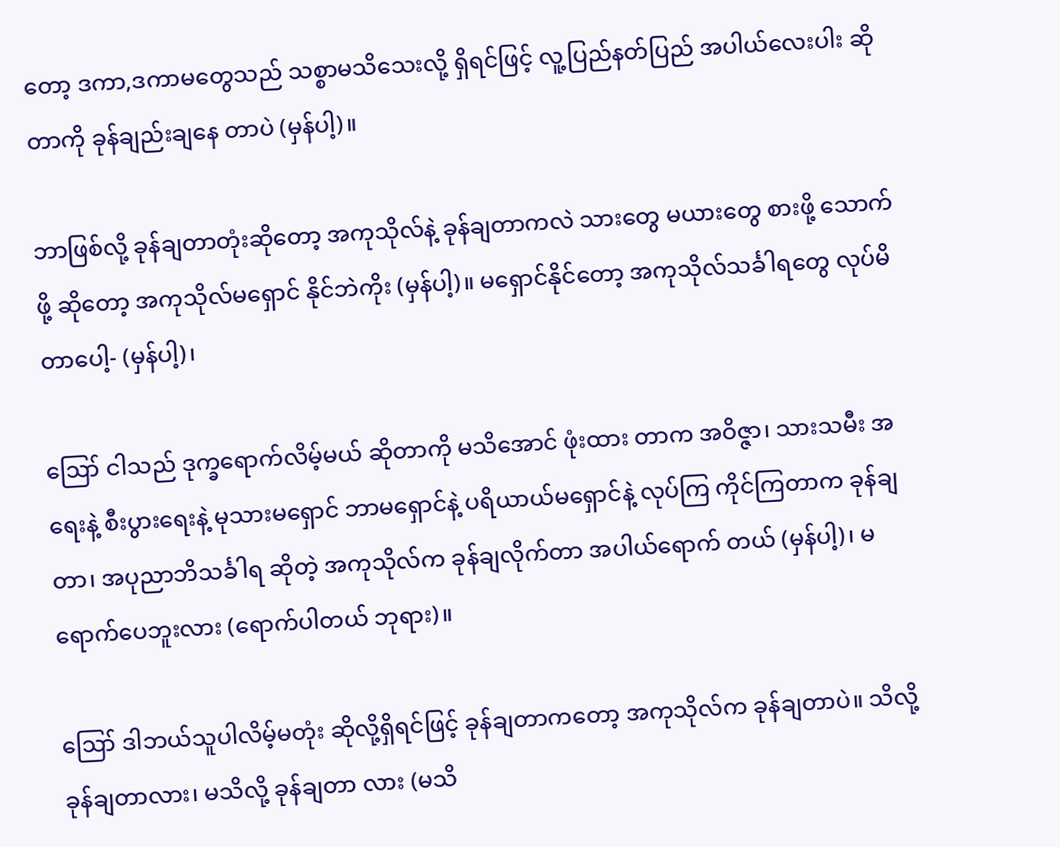တော့ ဒကာ,ဒကာမတွေသည် သစ္စာမသိသေးလို့ ရှိရင်ဖြင့် လူ့ပြည်နတ်ပြည် အပါယ်လေးပါး ဆိုတာကို ခုန်ချည်းချနေ တာပဲ (မှန်ပါ့)။

ဘာဖြစ်လို့ ခုန်ချတာတုံးဆိုတော့ အကုသိုလ်နဲ့ ခုန်ချတာကလဲ သားတွေ မယားတွေ စားဖို့ သောက်ဖို့ ဆိုတော့ အကုသိုလ်မရှောင် နိုင်ဘဲကိုး (မှန်ပါ့)။ မရှောင်နိုင်တော့ အကုသိုလ်သင်္ခါရတွေ လုပ်မိတာပေါ့- (မှန်ပါ့)၊

ဪ ငါသည် ဒုက္ခရောက်လိမ့်မယ် ဆိုတာကို မသိအောင် ဖုံးထား တာက အဝိဇ္ဇာ၊ သားသမီး အရေးနဲ့ စီးပွားရေးနဲ့ မုသားမရှောင် ဘာမရှောင်နဲ့ ပရိယာယ်မရှောင်နဲ့ လုပ်ကြ ကိုင်ကြတာက ခုန်ချတာ၊ အပုညာဘိသင်္ခါရ ဆိုတဲ့ အကုသိုလ်က ခုန်ချလိုက်တာ အပါယ်ရောက် တယ် (မှန်ပါ့)၊ မရောက်ပေဘူးလား (ရောက်ပါတယ် ဘုရား)။

ဪ ဒါဘယ်သူပါလိမ့်မတုံး ဆိုလို့ရှိရင်ဖြင့် ခုန်ချတာကတော့ အကုသိုလ်က ခုန်ချတာပဲ။ သိလို့ခုန်ချတာလား၊ မသိလို့ ခုန်ချတာ လား (မသိ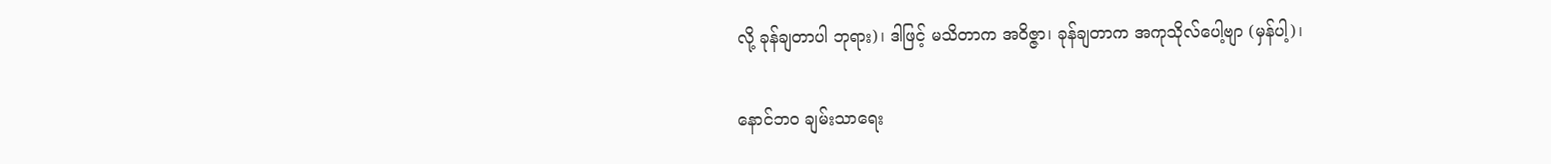လို့ ခုန်ချတာပါ ဘုရား)၊ ဒါဖြင့် မသိတာက အဝိဇ္ဇာ၊ ခုန်ချတာက အကုသိုလ်ပေါ့ဗျာ (မှန်ပါ့)၊

နောင်ဘဝ ချမ်းသာရေး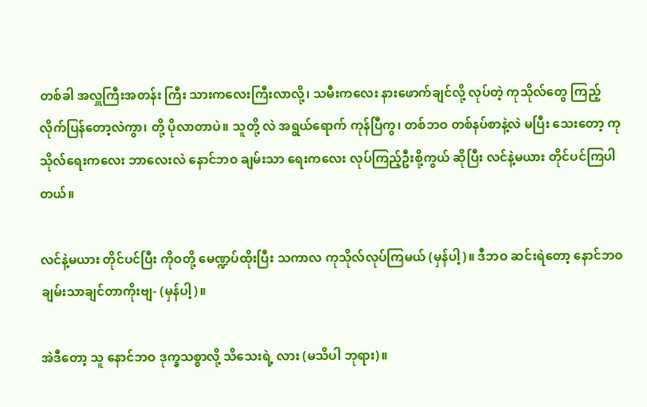တစ်ခါ အလှူကြီးအတန်း ကြီး သားကလေးကြီးလာလို့၊ သမီးကလေး နားဖောက်ချင်လို့ လုပ်တဲ့ ကုသိုလ်တွေ ကြည့်လိုက်ပြန်တော့လဲကွာ၊ တို့ ပိုလာတာပဲ။ သူတို့ လဲ အရွယ်ရောက် ကုန်ပြီကွ၊ တစ်ဘဝ တစ်နပ်စာနဲ့လဲ မပြီး သေးတော့ ကုသိုလ်ရေးကလေး ဘာလေးလဲ နောင်ဘဝ ချမ်းသာ ရေးကလေး လုပ်ကြည့်ဦးစို့ကွယ် ဆိုပြီး လင်နဲ့မယား တိုင်ပင်ကြပါ တယ်။

လင်နဲ့မယား တိုင်ပင်ပြီး ကိုဝတို့ မေဏ္ဍပ်ထိုးပြီး သကာလ ကုသိုလ်လုပ်ကြမယ် (မှန်ပါ့)။ ဒီဘဝ ဆင်းရဲတော့ နောင်ဘဝ ချမ်းသာချင်တာကိုးဗျ- (မှန်ပါ့)။

အဲဒီတော့ သူ နောင်ဘဝ ဒုက္ခသစ္စာလို့ သိသေးရဲ့ လား (မသိပါ ဘုရား)။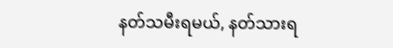နတ်သမီးရမယ်, နတ်သားရ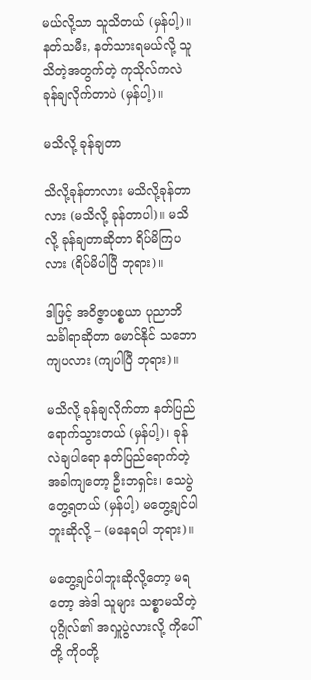မယ်လို့သာ သူသိတယ် (မှန်ပါ့)။ နတ်သမီး, နတ်သားရမယ်လို့ သူသိတဲ့အတွက်တဲ့ ကုသိုလ်ကလဲ ခုန်ချလိုက်တာပဲ (မှန်ပါ့)။

မသိလို့ ခုန်ချတာ

သိလို့ခုန်တာလား မသိလို့ခုန်တာလား (မသိလို့ ခုန်တာပါ)။ မသိလို့ ခုန်ချတာဆိုတာ ရိပ်မိကြပလား (ရိပ်မိပါပြီ ဘုရား)။

ဒါဖြင့် အဝိဇ္ဇာပစ္စယာ ပုညာဘိသင်္ခါရာဆိုတာ မောင်နိုင် သဘောကျပလား (ကျပါပြီ ဘုရား)။

မသိလို့ ခုန်ချလိုက်တာ နတ်ပြည်ရောက်သွားတယ် (မှန်ပါ့)၊ ခုန်လဲချပါရော နတ်ပြည်ရောက်တဲ့ အခါကျတော့ ဦးဘရှင်း၊ သေပွဲ တွေ့ရတယ် (မှန်ပါ့) မတွေ့ချင်ပါဘူးဆိုလို့ – (မနေရပါ ဘုရား)။

မတွေ့ချင်ပါဘူးဆိုလို့တော့ မရတော့ အဲဒါ သူများ သစ္စာမသိတဲ့ ပုဂ္ဂိုလ်၏ အလှူပွဲလားလို့ ကိုပေါ်တို့ ကိုဝတို့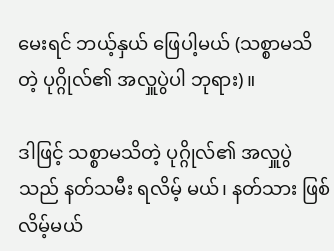မေးရင် ဘယ့်နှယ် ဖြေပါ့မယ် (သစ္စာမသိတဲ့ ပုဂ္ဂိုလ်၏ အလှူပွဲပါ ဘုရား)။

ဒါဖြင့် သစ္စာမသိတဲ့ ပုဂ္ဂိုလ်၏ အလှူပွဲသည် နတ်သမီး ရလိမ့် မယ်၊ နတ်သား ဖြစ်လိမ့်မယ်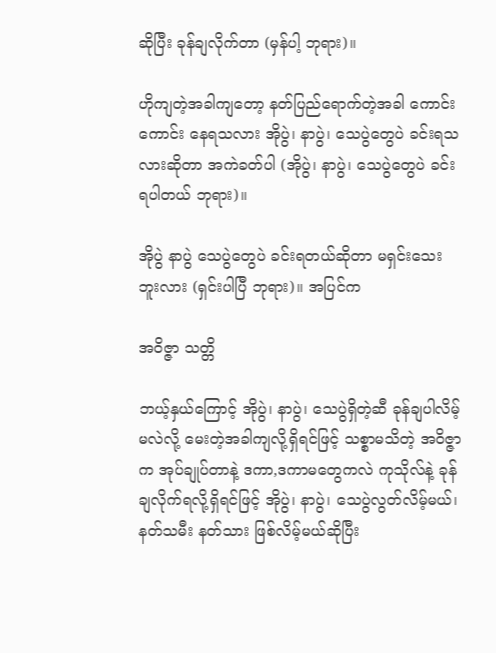ဆိုပြီး ခုန်ချလိုက်တာ (မှန်ပါ့ ဘုရား)။

ဟိုကျတဲ့အခါကျတော့ နတ်ပြည်ရောက်တဲ့အခါ ကောင်းကောင်း နေရသလား အိုပွဲ၊ နာပွဲ၊ သေပွဲတွေပဲ ခင်းရသလားဆိုတာ အကဲခတ်ပါ (အိုပွဲ၊ နာပွဲ၊ သေပွဲတွေပဲ ခင်းရပါတယ် ဘုရား)။

အိုပွဲ နာပွဲ သေပွဲတွေပဲ ခင်းရတယ်ဆိုတာ မရှင်းသေးဘူးလား (ရှင်းပါပြီ ဘုရား)။ အပြင်က

အဝိဇ္ဇာ သတ္တိ

ဘယ့်နှယ်ကြောင့် အိုပွဲ၊ နာပွဲ၊ သေပွဲရှိတဲ့ဆီ ခုန်ချပါလိမ့်မလဲလို့ မေးတဲ့အခါကျလို့ရှိရင်ဖြင့် သစ္စာမသိတဲ့ အဝိဇ္ဇာက အုပ်ချုပ်တာနဲ့ ဒကာ,ဒကာမတွေကလဲ ကုသိုလ်နဲ့ ခုန်ချလိုက်ရလို့ရှိရင်ဖြင့် အိုပွဲ၊ နာပွဲ၊ သေပွဲလွတ်လိမ့်မယ်၊ နတ်သမီး နတ်သား ဖြစ်လိမ့်မယ်ဆိုပြီး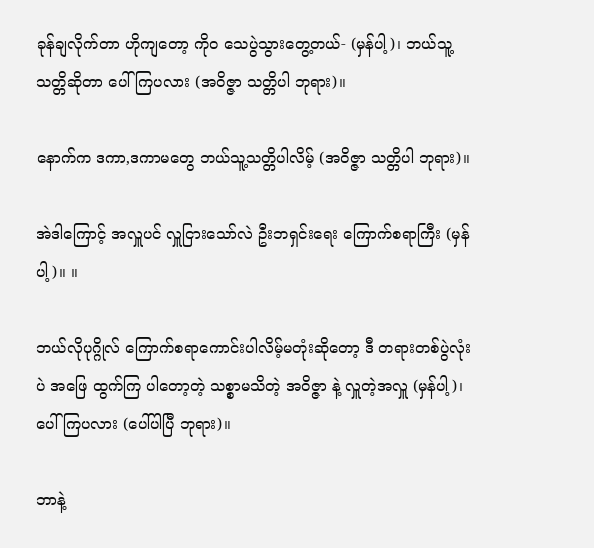ခုန်ချလိုက်တာ ဟိုကျတော့ ကိုဝ သေပွဲသွားတွေ့တယ်- (မှန်ပါ့)၊ ဘယ်သူ့ သတ္တိဆိုတာ ပေါ်ကြပလား (အဝိဇ္ဇာ သတ္တိပါ ဘုရား)။

နောက်က ဒကာ,ဒကာမတွေ ဘယ်သူ့သတ္တိပါလိမ့် (အဝိဇ္ဇာ သတ္တိပါ ဘုရား)။

အဲဒါကြောင့် အလှူပင် လှူငြားသော်လဲ ဦးဘရှင်းရေး ကြောက်စရာကြီး (မှန်ပါ့)။ ။

ဘယ်လိုပုဂ္ဂိုလ် ကြောက်စရာကောင်းပါလိမ့်မတုံးဆိုတော့ ဒီ တရားတစ်ပွဲလုံးပဲ အဖြေ ထွက်ကြ ပါတော့တဲ့ သစ္စာမသိတဲ့ အဝိဇ္ဇာ နဲ့ လှူတဲ့အလှူ (မှန်ပါ့)၊ ပေါ်ကြပလား (ပေါ်ပါပြီ ဘုရား)။

ဘာနဲ့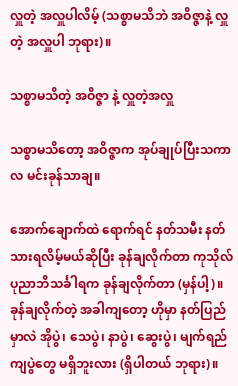လှူတဲ့ အလှူပါလိမ့် (သစ္စာမသိဘဲ အဝိဇ္ဇာနဲ့ လှူတဲ့ အလှူပါ ဘုရား)။

သစ္စာမသိတဲ့ အဝိဇ္ဇာ နဲ့ လှူတဲ့အလှူ

သစ္စာမသိတော့ အဝိဇ္ဇာက အုပ်ချုပ်ပြီးသကာလ မင်းခုန်သာချ။

အောက်ချောက်ထဲ ရောက်ရင် နတ်သမီး နတ်သားရလိမ့်မယ်ဆိုပြီး ခုန်ချလိုက်တာ ကုသိုလ် ပုညာဘိသင်္ခါရက ခုန်ချလိုက်တာ (မှန်ပါ့)။ ခုန်ချလိုက်တဲ့ အခါကျတော့ ဟိုမှာ နတ်ပြည်မှာလဲ အိုပွဲ၊ သေပွဲ၊ နာပွဲ၊ ဆွေးပွဲ၊ မျက်ရည်ကျပွဲတွေ မရှိဘူးလား (ရှိပါတယ် ဘုရား)။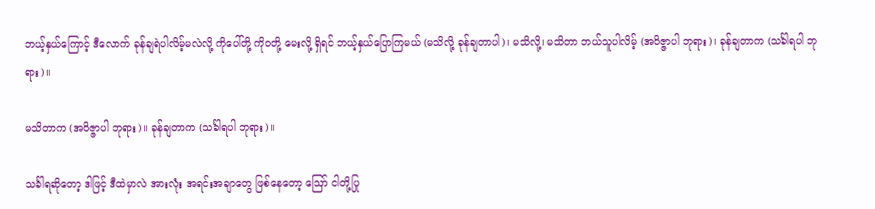ဘယ့်နှယ်ကြောင့် ဒီလောက် ခုန်ချရဲပါလိမ့်မလဲလို့ ကိုပေါ်တို့ ကိုဝတို့ မေးလို့ ရှိရင် ဘယ့်နှယ်ပြောကြမယ် (မသိလို့ ခုန်ချတာပါ)၊ မသိလို့၊ မသိတာ ဘယ်သူပါလိမ့် (အဝိဇ္ဇာပါ ဘုရား)၊ ခုန်ချတာက (သင်္ခါရပါ ဘုရား)။

မသိတာက (အဝိဇ္ဇာပါ ဘုရား)။ ခုန်ချတာက (သင်္ခါရပါ ဘုရား)။

သင်္ခါရဆိုတော့ ဒါဖြင့် ဒီထဲမှာလဲ အားလုံး အရင်းအချာတွေ ဖြစ်နေတော့ ဪ ငါတို့ပြု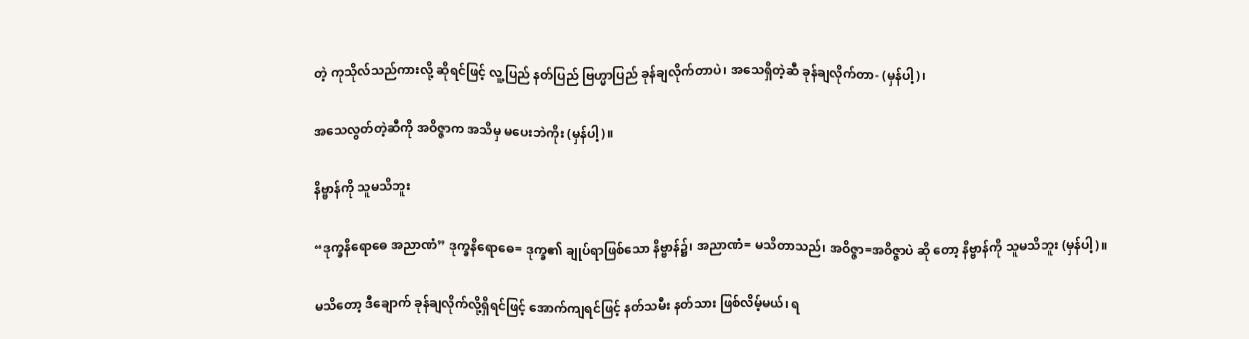တဲ့ ကုသိုလ်သည်ကားလို့ ဆိုရင်ဖြင့် လူ့ပြည် နတ်ပြည် ဗြဟ္မာပြည် ခုန်ချလိုက်တာပဲ၊ အသေရှိတဲ့ဆီ ခုန်ချလိုက်တာ- (မှန်ပါ့)၊

အသေလွတ်တဲ့ဆီကို အဝိဇ္ဇာက အသိမှ မပေးဘဲကိုး (မှန်ပါ့)။

နိဗ္ဗာန်ကို သူမသိဘူး

“ဒုက္ခနိရောဓေ အညာဏံ” ဒုက္ခနိရောဓေ= ဒုက္ခ၏ ချုပ်ရာဖြစ်သော နိဗ္ဗာန်၌၊ အညာဏံ= မသိတာသည်၊ အဝိဇ္ဇာ=အဝိဇ္ဇာပဲ ဆို တော့ နိဗ္ဗာန်ကို သူမသိဘူး (မှန်ပါ့)။

မသိတော့ ဒီချောက် ခုန်ချလိုက်လို့ရှိရင်ဖြင့် အောက်ကျရင်ဖြင့် နတ်သမီး နတ်သား ဖြစ်လိမ့်မယ်၊ ရ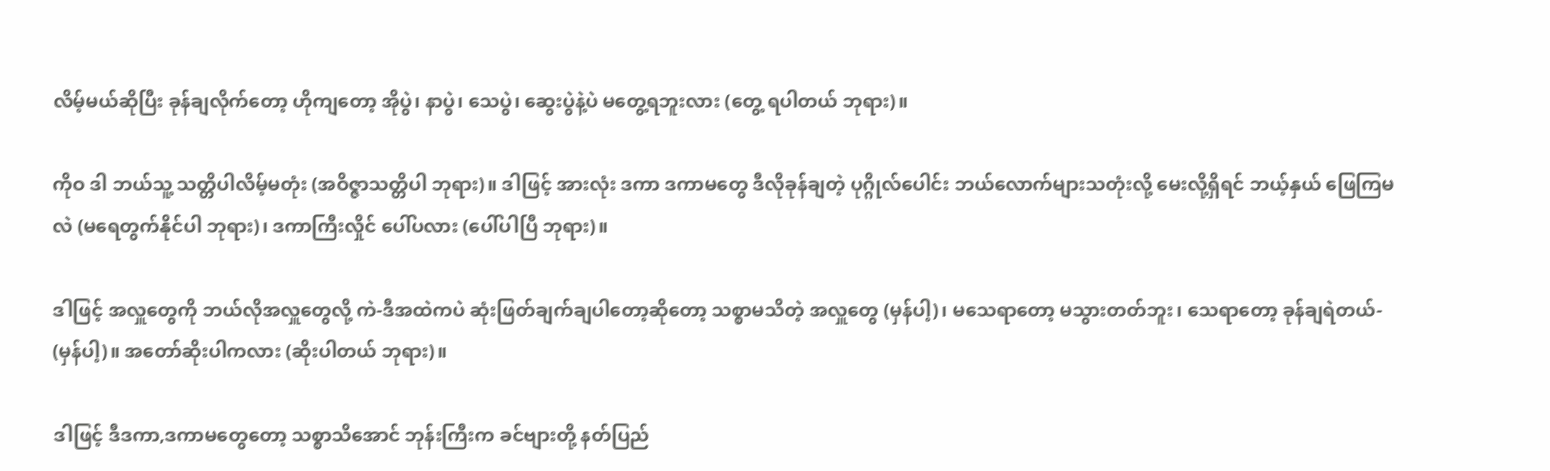လိမ့်မယ်ဆိုပြီး ခုန်ချလိုက်တော့ ဟိုကျတော့ အိုပွဲ၊ နာပွဲ၊ သေပွဲ၊ ဆွေးပွဲနဲ့ပဲ မတွေ့ရဘူးလား (တွေ့ ရပါတယ် ဘုရား)။

ကိုဝ ဒါ ဘယ်သူ့ သတ္တိပါလိမ့်မတုံး (အဝိဇ္ဇာသတ္တိပါ ဘုရား)။ ဒါဖြင့် အားလုံး ဒကာ ဒကာမတွေ ဒီလိုခုန်ချတဲ့ ပုဂ္ဂိုလ်ပေါင်း ဘယ်လောက်များသတုံးလို့ မေးလို့ရှိရင် ဘယ့်နှယ် ဖြေကြမလဲ (မရေတွက်နိုင်ပါ ဘုရား)၊ ဒကာကြီးလှိုင် ပေါ်ပလား (ပေါ်ပါပြီ ဘုရား)။

ဒါဖြင့် အလှူတွေကို ဘယ်လိုအလှူတွေလို့ ကဲ-ဒီအထဲကပဲ ဆုံးဖြတ်ချက်ချပါတော့ဆိုတော့ သစ္စာမသိတဲ့ အလှူတွေ (မှန်ပါ့)၊ မသေရာတော့ မသွားတတ်ဘူး၊ သေရာတော့ ခုန်ချရဲတယ်- (မှန်ပါ့)။ အတော်ဆိုးပါကလား (ဆိုးပါတယ် ဘုရား)။

ဒါဖြင့် ဒီဒကာ,ဒကာမတွေတော့ သစ္စာသိအောင် ဘုန်းကြီးက ခင်ဗျားတို့ နတ်ပြည်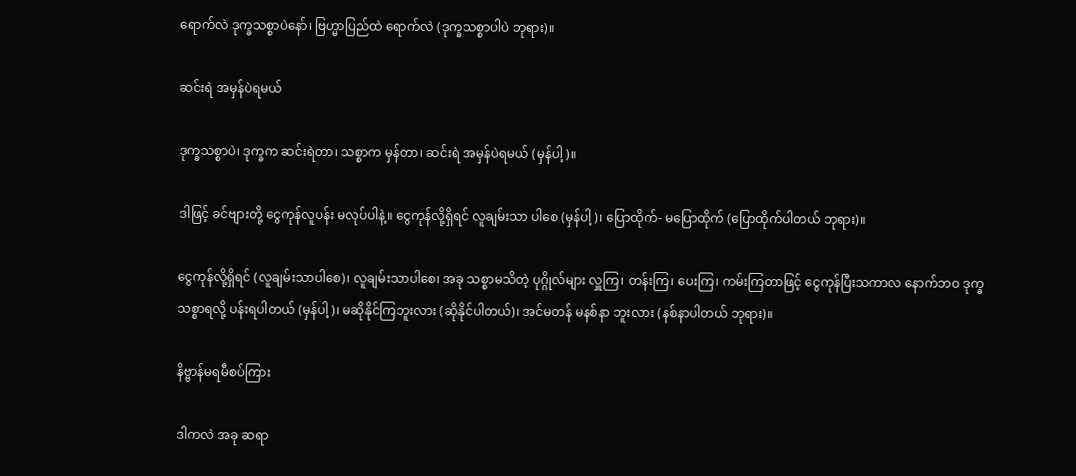ရောက်လဲ ဒုက္ခသစ္စာပဲနော်၊ ဗြဟ္မာပြည်ထဲ ရောက်လဲ (ဒုက္ခသစ္စာပါပဲ ဘုရား)။

ဆင်းရဲ အမှန်ပဲရမယ်

ဒုက္ခသစ္စာပဲ၊ ဒုက္ခက ဆင်းရဲတာ၊ သစ္စာက မှန်တာ၊ ဆင်းရဲ အမှန်ပဲရမယ် (မှန်ပါ့)။

ဒါဖြင့် ခင်ဗျားတို့ ငွေကုန်လူပန်း မလုပ်ပါနဲ့။ ငွေကုန်လို့ရှိရင် လူချမ်းသာ ပါစေ (မှန်ပါ့)၊ ပြောထိုက်- မပြောထိုက် (ပြောထိုက်ပါတယ် ဘုရား)။

ငွေကုန်လို့ရှိရင် (လူချမ်းသာပါစေ)၊ လူချမ်းသာပါစေ၊ အခု သစ္စာမသိတဲ့ ပုဂ္ဂိုလ်များ လှူကြ၊ တန်းကြ၊ ပေးကြ၊ ကမ်းကြတာဖြင့် ငွေကုန်ပြီးသကာလ နောက်ဘဝ ဒုက္ခသစ္စာရလို့ ပန်းရပါတယ် (မှန်ပါ့)၊ မဆိုနိုင်ကြဘူးလား (ဆိုနိုင်ပါတယ်)၊ အင်မတန် မနစ်နာ ဘူးလား (နစ်နာပါတယ် ဘုရား)။

နိဗ္ဗာန်မရမီစပ်ကြား

ဒါကလဲ အခု ဆရာ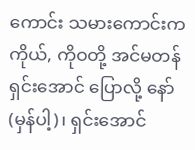ကောင်း သမားကောင်းက ကိုယ်, ကိုဝတို့ အင်မတန် ရှင်းအောင် ပြောလို့ နော် (မှန်ပါ့)၊ ရှင်းအောင်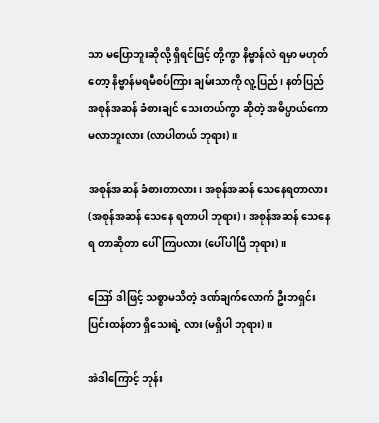သာ မပြောဘူးဆိုလို့ ရှိရင်ဖြင့် တို့ကွာ နိဗ္ဗာန်လဲ ရမှာ မဟုတ်တော့ နိဗ္ဗာန်မရမီစပ်ကြား ချမ်းသာကို လူ့ပြည်၊ နတ်ပြည် အစုန်အဆန် ခံစားချင် သေးတယ်ကွာ ဆိုတဲ့ အဓိပ္ပာယ်ကော မလာဘူးလား (လာပါတယ် ဘုရား)။

အစုန်အဆန် ခံစားတာလား၊ အစုန်အဆန် သေနေရတာလား (အစုန်အဆန် သေနေ ရတာပါ ဘုရား)၊ အစုန်အဆန် သေနေရ တာဆိုတာ ပေါ်ကြပလား (ပေါ်ပါပြီ ဘုရား)။

ဪ ဒါဖြင့် သစ္စာမသိတဲ့ ဒဏ်ချက်လောက် ဦးဘရှင်း ပြင်းထန်တာ ရှိသေးရဲ့ လား (မရှိပါ ဘုရား)။

အဲဒါကြောင့် ဘုန်း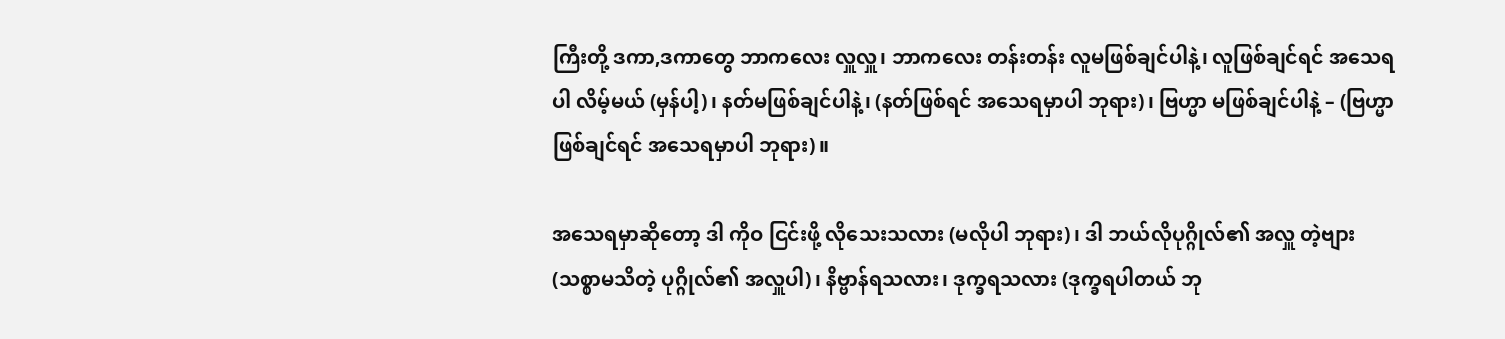ကြီးတို့ ဒကာ,ဒကာတွေ ဘာကလေး လှူလှူ၊ ဘာကလေး တန်းတန်း လူမဖြစ်ချင်ပါနဲ့၊ လူဖြစ်ချင်ရင် အသေရပါ လိမ့်မယ် (မှန်ပါ့)၊ နတ်မဖြစ်ချင်ပါနဲ့၊ (နတ်ဖြစ်ရင် အသေရမှာပါ ဘုရား)၊ ဗြဟ္မာ မဖြစ်ချင်ပါနဲ့ – (ဗြဟ္မာ ဖြစ်ချင်ရင် အသေရမှာပါ ဘုရား)။

အသေရမှာဆိုတော့ ဒါ ကိုဝ ငြင်းဖို့ လိုသေးသလား (မလိုပါ ဘုရား)၊ ဒါ ဘယ်လိုပုဂ္ဂိုလ်၏ အလှူ တဲ့ဗျား (သစ္စာမသိတဲ့ ပုဂ္ဂိုလ်၏ အလှူပါ)၊ နိဗ္ဗာန်ရသလား၊ ဒုက္ခရသလား (ဒုက္ခရပါတယ် ဘု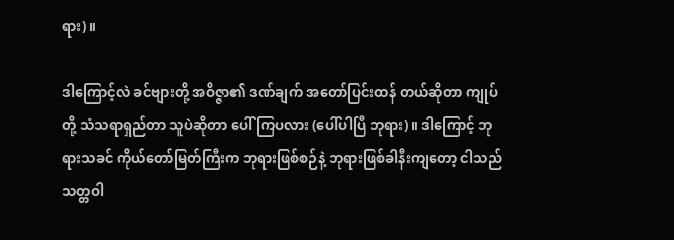ရား)။

ဒါကြောင့်လဲ ခင်ဗျားတို့ အဝိဇ္ဇာ၏ ဒဏ်ချက် အတော်ပြင်းထန် တယ်ဆိုတာ ကျုပ်တို့ သံသရာရှည်တာ သူပဲဆိုတာ ပေါ်ကြပလား (ပေါ်ပါပြီ ဘုရား)။ ဒါကြောင့် ဘုရားသခင် ကိုယ်တော်မြတ်ကြီးက ဘုရားဖြစ်စဉ်နဲ့ ဘုရားဖြစ်ခါနီးကျတော့ ငါသည် သတ္တဝါ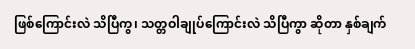ဖြစ်ကြောင်းလဲ သိပြီကွ၊ သတ္တဝါချုပ်ကြောင်းလဲ သိပြီကွာ ဆိုတာ နှစ်ချက်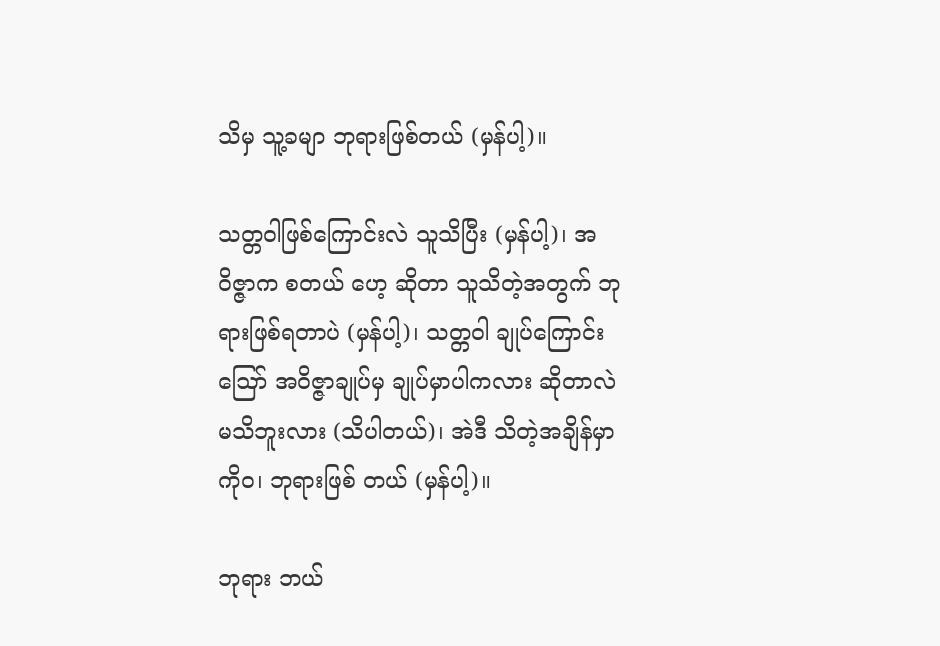သိမှ သူ့ခမျာ ဘုရားဖြစ်တယ် (မှန်ပါ့)။

သတ္တဝါဖြစ်ကြောင်းလဲ သူသိပြီး (မှန်ပါ့)၊ အဝိဇ္ဇာက စတယ် ဟေ့ ဆိုတာ သူသိတဲ့အတွက် ဘုရားဖြစ်ရတာပဲ (မှန်ပါ့)၊ သတ္တဝါ ချုပ်ကြောင်း ဪ အဝိဇ္ဇာချုပ်မှ ချုပ်မှာပါကလား ဆိုတာလဲ မသိဘူးလား (သိပါတယ်)၊ အဲဒီ သိတဲ့အချိန်မှာ ကိုဝ၊ ဘုရားဖြစ် တယ် (မှန်ပါ့)။

ဘုရား ဘယ်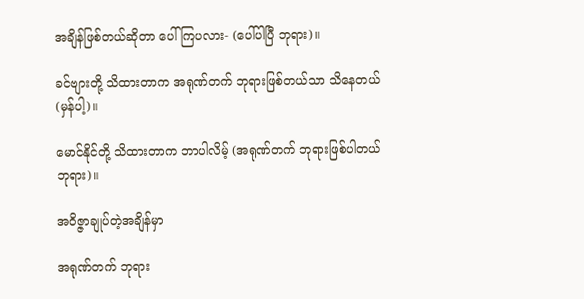အချိန်ဖြစ်တယ်ဆိုတာ ပေါ်ကြပလား- (ပေါ်ပါပြီ ဘုရား)။

ခင်ဗျားတို့ သိထားတာက အရုဏ်တက် ဘုရားဖြစ်တယ်သာ သိနေတယ် (မှန်ပါ့)။

မောင်နိုင်တို့ သိထားတာက ဘာပါလိမ့် (အရုဏ်တက် ဘုရားဖြစ်ပါတယ် ဘုရား)။

အဝိဇ္ဇာချုပ်တဲ့အချိန်မှာ

အရုဏ်တက် ဘုရား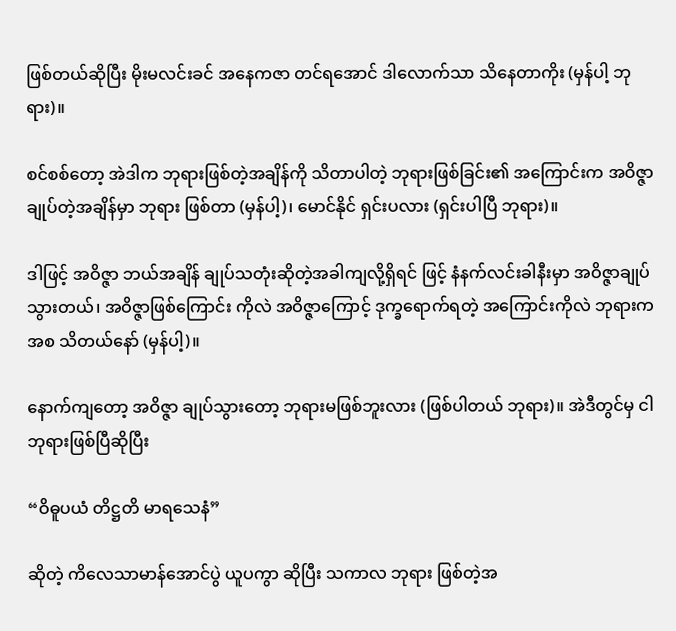ဖြစ်တယ်ဆိုပြီး မိုးမလင်းခင် အနေကဇာ တင်ရအောင် ဒါလောက်သာ သိနေတာကိုး (မှန်ပါ့ ဘုရား)။

စင်စစ်တော့ အဲဒါက ဘုရားဖြစ်တဲ့အချိန်ကို သိတာပါတဲ့ ဘုရားဖြစ်ခြင်း၏ အကြောင်းက အဝိဇ္ဇာချုပ်တဲ့အချိန်မှာ ဘုရား ဖြစ်တာ (မှန်ပါ့)၊ မောင်နိုင် ရှင်းပလား (ရှင်းပါပြီ ဘုရား)။

ဒါဖြင့် အဝိဇ္ဇာ ဘယ်အချိန် ချုပ်သတုံးဆိုတဲ့အခါကျလို့ရှိရင် ဖြင့် နံနက်လင်းခါနီးမှာ အဝိဇ္ဇာချုပ် သွားတယ်၊ အဝိဇ္ဇာဖြစ်ကြောင်း ကိုလဲ အဝိဇ္ဇာကြောင့် ဒုက္ခရောက်ရတဲ့ အကြောင်းကိုလဲ ဘုရားက အစ သိတယ်နော် (မှန်ပါ့)။

နောက်ကျတော့ အဝိဇ္ဇာ ချုပ်သွားတော့ ဘုရားမဖြစ်ဘူးလား (ဖြစ်ပါတယ် ဘုရား)။ အဲဒီတွင်မှ ငါဘုရားဖြစ်ပြီဆိုပြီး

“ဝိဓူပယံ တိဋ္ဌတိ မာရသေနံ”

ဆိုတဲ့ ကိလေသာမာန်အောင်ပွဲ ယူပကွာ ဆိုပြီး သကာလ ဘုရား ဖြစ်တဲ့အ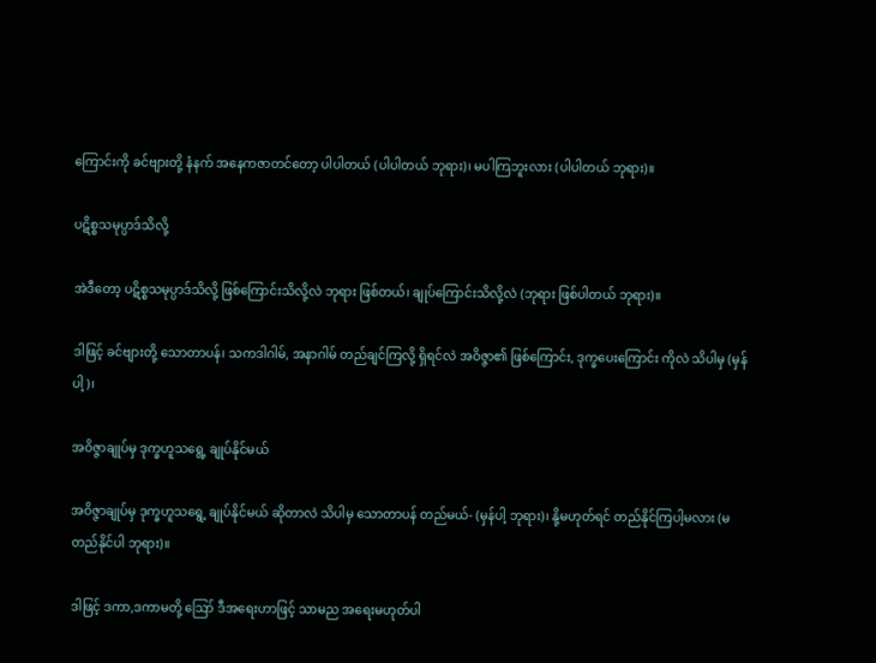ကြောင်းကို ခင်ဗျားတို့ နံနက် အနေကဇာတင်တော့ ပါပါတယ် (ပါပါတယ် ဘုရား)၊ မပါကြဘူးလား (ပါပါတယ် ဘုရား)။

ပဋိစ္စသမုပ္ပာဒ်သိလို့

အဲဒီတော့ ပဋိစ္စသမုပ္ပာဒ်သိလို့ ဖြစ်ကြောင်းသိလို့လဲ ဘုရား ဖြစ်တယ်၊ ချုပ်ကြောင်းသိလို့လဲ (ဘုရား ဖြစ်ပါတယ် ဘုရား)။

ဒါဖြင့် ခင်ဗျားတို့ သောတာပန်၊ သကဒါဂါမ်, အနာဂါမ် တည်ချင်ကြလို့ ရှိရင်လဲ အဝိဇ္ဇာ၏ ဖြစ်ကြောင်း, ဒုက္ခပေးကြောင်း ကိုလဲ သိပါမှ (မှန်ပါ့)၊

အဝိဇ္ဇာချုပ်မှ ဒုက္ခဟူသရွေ့ ချုပ်နိုင်မယ်

အဝိဇ္ဇာချုပ်မှ ဒုက္ခဟူသရွေ့ ချုပ်နိုင်မယ် ဆိုတာလဲ သိပါမှ သောတာပန် တည်မယ်- (မှန်ပါ့ ဘုရား)၊ နို့မဟုတ်ရင် တည်နိုင်ကြပါ့မလား (မတည်နိုင်ပါ ဘုရား)။

ဒါဖြင့် ဒကာ,ဒကာမတို့ ဪ ဒီအရေးဟာဖြင့် သာမည အရေးမဟုတ်ပါ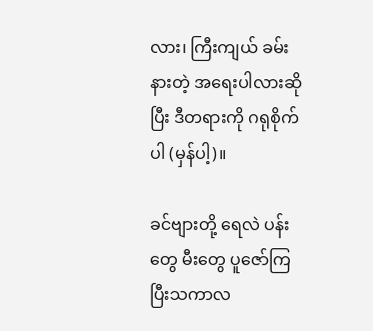လား၊ ကြီးကျယ် ခမ်းနားတဲ့ အရေးပါလားဆိုပြီး ဒီတရားကို ဂရုစိုက်ပါ (မှန်ပါ့)။

ခင်ဗျားတို့ ရေလဲ ပန်းတွေ မီးတွေ ပူဇော်ကြပြီးသကာလ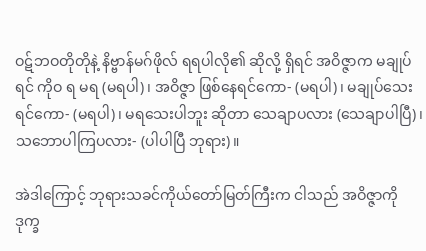ဝဋ်ဘဝတိုတိုနဲ့ နိဗ္ဗာန်မဂ်ဖိုလ် ရရပါလို၏ ဆိုလို့ ရှိရင် အဝိဇ္ဇာက မချုပ်ရင် ကိုဝ ရ မရ (မရပါ)၊ အဝိဇ္ဇာ ဖြစ်နေရင်ကော- (မရပါ)၊ မချုပ်သေးရင်ကော- (မရပါ)၊ မရသေးပါဘူး ဆိုတာ သေချာပလား (သေချာပါပြီ)၊ သဘောပါကြပလား- (ပါပါပြီ ဘုရား)။

အဲဒါကြောင့် ဘုရားသခင်ကိုယ်တော်မြတ်ကြီးက ငါသည် အဝိဇ္ဇာကို ဒုက္ခ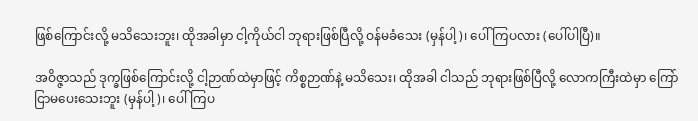ဖြစ်ကြောင်းလို့ မသိသေးဘူး၊ ထိုအခါမှာ ငါ့ကိုယ်ငါ ဘုရားဖြစ်ပြီလို့ ဝန်မခံသေး (မှန်ပါ့)၊ ပေါ်ကြပလား (ပေါ်ပါပြီ)။

အဝိဇ္ဇာသည် ဒုက္ခဖြစ်ကြောင်းလို့ ငါ့ဉာဏ်ထဲမှာဖြင့် ကိစ္စဉာဏ်နဲ့ မသိသေး၊ ထိုအခါ ငါသည် ဘုရားဖြစ်ပြီလို့ လောကကြီးထဲမှာ ကြော်ငြာမပေးသေးဘူး (မှန်ပါ့)၊ ပေါ်ကြပ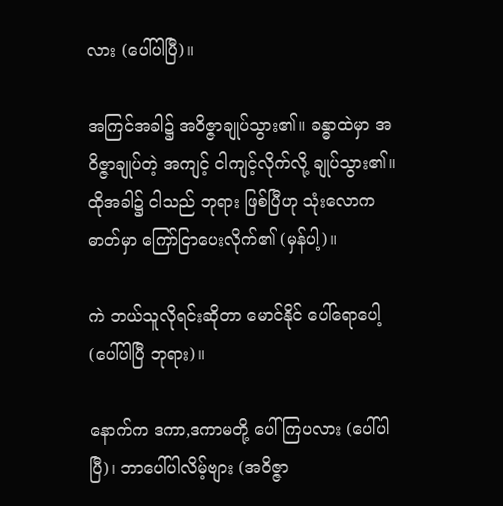လား (ပေါ်ပါပြီ)။

အကြင်အခါ၌ အဝိဇ္ဇာချုပ်သွား၏။ ခန္ဓာထဲမှာ အဝိဇ္ဇာချုပ်တဲ့ အကျင့် ငါကျင့်လိုက်လို့ ချုပ်သွား၏။ ထိုအခါ၌ ငါသည် ဘုရား ဖြစ်ပြီဟု သုံးလောကဓာတ်မှာ ကြော်ငြာပေးလိုက်၏ (မှန်ပါ့)။

ကဲ ဘယ်သူလိုရင်းဆိုတာ မောင်နိုင် ပေါ်ရောပေါ့ (ပေါ်ပါပြီ ဘုရား)။

နောက်က ဒကာ,ဒကာမတို့ ပေါ်ကြပလား (ပေါ်ပါပြီ)၊ ဘာပေါ်ပါလိမ့်ဗျား (အဝိဇ္ဇာ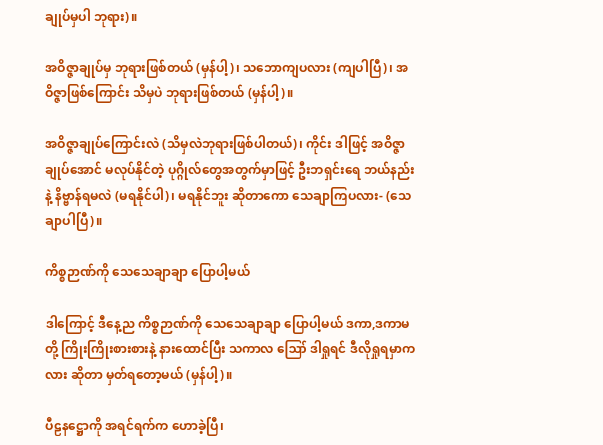ချုပ်မှပါ ဘုရား)။

အဝိဇ္ဇာချုပ်မှ ဘုရားဖြစ်တယ် (မှန်ပါ့)၊ သဘောကျပလား (ကျပါပြီ)၊ အဝိဇ္ဇာဖြစ်ကြောင်း သိမှပဲ ဘုရားဖြစ်တယ် (မှန်ပါ့)။

အဝိဇ္ဇာချုပ်ကြောင်းလဲ (သိမှလဲဘုရားဖြစ်ပါတယ်)၊ ကိုင်း ဒါဖြင့် အဝိဇ္ဇာချုပ်အောင် မလုပ်နိုင်တဲ့ ပုဂ္ဂိုလ်တွေအတွက်မှာဖြင့် ဦးဘရှင်းရေ ဘယ်နည်းနဲ့ နိဗ္ဗာန်ရမလဲ (မရနိုင်ပါ)၊ မရနိုင်ဘူး ဆိုတာကော သေချာကြပလား- (သေချာပါပြီ)။

ကိစ္စဉာဏ်ကို သေသေချာချာ ပြောပါ့မယ်

ဒါကြောင့် ဒီနေ့ည ကိစ္စဉာဏ်ကို သေသေချာချာ ပြောပါ့မယ် ဒကာ,ဒကာမတို့ ကြိုးကြိုးစားစားနဲ့ နားထောင်ပြီး သကာလ ဪ ဒါရှုရင် ဒီလိုရှုရမှာကလား ဆိုတာ မှတ်ရတော့မယ် (မှန်ပါ့)။

ပီဠနဋ္ဌောကို အရင်ရက်က ဟောခဲ့ပြီ၊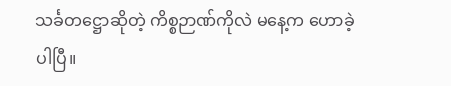သင်္ခတဋ္ဌောဆိုတဲ့ ကိစ္စဉာဏ်ကိုလဲ မနေ့က ဟောခဲ့ပါပြီ။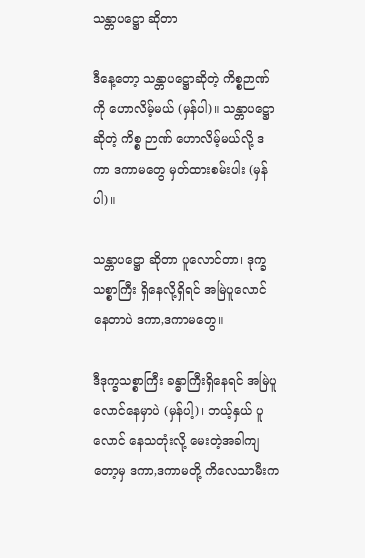သန္တာပဋ္ဌော ဆိုတာ

ဒီနေ့တော့ သန္တာပဋ္ဌောဆိုတဲ့ ကိစ္စဉာဏ်ကို ဟောလိမ့်မယ် (မှန်ပါ)။ သန္တာပဋ္ဌောဆိုတဲ့ ကိစ္စ ဉာဏ် ဟောလိမ့်မယ်လို့ ဒကာ ဒကာမတွေ မှတ်ထားစမ်းပါး (မှန်ပါ)။

သန္တာပဋ္ဌော ဆိုတာ ပူလောင်တာ၊ ဒုက္ခသစ္စာကြီး ရှိနေလို့ရှိရင် အမြဲပူလောင်နေတာပဲ ဒကာ,ဒကာမတွေ။

ဒီဒုက္ခသစ္စာကြီး ခန္ဓာကြီးရှိနေရင် အမြဲပူလောင်နေမှာပဲ (မှန်ပါ့)၊ ဘယ့်နှယ် ပူလောင် နေသတုံးလို့ မေးတဲ့အခါကျတော့မှ ဒကာ,ဒကာမတို့ ကိလေသာမီးက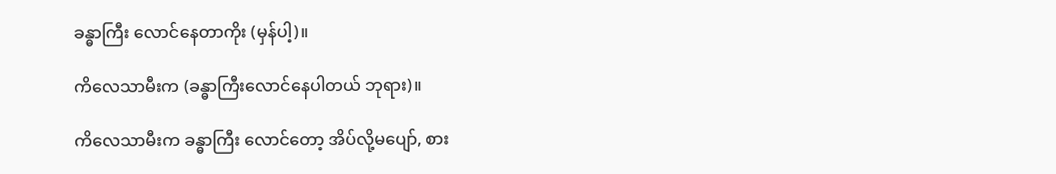ခန္ဓာကြီး လောင်နေတာကိုး (မှန်ပါ့)။

ကိလေသာမီးက (ခန္ဓာကြီးလောင်နေပါတယ် ဘုရား)။

ကိလေသာမီးက ခန္ဓာကြီး လောင်တော့ အိပ်လို့မပျော်, စား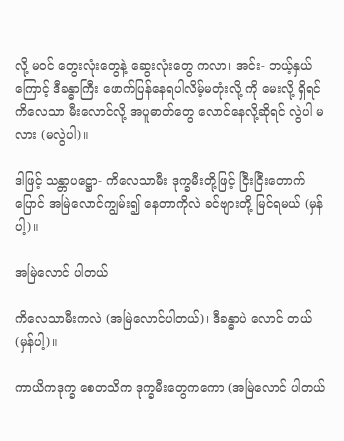လို့ မဝင် တွေးလုံးတွေနဲ့ ဆွေးလုံးတွေ ကလာ၊ အင်း- ဘယ့်နှယ်ကြောင့် ဒီခန္ဓာကြီး ဖောက်ပြန်နေရပါလိမ့်မတုံးလို့ ကို မေးလို့ ရှိရင် ကိလေသာ မီးလောင်လို့ အပူဓာတ်တွေ လောင်နေလို့ဆိုရင် လွဲပါ မလား (မလွဲပါ)။

ဒါဖြင့် သန္တာပဋ္ဌော- ကိလေသာမီး ဒုက္ခမီးတို့ဖြင့် ငြီးငြီးတောက် ပြောင် အမြဲလောင်ကျွမ်း၍ နေတာကိုလဲ ခင်ဗျားတို့ မြင်ရမယ် (မှန်ပါ့)။

အမြဲလောင် ပါတယ်

ကိလေသာမီးကလဲ (အမြဲလောင်ပါတယ်)၊ ဒီခန္ဓာပဲ လောင် တယ် (မှန်ပါ့)။

ကာယိကဒုက္ခ စေတသိက ဒုက္ခမီးတွေကကော (အမြဲလောင် ပါတယ်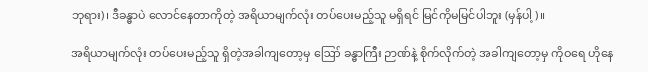ဘုရား)၊ ဒီခန္ဓာပဲ လောင်နေတာကိုတဲ့ အရိယာမျက်လုံး တပ်ပေးမည့်သူ မရှိရင် မြင်ကိုမမြင်ပါဘူး (မှန်ပါ့)။

အရိယာမျက်လုံး တပ်ပေးမည့်သူ ရှိတဲ့အခါကျတော့မှ ဪ ခန္ဓာကြီး ဉာဏ်နဲ့ စိုက်လိုက်တဲ့ အခါကျတော့မှ ကိုဝရေ ဟိုနေ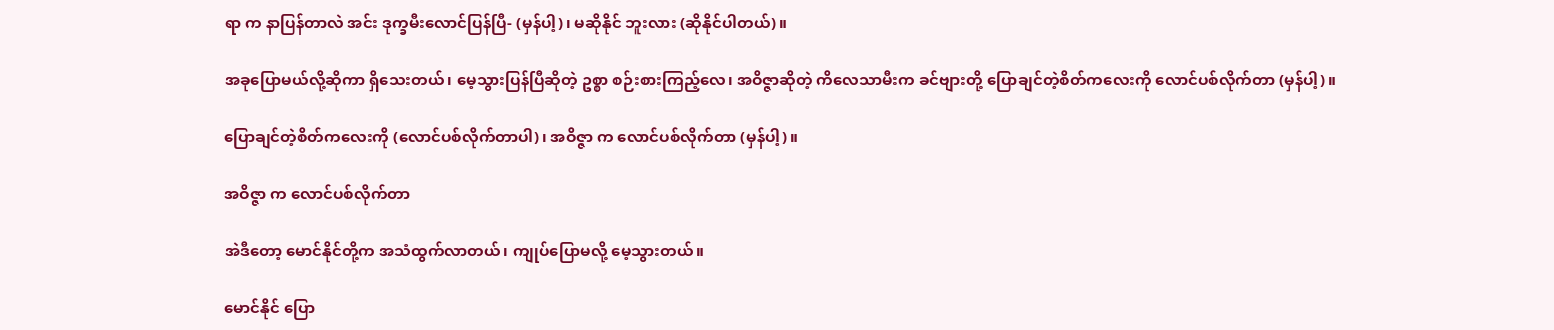ရာ က နာပြန်တာလဲ အင်း ဒုက္ခမီးလောင်ပြန်ပြီ- (မှန်ပါ့)၊ မဆိုနိုင် ဘူးလား (ဆိုနိုင်ပါတယ်)။

အခုပြောမယ်လို့ဆိုကာ ရှိသေးတယ်၊ မေ့သွားပြန်ပြီဆိုတဲ့ ဥစ္စာ စဉ်းစားကြည့်လေ၊ အဝိဇ္ဇာဆိုတဲ့ ကိလေသာမီးက ခင်ဗျားတို့ ပြောချင်တဲ့စိတ်ကလေးကို လောင်ပစ်လိုက်တာ (မှန်ပါ့)။

ပြောချင်တဲ့စိတ်ကလေးကို (လောင်ပစ်လိုက်တာပါ)၊ အဝိဇ္ဇာ က လောင်ပစ်လိုက်တာ (မှန်ပါ့)။

အဝိဇ္ဇာ က လောင်ပစ်လိုက်တာ

အဲဒီတော့ မောင်နိုင်တို့က အသံထွက်လာတယ်၊ ကျုပ်ပြောမလို့ မေ့သွားတယ်။

မောင်နိုင် ပြော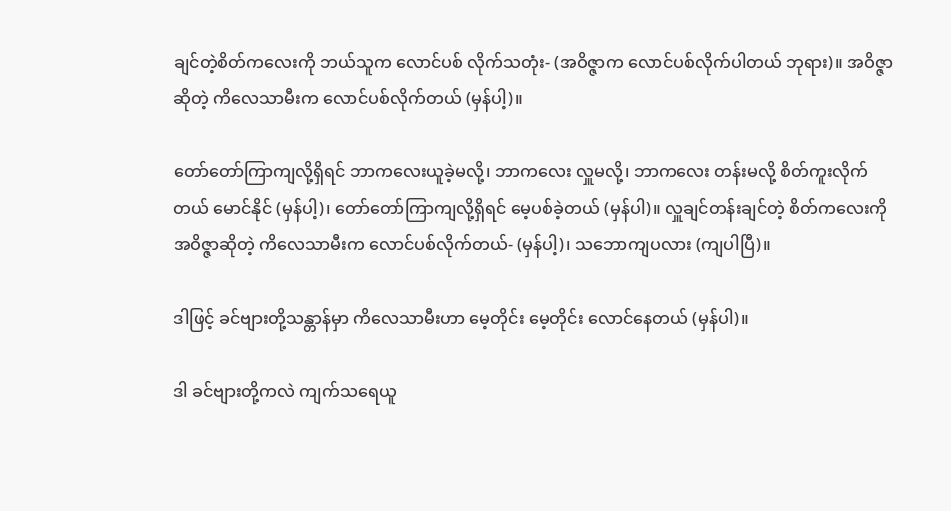ချင်တဲ့စိတ်ကလေးကို ဘယ်သူက လောင်ပစ် လိုက်သတုံး- (အဝိဇ္ဇာက လောင်ပစ်လိုက်ပါတယ် ဘုရား)။ အဝိဇ္ဇာဆိုတဲ့ ကိလေသာမီးက လောင်ပစ်လိုက်တယ် (မှန်ပါ့)။

တော်တော်ကြာကျလို့ရှိရင် ဘာကလေးယူခဲ့မလို့၊ ဘာကလေး လှူမလို့၊ ဘာကလေး တန်းမလို့ စိတ်ကူးလိုက်တယ် မောင်နိုင် (မှန်ပါ့)၊ တော်တော်ကြာကျလို့ရှိရင် မေ့ပစ်ခဲ့တယ် (မှန်ပါ)။ လှူချင်တန်းချင်တဲ့ စိတ်ကလေးကို အဝိဇ္ဇာဆိုတဲ့ ကိလေသာမီးက လောင်ပစ်လိုက်တယ်- (မှန်ပါ့)၊ သဘောကျပလား (ကျပါပြီ)။

ဒါဖြင့် ခင်ဗျားတို့သန္တာန်မှာ ကိလေသာမီးဟာ မေ့တိုင်း မေ့တိုင်း လောင်နေတယ် (မှန်ပါ)။

ဒါ ခင်ဗျားတို့ကလဲ ကျက်သရေယူ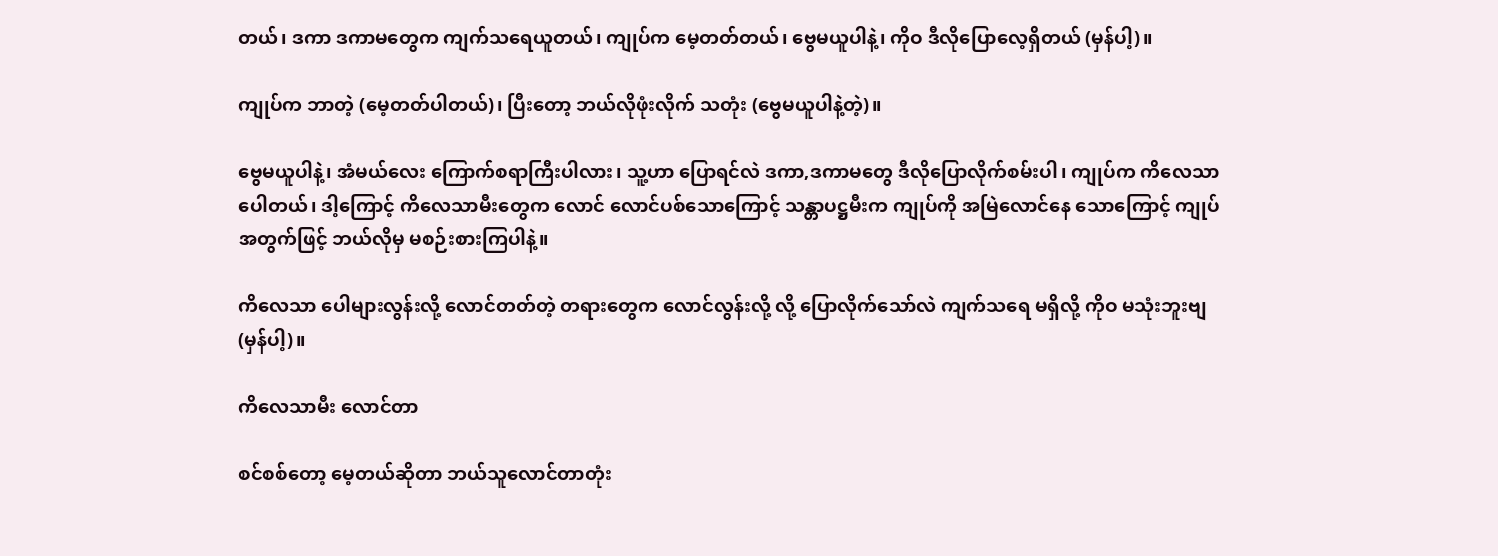တယ်၊ ဒကာ ဒကာမတွေက ကျက်သရေယူတယ်၊ ကျုပ်က မေ့တတ်တယ်၊ ဗွေမယူပါနဲ့၊ ကိုဝ ဒီလိုပြောလေ့ရှိတယ် (မှန်ပါ့)။

ကျုပ်က ဘာတဲ့ (မေ့တတ်ပါတယ်)၊ ပြီးတော့ ဘယ်လိုဖုံးလိုက် သတုံး (ဗွေမယူပါနဲ့တဲ့)။

ဗွေမယူပါနဲ့၊ အံမယ်လေး ကြောက်စရာကြီးပါလား၊ သူ့ဟာ ပြောရင်လဲ ဒကာ,ဒကာမတွေ ဒီလိုပြောလိုက်စမ်းပါ၊ ကျုပ်က ကိလေသာပေါတယ်၊ ဒါ့ကြောင့် ကိလေသာမီးတွေက လောင် လောင်ပစ်သောကြောင့် သန္တာပဋ္ဌမီးက ကျုပ်ကို အမြဲလောင်နေ သောကြောင့် ကျုပ်အတွက်ဖြင့် ဘယ်လိုမှ မစဉ်းစားကြပါနဲ့။

ကိလေသာ ပေါများလွန်းလို့ လောင်တတ်တဲ့ တရားတွေက လောင်လွန်းလို့ လို့ ပြောလိုက်သော်လဲ ကျက်သရေ မရှိလို့ ကိုဝ မသုံးဘူးဗျ (မှန်ပါ့)။

ကိလေသာမီး လောင်တာ

စင်စစ်တော့ မေ့တယ်ဆိုတာ ဘယ်သူလောင်တာတုံး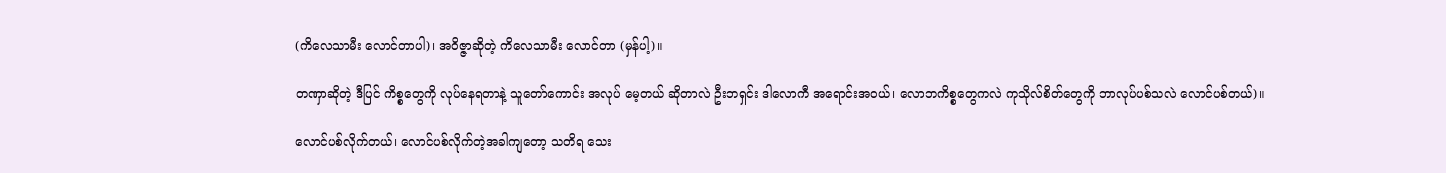(ကိလေသာမီး လောင်တာပါ)၊ အဝိဇ္ဇာဆိုတဲ့ ကိလေသာမီး လောင်တာ (မှန်ပါ့)။

တဏှာဆိုတဲ့ ဒီပြင် ကိစ္စတွေကို လုပ်နေရတာနဲ့ သူတော်ကောင်း အလုပ် မေ့တယ် ဆိုတာလဲ ဦးဘရှင်း ဒါလောကီ အရောင်းအဝယ်၊ လောဘကိစ္စတွေကလဲ ကုသိုလ်စိတ်တွေကို ဘာလုပ်ပစ်သလဲ လောင်ပစ်တယ်)။

လောင်ပစ်လိုက်တယ်၊ လောင်ပစ်လိုက်တဲ့အခါကျတော့ သတိရ သေး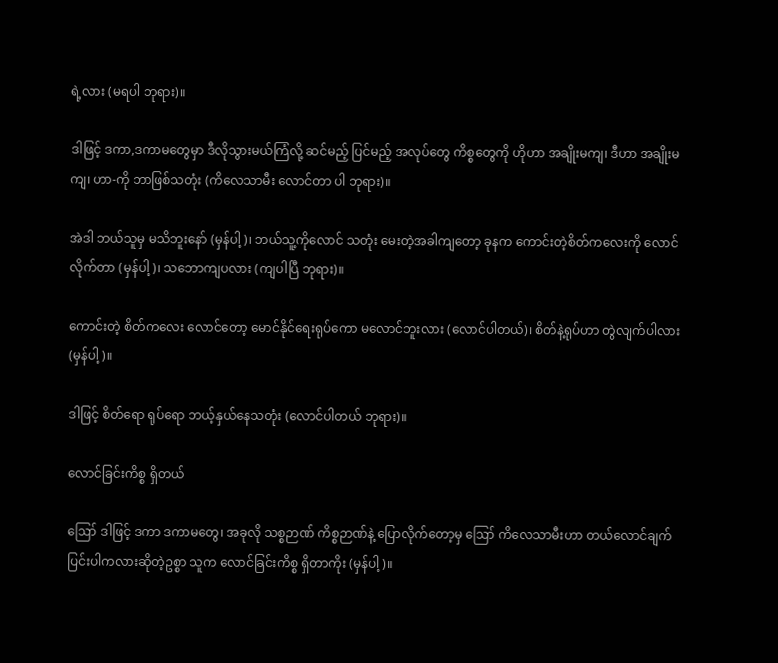ရဲ့လား (မရပါ ဘုရား)။

ဒါဖြင့် ဒကာ,ဒကာမတွေမှာ ဒီလိုသွားမယ်ကြံလို့ ဆင်မည့် ပြင်မည့် အလုပ်တွေ ကိစ္စတွေကို ဟိုဟာ အချိုးမကျ၊ ဒီဟာ အချိုးမကျ၊ ဟာ-ကို ဘာဖြစ်သတုံး (ကိလေသာမီး လောင်တာ ပါ ဘုရား)။

အဲဒါ ဘယ်သူမှ မသိဘူးနော် (မှန်ပါ့)၊ ဘယ်သူ့ကိုလောင် သတုံး မေးတဲ့အခါကျတော့ ခုနက ကောင်းတဲ့စိတ်ကလေးကို လောင်လိုက်တာ (မှန်ပါ့)၊ သဘောကျပလား (ကျပါပြီ ဘုရား)။

ကောင်းတဲ့ စိတ်ကလေး လောင်တော့ မောင်နိုင်ရေးရုပ်ကော မလောင်ဘူးလား (လောင်ပါတယ်)၊ စိတ်နဲ့ရုပ်ဟာ တွဲလျက်ပါလား (မှန်ပါ့)။

ဒါဖြင့် စိတ်ရော ရုပ်ရော ဘယ့်နှယ်နေသတုံး (လောင်ပါတယ် ဘုရား)။

လောင်ခြင်းကိစ္စ ရှိတယ်

ဪ ဒါဖြင့် ဒကာ ဒကာမတွေ၊ အခုလို သစ္စဉာဏ် ကိစ္စဉာဏ်နဲ့ ပြောလိုက်တော့မှ ဪ ကိလေသာမီးဟာ တယ်လောင်ချက် ပြင်းပါကလားဆိုတဲ့ဥစ္စာ သူက လောင်ခြင်းကိစ္စ ရှိတာကိုး (မှန်ပါ့)။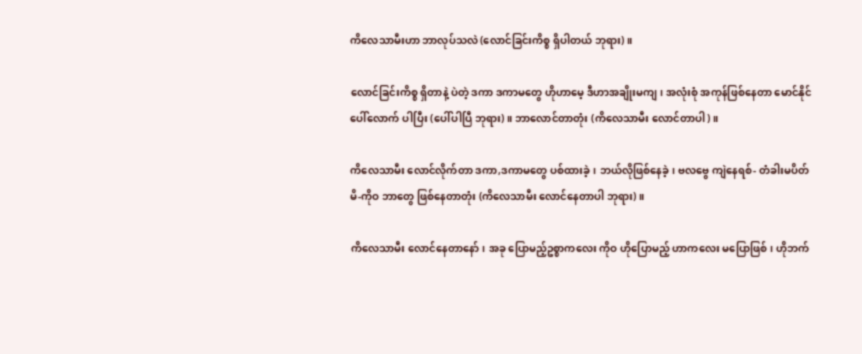ကိလေသာမီးဟာ ဘာလုပ်သလဲ (လောင်ခြင်းကိစ္စ ရှိပါတယ် ဘုရား)။

လောင်ခြင်းကိစ္စ ရှိတာနဲ့ ပဲတဲ့ ဒကာ ဒကာမတွေ ဟိုဟာမေ့ ဒီဟာအချိုးမကျ၊ အလုံးစုံ အကုန်ဖြစ်နေတာ မောင်နိုင် ပေါ်လောက် ပါပြီး (ပေါ်ပါပြီ ဘုရား)။ ဘာလောင်တာတုံး (ကိလေသာမီး လောင်တာပါ)။

ကိလေသာမီး လောင်လိုက်တာ ဒကာ,ဒကာမတွေ ပစ်ထားခဲ့၊ ဘယ်လိုဖြစ်နေခဲ့၊ ဗလဗွေ ကျဲနေရစ်- တံခါးမပိတ်မိ-ကိုဝ ဘာတွေ ဖြစ်နေတာတုံး (ကိလေသာမီး လောင်နေတာပါ ဘုရား)။

ကိလေသာမီး လောင်နေတာနော်၊ အခု ပြောမည့်ဥစ္စာကလေး ကိုဝ ဟိုပြောမည့် ဟာကလေး မပြောဖြစ်၊ ဟိုဘက်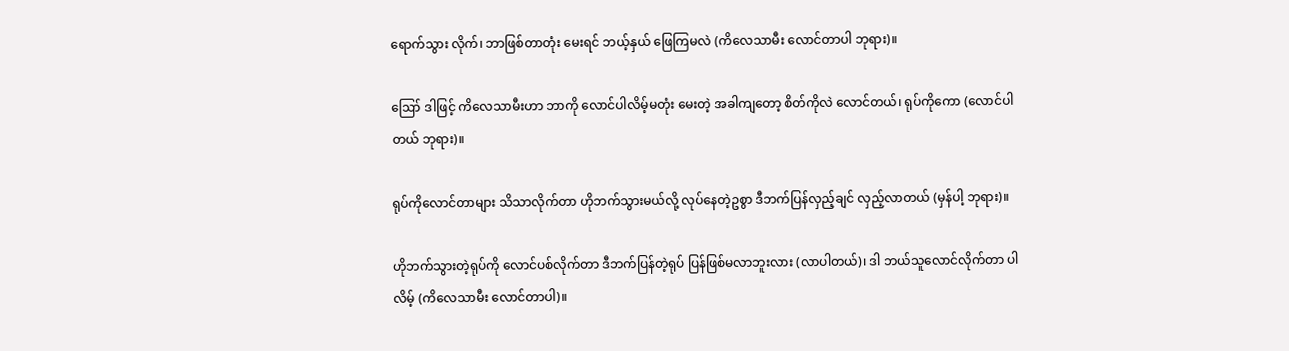ရောက်သွား လိုက်၊ ဘာဖြစ်တာတုံး မေးရင် ဘယ့်နှယ် ဖြေကြမလဲ (ကိလေသာမီး လောင်တာပါ ဘုရား)။

ဪ ဒါဖြင့် ကိလေသာမီးဟာ ဘာကို လောင်ပါလိမ့်မတုံး မေးတဲ့ အခါကျတော့ စိတ်ကိုလဲ လောင်တယ်၊ ရုပ်ကိုကော (လောင်ပါတယ် ဘုရား)။

ရုပ်ကိုလောင်တာများ သိသာလိုက်တာ ဟိုဘက်သွားမယ်လို့ လုပ်နေတဲ့ဥစွာ ဒီဘက်ပြန်လှည့်ချင် လှည့်လာတယ် (မှန်ပါ့ ဘုရား)။

ဟိုဘက်သွားတဲ့ရုပ်ကို လောင်ပစ်လိုက်တာ ဒီဘက်ပြန်တဲ့ရုပ် ပြန်ဖြစ်မလာဘူးလား (လာပါတယ်)၊ ဒါ ဘယ်သူလောင်လိုက်တာ ပါလိမ့် (ကိလေသာမီး လောင်တာပါ)။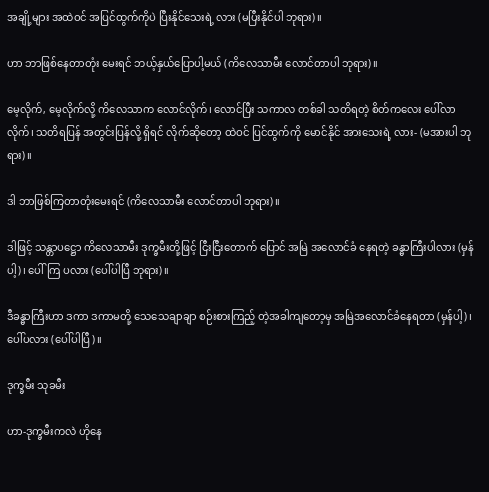အချို့များ အထဲဝင် အပြင်ထွက်ကိုပဲ ပြီးနိုင်သေးရဲ့ လား (မပြီးနိုင်ပါ ဘုရား)။

ဟာ ဘာဖြစ်နေတာတုံး မေးရင် ဘယ့်နှယ်ပြောပါ့မယ် (ကိလေသာမီး လောင်တာပါ ဘုရား)။

မေ့လိုက်, မေ့လိုက်လို့ ကိလေသာက လောင်လိုက်၊ လောင်ပြီး သကာလ တစ်ခါ သတိရတဲ့ စိတ်ကလေး ပေါ်လာလိုက်၊ သတိရပြန် အတွင်းပြန်လို့ ရှိရင် လိုက်ဆိုတော့ ထဲဝင် ပြင်ထွက်ကို မောင်နိုင် အားသေးရဲ့ လား- (မအားပါ ဘုရား)။

ဒါ ဘာဖြစ်ကြတာတုံးမေးရင် (ကိလေသာမီး လောင်တာပါ ဘုရား)။

ဒါဖြင့် သန္တာပဋ္ဌော ကိလေသာမီး ဒုက္ခမီးတို့ဖြင့် ငြီးငြီးတောက် ပြောင် အမြဲ အလောင်ခံ နေရတဲ့ ခန္ဓာကြီးပါလား (မှန်ပါ့)၊ ပေါ်ကြ ပလား (ပေါ်ပါပြီ ဘုရား)။

ဒီခန္ဓာကြီးဟာ ဒကာ ဒကာမတို့ သေသေချာချာ စဉ်းစားကြည့် တဲ့အခါကျတော့မှ အမြဲအလောင်ခံနေရတာ (မှန်ပါ့)၊ ပေါ်ပလား (ပေါ်ပါပြီ)။

ဒုက္ခမီး သုခမီး

ဟာ-ဒုက္ခမီးကလဲ ဟိုနေ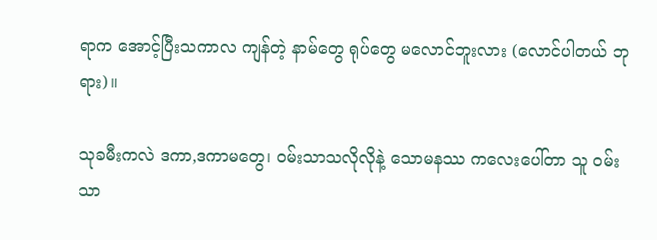ရာက အောင့်ပြီးသကာလ ကျန်တဲ့ နာမ်တွေ ရုပ်တွေ မလောင်ဘူးလား (လောင်ပါတယ် ဘုရား)။

သုခမီးကလဲ ဒကာ,ဒကာမတွေ၊ ဝမ်းသာသလိုလိုနဲ့ သောမနဿ ကလေးပေါ်တာ သူ ဝမ်းသာ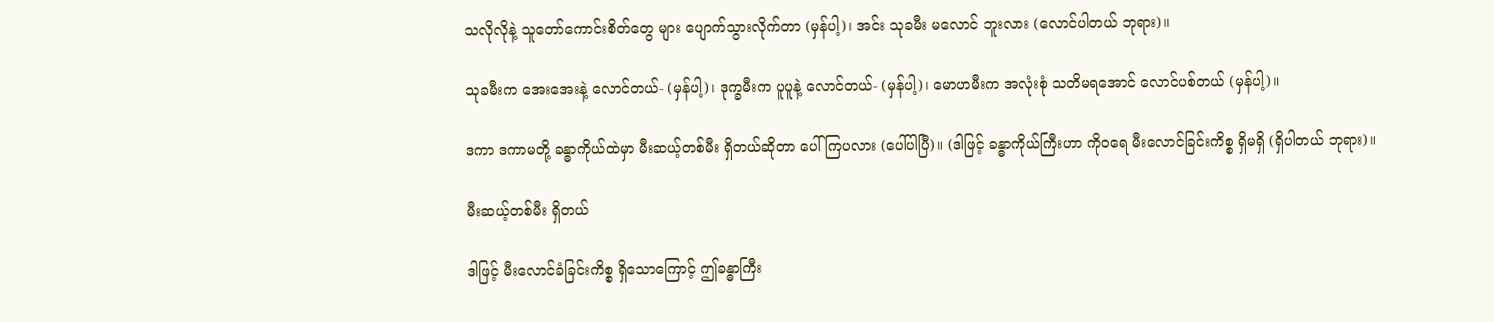သလိုလိုနဲ့ သူတော်ကောင်းစိတ်တွေ များ ပျောက်သွားလိုက်တာ (မှန်ပါ့)၊ အင်း သုခမီး မလောင် ဘူးလား (လောင်ပါတယ် ဘုရား)။

သုခမီးက အေးအေးနဲ့ လောင်တယ်- (မှန်ပါ့)၊ ဒုက္ခမီးက ပူပူနဲ့ လောင်တယ်- (မှန်ပါ့)၊ မောဟမီးက အလုံးစုံ သတိမရအောင် လောင်ပစ်တယ် (မှန်ပါ့)။

ဒကာ ဒကာမတို့ ခန္ဓာကိုယ်ထဲမှာ မီးဆယ့်တစ်မီး ရှိတယ်ဆိုတာ ပေါ်ကြပလား (ပေါ်ပါပြီ)။ (ဒါဖြင့် ခန္ဓာကိုယ်ကြီးဟာ ကိုဝရေ မီးလောင်ခြင်းကိစ္စ ရှိမရှိ (ရှိပါတယ် ဘုရား)။

မီးဆယ့်တစ်မီး ရှိတယ်

ဒါဖြင့် မီးလောင်ခံခြင်းကိစ္စ ရှိသောကြောင့် ဤခန္ဓာကြီး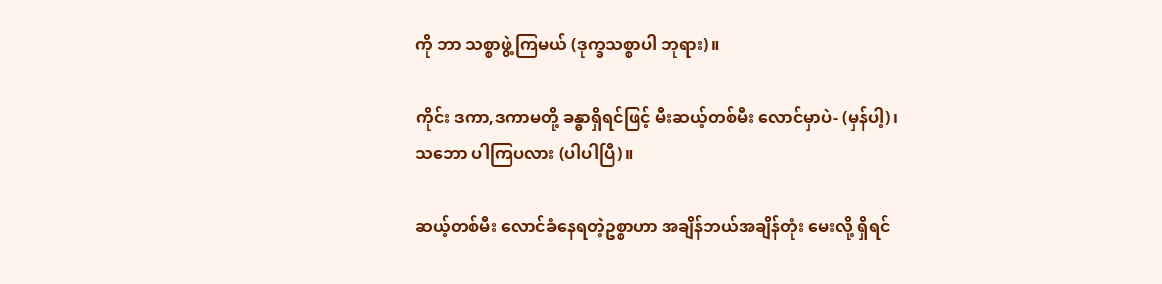ကို ဘာ သစ္စာဖွဲ့ကြမယ် (ဒုက္ခသစ္စာပါ ဘုရား)။

ကိုင်း ဒကာ,ဒကာမတို့ ခန္ဓာရှိရင်ဖြင့် မီးဆယ့်တစ်မီး လောင်မှာပဲ- (မှန်ပါ့)၊ သဘော ပါကြပလား (ပါပါပြီ)။

ဆယ့်တစ်မီး လောင်ခံနေရတဲ့ဥစ္စာဟာ အချိန်ဘယ်အချိန်တုံး မေးလို့ ရှိရင်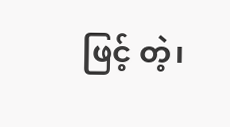ဖြင့် တဲ့၊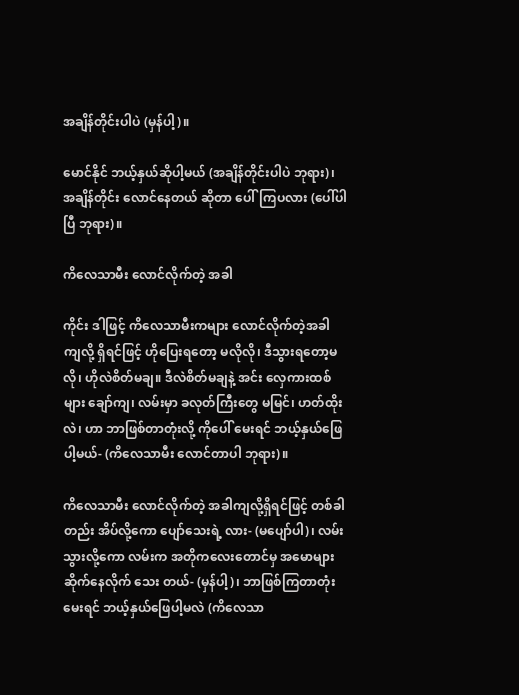အချိန်တိုင်းပါပဲ (မှန်ပါ့)။

မောင်နိုင် ဘယ့်နှယ်ဆိုပါ့မယ် (အချိန်တိုင်းပါပဲ ဘုရား)၊ အချိန်တိုင်း လောင်နေတယ် ဆိုတာ ပေါ်ကြပလား (ပေါ်ပါပြီ ဘုရား)။

ကိလေသာမီး လောင်လိုက်တဲ့ အခါ

ကိုင်း ဒါဖြင့် ကိလေသာမီးကများ လောင်လိုက်တဲ့အခါကျလို့ ရှိရင်ဖြင့် ဟိုပြေးရတော့ မလိုလို၊ ဒီသွားရတော့မလို၊ ဟိုလဲစိတ်မချ။ ဒီလဲစိတ်မချနဲ့ အင်း လှေကားထစ်များ ချော်ကျ၊ လမ်းမှာ ခလုတ်ကြီးတွေ မမြင်၊ ဟတ်ထိုးလဲ၊ ဟာ ဘာဖြစ်တာတုံးလို့ ကိုပေါ် မေးရင် ဘယ့်နှယ်ဖြေပါ့မယ်- (ကိလေသာမီး လောင်တာပါ ဘုရား)။

ကိလေသာမီး လောင်လိုက်တဲ့ အခါကျလို့ရှိရင်ဖြင့် တစ်ခါတည်း အိပ်လို့ကော ပျော်သေးရဲ့ လား- (မပျော်ပါ)၊ လမ်းသွားလို့ကော လမ်းက အတိုကလေးတောင်မှ အမောများ ဆိုက်နေလိုက် သေး တယ်- (မှန်ပါ့)၊ ဘာဖြစ်ကြတာတုံး မေးရင် ဘယ့်နှယ်ဖြေပါ့မလဲ (ကိလေသာ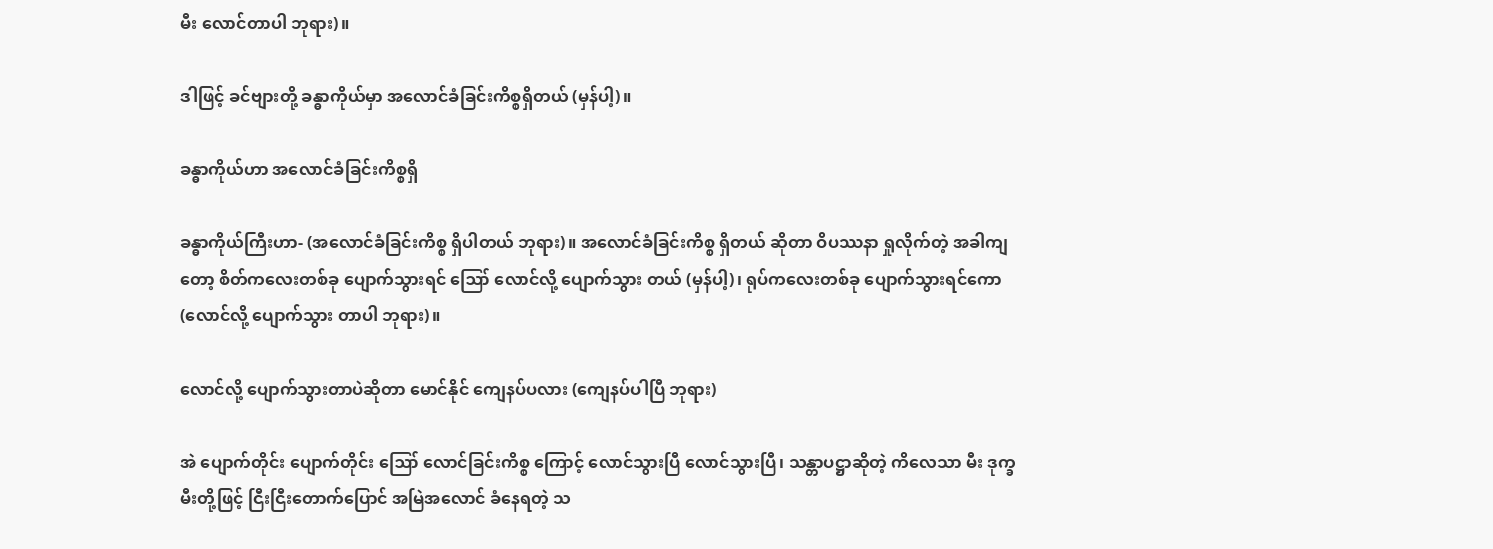မီး လောင်တာပါ ဘုရား)။

ဒါဖြင့် ခင်ဗျားတို့ ခန္ဓာကိုယ်မှာ အလောင်ခံခြင်းကိစ္စရှိတယ် (မှန်ပါ့)။

ခန္ဓာကိုယ်ဟာ အလောင်ခံခြင်းကိစ္စရှိ

ခန္ဓာကိုယ်ကြီးဟာ- (အလောင်ခံခြင်းကိစ္စ ရှိပါတယ် ဘုရား)။ အလောင်ခံခြင်းကိစ္စ ရှိတယ် ဆိုတာ ဝိပဿနာ ရှုလိုက်တဲ့ အခါကျတော့ စိတ်ကလေးတစ်ခု ပျောက်သွားရင် ဪ လောင်လို့ ပျောက်သွား တယ် (မှန်ပါ့)၊ ရုပ်ကလေးတစ်ခု ပျောက်သွားရင်ကော (လောင်လို့ ပျောက်သွား တာပါ ဘုရား)။

လောင်လို့ ပျောက်သွားတာပဲဆိုတာ မောင်နိုင် ကျေနပ်ပလား (ကျေနပ်ပါပြီ ဘုရား)

အဲ ပျောက်တိုင်း ပျောက်တိုင်း ဪ လောင်ခြင်းကိစ္စ ကြောင့် လောင်သွားပြီ လောင်သွားပြီ၊ သန္တာပဋ္ဌာဆိုတဲ့ ကိလေသာ မီး ဒုက္ခမီးတို့ဖြင့် ငြီးငြီးတောက်ပြောင် အမြဲအလောင် ခံနေရတဲ့ သ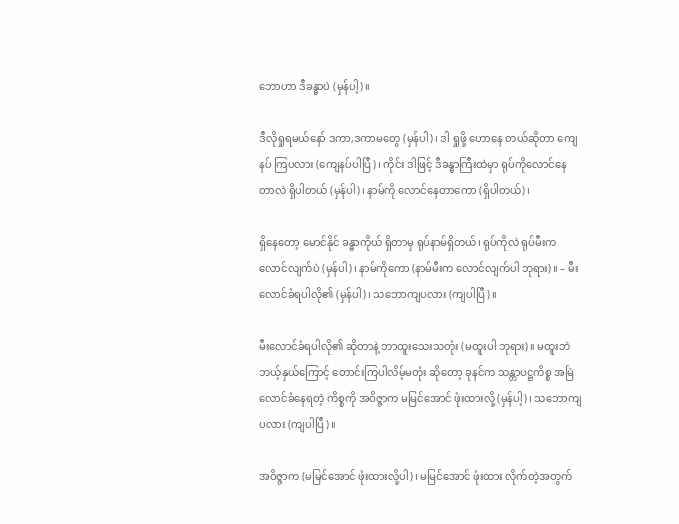ဘောဟာ ဒီခန္ဓာပဲ (မှန်ပါ့)။

ဒီလိုရှုရမယ်နော် ဒကာ,ဒကာမတွေ (မှန်ပါ)၊ ဒါ ရှုဖို့ ဟောနေ တယ်ဆိုတာ ကျေနပ် ကြပလား (ကျေနပ်ပါပြီ)၊ ကိုင်း ဒါဖြင့် ဒီခန္ဓာကြီးထဲမှာ ရုပ်ကိုလောင်နေတာလဲ ရှိပါတယ် (မှန်ပါ)၊ နာမ်ကို လောင်နေတာကော (ရှိပါတယ်)၊

ရှိနေတော့ မောင်နိုင် ခန္ဓာကိုယ် ရှိတာမှ ရုပ်နာမ်ရှိတယ်၊ ရုပ်ကိုလဲ ရုပ်မီးက လောင်လျက်ပဲ (မှန်ပါ)၊ နာမ်ကိုကော (နာမ်မီးက လောင်လျက်ပါ ဘုရား)။ – မီးလောင်ခံရပါလို၏ (မှန်ပါ)၊ သဘောကျပလား (ကျပါပြီ)။

မီးလောင်ခံရပါလို၏ ဆိုတာနဲ့ ဘာထူးသေးသတုံး (မထူးပါ ဘုရား)။ မထူးဘဲ ဘယ့်နှယ်ကြောင့် တောင်းကြပါလိမ့်မတုံး ဆိုတော့ ခုနင်က သန္တာပဋ္ဌကိစ္စ အမြဲလောင်ခံနေရတဲ့ ကိစ္စကို အဝိဇ္ဇာက မမြင်အောင် ဖုံးထားလို့ (မှန်ပါ့)၊ သဘောကျပလား (ကျပါပြီ)။

အဝိဇ္ဇာက (မမြင်အောင် ဖုံးထားလို့ပါ)၊ မမြင်အောင် ဖုံးထား လိုက်တဲ့အတွက်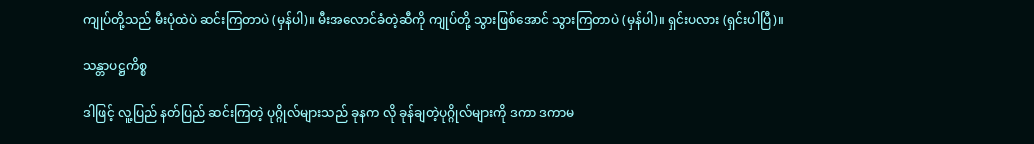ကျုပ်တို့သည် မီးပုံထဲပဲ ဆင်းကြတာပဲ (မှန်ပါ)။ မီးအလောင်ခံတဲ့ဆီကို ကျုပ်တို့ သွားဖြစ်အောင် သွားကြတာပဲ (မှန်ပါ)။ ရှင်းပလား (ရှင်းပါပြီ)။

သန္တာပဋ္ဌကိစ္စ

ဒါဖြင့် လူ့ပြည် နတ်ပြည် ဆင်းကြတဲ့ ပုဂ္ဂိုလ်များသည် ခုနက လို ခုန်ချတဲ့ပုဂ္ဂိုလ်များကို ဒကာ ဒကာမ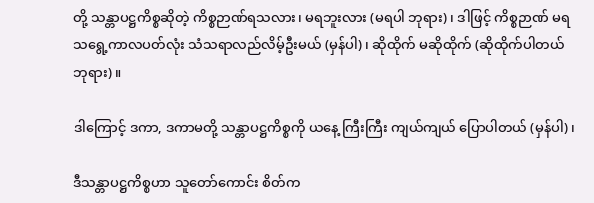တို့ သန္တာပဋ္ဌကိစ္စဆိုတဲ့ ကိစ္စဉာဏ်ရသလား၊ မရဘူးလား (မရပါ ဘုရား)၊ ဒါဖြင့် ကိစ္စဉာဏ် မရသရွေ့ကာလပတ်လုံး သံသရာလည်လိမ့်ဦးမယ် (မှန်ပါ)၊ ဆိုထိုက် မဆိုထိုက် (ဆိုထိုက်ပါတယ် ဘုရား)။

ဒါကြောင့် ဒကာ, ဒကာမတို့ သန္တာပဋ္ဌကိစ္စကို ယနေ့ ကြီးကြီး ကျယ်ကျယ် ပြောပါတယ် (မှန်ပါ)၊

ဒီသန္တာပဋ္ဌကိစ္စဟာ သူတော်ကောင်း စိတ်က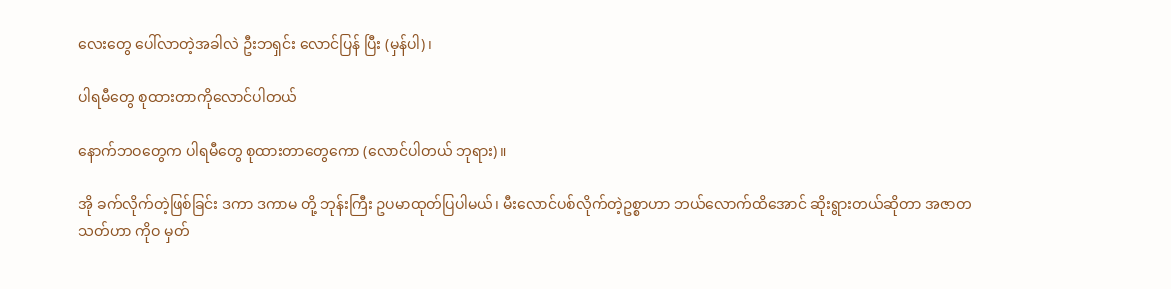လေးတွေ ပေါ်လာတဲ့အခါလဲ ဦးဘရှင်း လောင်ပြန် ပြီး (မှန်ပါ)၊

ပါရမီတွေ စုထားတာကိုလောင်ပါတယ်

နောက်ဘဝတွေက ပါရမီတွေ စုထားတာတွေကော (လောင်ပါတယ် ဘုရား)။

အို ခက်လိုက်တဲ့ဖြစ်ခြင်း ဒကာ ဒကာမ တို့ ဘုန်းကြီး ဥပမာထုတ်ပြပါမယ်၊ မီးလောင်ပစ်လိုက်တဲ့ဥစ္စာဟာ ဘယ်လောက်ထိအောင် ဆိုးရွားတယ်ဆိုတာ အဇာတသတ်ဟာ ကိုဝ မှတ်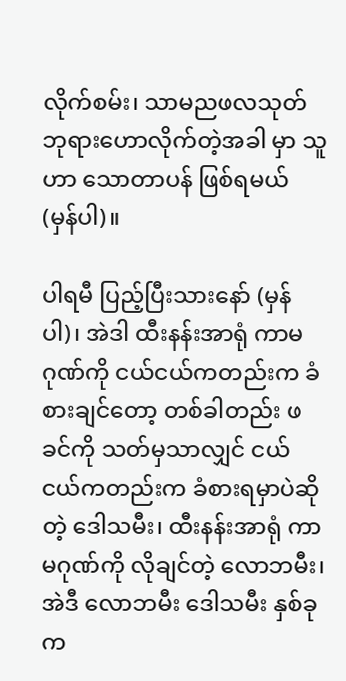လိုက်စမ်း၊ သာမညဖလသုတ် ဘုရားဟောလိုက်တဲ့အခါ မှာ သူဟာ သောတာပန် ဖြစ်ရမယ် (မှန်ပါ)။

ပါရမီ ပြည့်ပြီးသားနော် (မှန်ပါ)၊ အဲဒါ ထီးနန်းအာရုံ ကာမဂုဏ်ကို ငယ်ငယ်ကတည်းက ခံစားချင်တော့ တစ်ခါတည်း ဖခင်ကို သတ်မှသာလျှင် ငယ်ငယ်ကတည်းက ခံစားရမှာပဲဆိုတဲ့ ဒေါသမီး၊ ထီးနန်းအာရုံ ကာမဂုဏ်ကို လိုချင်တဲ့ လောဘမီး၊ အဲဒီ လောဘမီး ဒေါသမီး နှစ်ခုက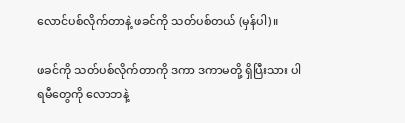လောင်ပစ်လိုက်တာနဲ့ ဖခင်ကို သတ်ပစ်တယ် (မှန်ပါ)။

ဖခင်ကို သတ်ပစ်လိုက်တာကို ဒကာ ဒကာမတို့ ရှိပြီးသား ပါရမီတွေကို လောဘနဲ့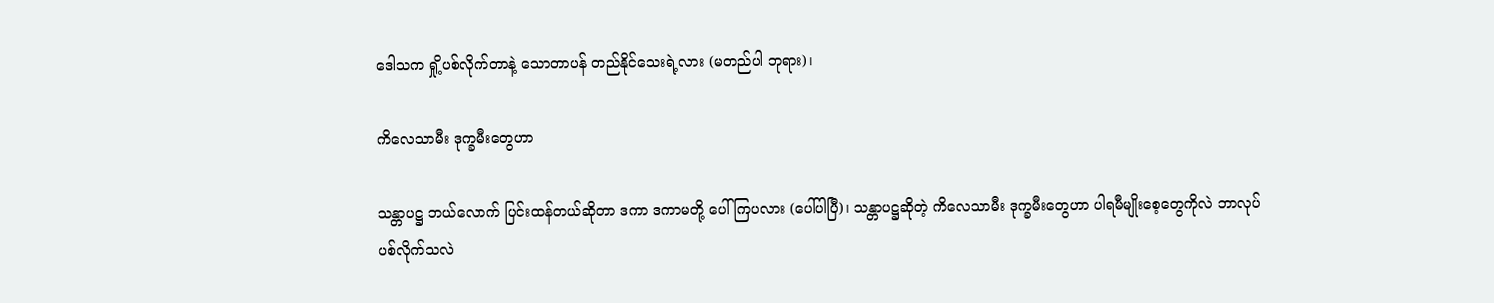ဒေါသက ရှို့ပစ်လိုက်တာနဲ့ သောတာပန် တည်နိုင်သေးရဲ့လား (မတည်ပါ ဘုရား)၊

ကိလေသာမီး ဒုက္ခမီးတွေဟာ

သန္တာပဋ္ဌ ဘယ်လောက် ပြင်းထန်တယ်ဆိုတာ ဒကာ ဒကာမတို့ ပေါ်ကြပလား (ပေါ်ပါပြီ)၊ သန္တာပဋ္ဌဆိုတဲ့ ကိလေသာမီး ဒုက္ခမီးတွေဟာ ပါရမီမျိုးစေ့တွေကိုလဲ ဘာလုပ်ပစ်လိုက်သလဲ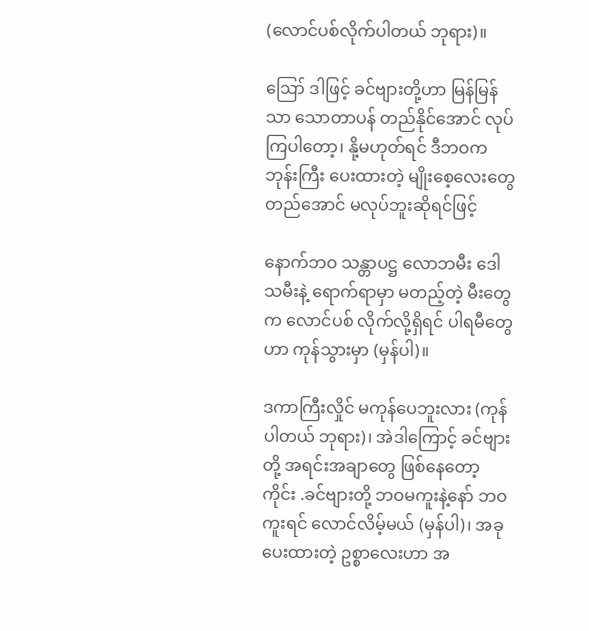(လောင်ပစ်လိုက်ပါတယ် ဘုရား)။

ဪ ဒါဖြင့် ခင်ဗျားတို့ဟာ မြန်မြန်သာ သောတာပန် တည်နိုင်အောင် လုပ်ကြပါတော့၊ နို့မဟုတ်ရင် ဒီဘဝက ဘုန်းကြီး ပေးထားတဲ့ မျိုးစေ့လေးတွေ တည်အောင် မလုပ်ဘူးဆိုရင်ဖြင့်

နောက်ဘဝ သန္တာပဋ္ဌ လောဘမီး ဒေါသမီးနဲ့ ရောက်ရာမှာ မတည့်တဲ့ မီးတွေက လောင်ပစ် လိုက်လို့ရှိရင် ပါရမီတွေဟာ ကုန်သွားမှာ (မှန်ပါ)။

ဒကာကြီးလှိုင် မကုန်ပေဘူးလား (ကုန်ပါတယ် ဘုရား)၊ အဲဒါကြောင့် ခင်ဗျားတို့ အရင်းအချာတွေ ဖြစ်နေတော့ ကိုင်း .ခင်ဗျားတို့ ဘဝမကူးနဲ့နော် ဘဝကူးရင် လောင်လိမ့်မယ် (မှန်ပါ)၊ အခုပေးထားတဲ့ ဥစ္စာလေးဟာ အ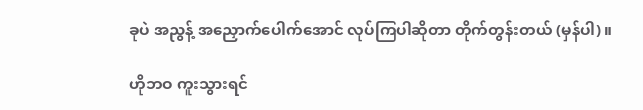ခုပဲ အညွန့် အညှောက်ပေါက်အောင် လုပ်ကြပါဆိုတာ တိုက်တွန်းတယ် (မှန်ပါ)။

ဟိုဘဝ ကူးသွားရင်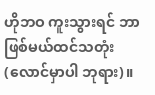ဟိုဘဝ ကူးသွားရင် ဘာဖြစ်မယ်ထင်သတုံး (လောင်မှာပါ ဘုရား)။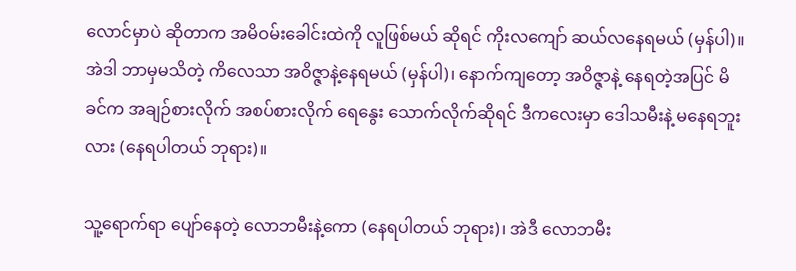လောင်မှာပဲ ဆိုတာက အမိဝမ်းခေါင်းထဲကို လူဖြစ်မယ် ဆိုရင် ကိုးလကျော် ဆယ်လနေရမယ် (မှန်ပါ)။ အဲဒါ ဘာမှမသိတဲ့ ကိလေသာ အဝိဇ္ဇာနဲ့နေရမယ် (မှန်ပါ)၊ နောက်ကျတော့ အဝိဇ္ဇာနဲ့ နေရတဲ့အပြင် မိခင်က အချဉ်စားလိုက် အစပ်စားလိုက် ရေနွေး သောက်လိုက်ဆိုရင် ဒီကလေးမှာ ဒေါသမီးနဲ့ မနေရဘူးလား (နေရပါတယ် ဘုရား)။

သူ့ရောက်ရာ ပျော်နေတဲ့ လောဘမီးနဲ့ကော (နေရပါတယ် ဘုရား)၊ အဲဒီ လောဘမီး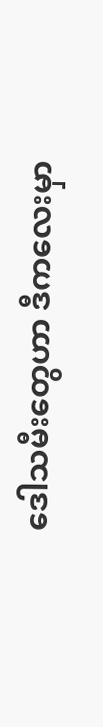ဒေါသမီးတွေဟာ ဒီကလေးမှာ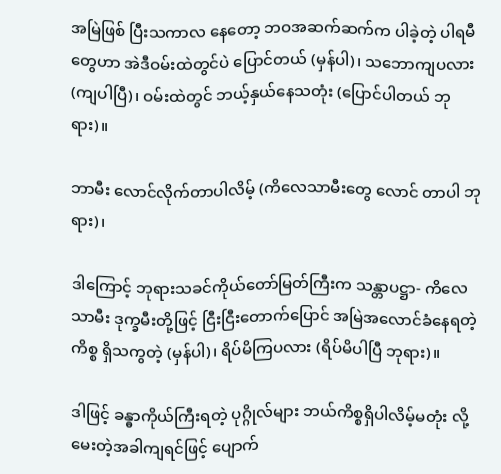အမြဲဖြစ် ပြီးသကာလ နေတော့ ဘဝအဆက်ဆက်က ပါခဲ့တဲ့ ပါရမီတွေဟာ အဲဒီဝမ်းထဲတွင်ပဲ ပြောင်တယ် (မှန်ပါ)၊ သဘောကျပလား (ကျပါပြီ)၊ ဝမ်းထဲတွင် ဘယ့်နှယ်နေသတုံး (ပြောင်ပါတယ် ဘုရား)။

ဘာမီး လောင်လိုက်တာပါလိမ့် (ကိလေသာမီးတွေ လောင် တာပါ ဘုရား)၊

ဒါကြောင့် ဘုရားသခင်ကိုယ်တော်မြတ်ကြီးက သန္တာပဋ္ဌာ- ကိလေသာမီး ဒုက္ခမီးတို့ဖြင့် ငြီးငြီးတောက်ပြောင် အမြဲအလောင်ခံနေရတဲ့ကိစ္စ ရှိသကွတဲ့ (မှန်ပါ)၊ ရိပ်မိကြပလား (ရိပ်မိပါပြီ ဘုရား)။

ဒါဖြင့် ခန္ဓာကိုယ်ကြီးရတဲ့ ပုဂ္ဂိုလ်များ ဘယ်ကိစ္စရှိပါလိမ့်မတုံး လို့ မေးတဲ့အခါကျရင်ဖြင့် ပျောက်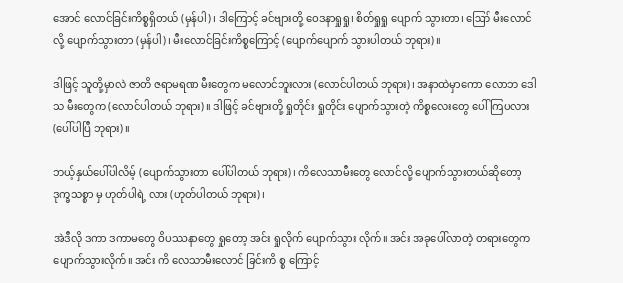အောင် လောင်ခြင်းကိစ္စရှိတယ် (မှန်ပါ)၊ ဒါကြောင့် ခင်ဗျားတို့ ဝေဒနာရှုရှု၊ စိတ်ရှုရှု ပျောက် သွားတာ၊ ဪ မီးလောင်လို့ ပျောက်သွားတာ (မှန်ပါ)၊ မီးလောင်ခြင်းကိစ္စကြောင့် (ပျောက်ပျောက် သွားပါတယ် ဘုရား)။

ဒါဖြင့် သူတို့မှာလဲ ဇာတိ ဇရာမရဏ မီးတွေက မလောင်ဘူးလား (လောင်ပါတယ် ဘုရား)၊ အနာထဲမှာကော လောဘ ဒေါသ မီးတွေက (လောင်ပါတယ် ဘုရား)။ ဒါဖြင့် ခင်ဗျားတို့ ရှုတိုင်း ရှုတိုင်း ပျောက်သွားတဲ့ ကိစ္စလေးတွေ ပေါ်ကြပလား (ပေါ်ပါပြီ ဘုရား)။

ဘယ့်နှယ်ပေါ်ပါလိမ့် (ပျောက်သွားတာ ပေါ်ပါတယ် ဘုရား)၊ ကိလေသာမီးတွေ လောင်လို့ ပျောက်သွားတယ်ဆိုတော့ ဒုက္ခသစ္စာ မှ ဟုတ်ပါရဲ့ လား (ဟုတ်ပါတယ် ဘုရား)၊

အဲဒီလို ဒကာ ဒကာမတွေ ဝိပဿနာတွေ ရှုတော့ အင်း ရှုလိုက် ပျောက်သွား လိုက်။ အင်း အခုပေါ်လာတဲ့ တရားတွေက ပျောက်သွားလိုက်။ အင်း ကိ လေသာမီးလောင် ခြင်းကိ စ္စ ကြောင့်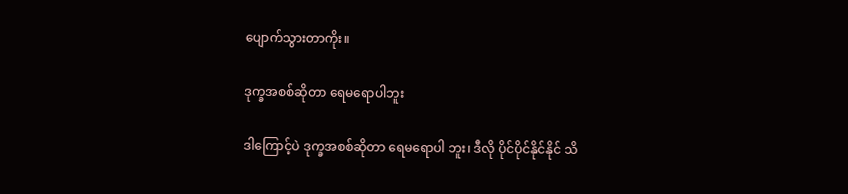ပျောက်သွားတာကိုး။

ဒုက္ခအစစ်ဆိုတာ ရေမရောပါဘူး

ဒါကြောင့်ပဲ ဒုက္ခအစစ်ဆိုတာ ရေမရောပါ ဘူး၊ ဒီလို ပိုင်ပိုင်နိုင်နိုင် သိ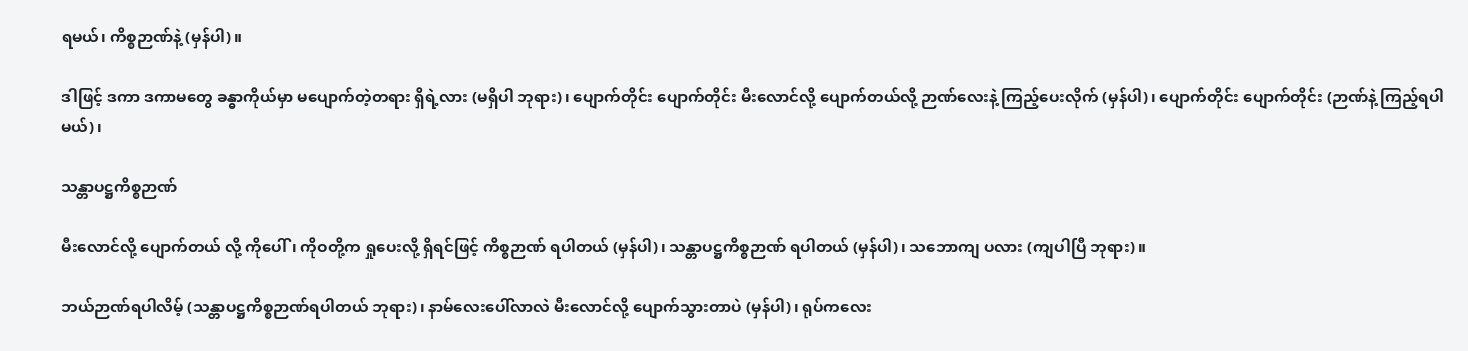ရမယ်၊ ကိစ္စဉာဏ်နဲ့ (မှန်ပါ)။

ဒါဖြင့် ဒကာ ဒကာမတွေ ခန္ဓာကိုယ်မှာ မပျောက်တဲ့တရား ရှိရဲ့လား (မရှိပါ ဘုရား)၊ ပျောက်တိုင်း ပျောက်တိုင်း မီးလောင်လို့ ပျောက်တယ်လို့ ဉာဏ်လေးနဲ့ ကြည့်ပေးလိုက် (မှန်ပါ)၊ ပျောက်တိုင်း ပျောက်တိုင်း (ဉာဏ်နဲ့ ကြည့်ရပါမယ်)၊

သန္တာပဋ္ဌကိစ္စဉာဏ်

မီးလောင်လို့ ပျောက်တယ် လို့ ကိုပေါ်၊ ကိုဝတို့က ရှုပေးလို့ ရှိရင်ဖြင့် ကိစ္စဉာဏ် ရပါတယ် (မှန်ပါ)၊ သန္တာပဋ္ဌကိစ္စဉာဏ် ရပါတယ် (မှန်ပါ)၊ သဘောကျ ပလား (ကျပါပြီ ဘုရား)။

ဘယ်ဉာဏ်ရပါလိမ့် (သန္တာပဋ္ဌကိစ္စဉာဏ်ရပါတယ် ဘုရား)၊ နာမ်လေးပေါ်လာလဲ မီးလောင်လို့ ပျောက်သွားတာပဲ (မှန်ပါ)၊ ရုပ်ကလေး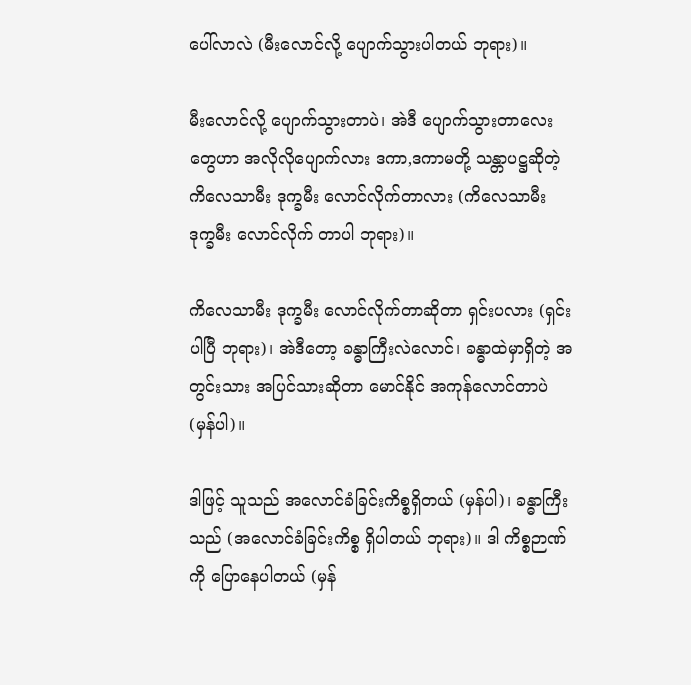ပေါ်လာလဲ (မီးလောင်လို့ ပျောက်သွားပါတယ် ဘုရား)။

မီးလောင်လို့ ပျောက်သွားတာပဲ၊ အဲဒီ ပျောက်သွားတာလေးတွေဟာ အလိုလိုပျောက်လား ဒကာ,ဒကာမတို့ သန္တာပဋ္ဌဆိုတဲ့ ကိလေသာမီး ဒုက္ခမီး လောင်လိုက်တာလား (ကိလေသာမီး ဒုက္ခမီး လောင်လိုက် တာပါ ဘုရား)။

ကိလေသာမီး ဒုက္ခမီး လောင်လိုက်တာဆိုတာ ရှင်းပလား (ရှင်းပါပြီ ဘုရား)၊ အဲဒီတော့ ခန္ဓာကြီးလဲလောင်၊ ခန္ဓာထဲမှာရှိတဲ့ အတွင်းသား အပြင်သားဆိုတာ မောင်နိုင် အကုန်လောင်တာပဲ (မှန်ပါ)။

ဒါဖြင့် သူသည် အလောင်ခံခြင်းကိစ္စရှိတယ် (မှန်ပါ)၊ ခန္ဓာကြီးသည် (အလောင်ခံခြင်းကိစ္စ ရှိပါတယ် ဘုရား)။ ဒါ ကိစ္စဉာဏ်ကို ပြောနေပါတယ် (မှန်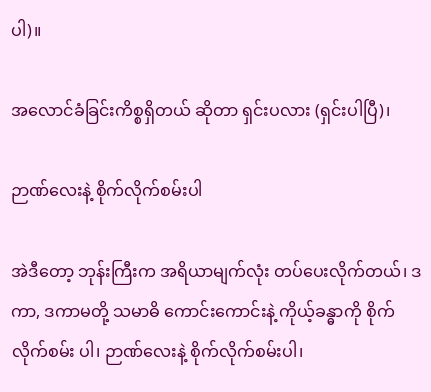ပါ)။

အလောင်ခံခြင်းကိစ္စရှိတယ် ဆိုတာ ရှင်းပလား (ရှင်းပါပြီ)၊

ဉာဏ်လေးနဲ့ စိုက်လိုက်စမ်းပါ

အဲဒီတော့ ဘုန်းကြီးက အရိယာမျက်လုံး တပ်ပေးလိုက်တယ်၊ ဒကာ, ဒကာမတို့ သမာဓိ ကောင်းကောင်းနဲ့ ကိုယ့်ခန္ဓာကို စိုက်လိုက်စမ်း ပါ၊ ဉာဏ်လေးနဲ့ စိုက်လိုက်စမ်းပါ၊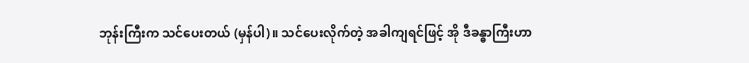ဘုန်းကြီးက သင်ပေးတယ် (မှန်ပါ)။ သင်ပေးလိုက်တဲ့ အခါကျရင်ဖြင့် အို ဒီခန္ဓာကြီးဟာ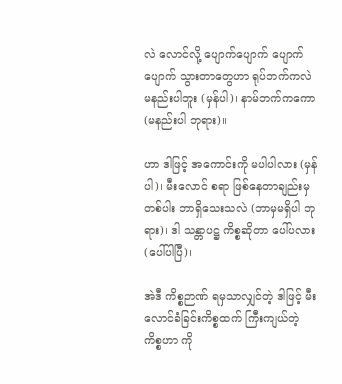လဲ လောင်လို့ ပျောက်ပျောက် ပျောက်ပျောက် သွားတာတွေဟာ ရုပ်ဘက်ကလဲ မနည်းပါဘူး (မှန်ပါ)၊ နာမ်ဘက်ကကော (မနည်းပါ ဘုရား)။

ဟာ ဒါဖြင့် အကောင်းကို မပါပါလား (မှန်ပါ)၊ မီးလောင် စရာ ဖြစ်နေတာချည်းမှတစ်ပါး ဘာရှိသေးသလဲ (ဘာမှမရှိပါ ဘုရား)၊ ဒါ သန္တာပဋ္ဌ ကိစ္စဆိုတာ ပေါ်ပလား (ပေါ်ပါပြီ)၊

အဲဒီ ကိစ္စဉာဏ် ရမှသာလျှင်တဲ့ ဒါဖြင့် မီးလောင်ခံခြင်းကိစ္စထက် ကြီးကျယ်တဲ့ ကိစ္စဟာ ကို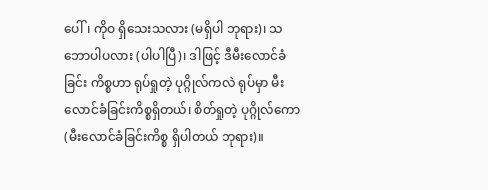ပေါ်၊ ကိုဝ ရှိသေးသလား (မရှိပါ ဘုရား)၊ သဘောပါပလား (ပါပါပြီ)၊ ဒါဖြင့် ဒီမီးလောင်ခံခြင်း ကိစ္စဟာ ရုပ်ရှုတဲ့ ပုဂ္ဂိုလ်ကလဲ ရုပ်မှာ မီးလောင်ခံခြင်းကိစ္စရှိတယ်၊ စိတ်ရှုတဲ့ ပုဂ္ဂိုလ်ကော (မီးလောင်ခံခြင်းကိစ္စ ရှိပါတယ် ဘုရား)။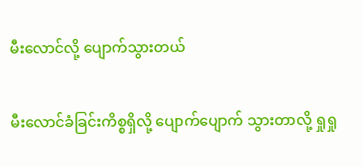မီးလောင်လို့ ပျောက်သွားတယ်

မီးလောင်ခံခြင်းကိစ္စရှိလို့ ပျောက်ပျောက် သွားတာလို့ ရှုရှု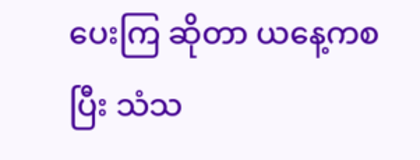ပေးကြ ဆိုတာ ယနေ့ကစပြီး သံသ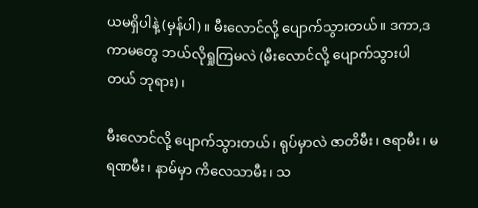ယမရှိပါနဲ့ (မှန်ပါ)။ မီးလောင်လို့ ပျောက်သွားတယ်။ ဒကာ,ဒကာမတွေ ဘယ်လိုရှုကြမလဲ (မီးလောင်လို့ ပျောက်သွားပါတယ် ဘုရား)၊

မီးလောင်လို့ ပျောက်သွားတယ်၊ ရုပ်မှာလဲ ဇာတိမီး၊ ဇရာမီး၊ မရဏမီး၊ နာမ်မှာ ကိလေသာမီး၊ သ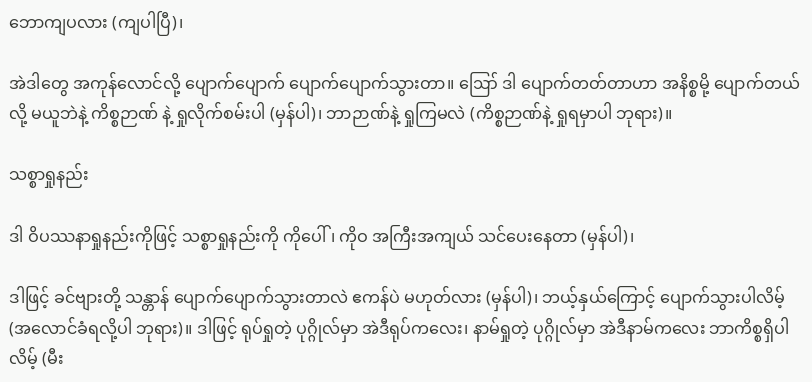ဘောကျပလား (ကျပါပြီ)၊

အဲဒါတွေ အကုန်လောင်လို့ ပျောက်ပျောက် ပျောက်ပျောက်သွားတာ။ ဪ ဒါ ပျောက်တတ်တာဟာ အနိစ္စမို့ ပျောက်တယ်လို့ မယူဘဲနဲ့ ကိစ္စဉာဏ် နဲ့ ရှုလိုက်စမ်းပါ (မှန်ပါ)၊ ဘာဉာဏ်နဲ့ ရှုကြမလဲ (ကိစ္စဉာဏ်နဲ့ ရှုရမှာပါ ဘုရား)။

သစ္စာရှုနည်း

ဒါ ဝိပဿနာရှုနည်းကိုဖြင့် သစ္စာရှုနည်းကို ကိုပေါ်၊ ကိုဝ အကြီးအကျယ် သင်ပေးနေတာ (မှန်ပါ)၊

ဒါဖြင့် ခင်ဗျားတို့ သန္တာန် ပျောက်ပျောက်သွားတာလဲ ဧကန်ပဲ မဟုတ်လား (မှန်ပါ)၊ ဘယ့်နှယ်ကြောင့် ပျောက်သွားပါလိမ့် (အလောင်ခံရလို့ပါ ဘုရား)။ ဒါဖြင့် ရုပ်ရှုတဲ့ ပုဂ္ဂိုလ်မှာ အဲဒီရုပ်ကလေး၊ နာမ်ရှုတဲ့ ပုဂ္ဂိုလ်မှာ အဲဒီနာမ်ကလေး ဘာကိစ္စရှိပါလိမ့် (မီး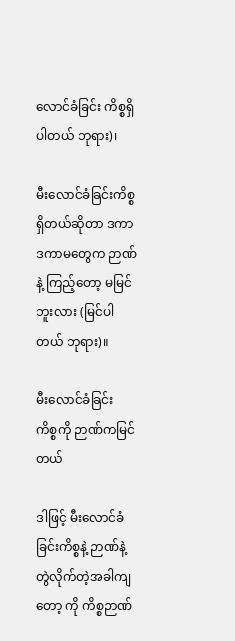လောင်ခံခြင်း ကိစ္စရှိပါတယ် ဘုရား)၊

မီးလောင်ခံခြင်းကိစ္စ ရှိတယ်ဆိုတာ ဒကာ ဒကာမတွေက ဉာဏ်နဲ့ ကြည့်တော့ မမြင်ဘူးလား (မြင်ပါတယ် ဘုရား)။

မီးလောင်ခံခြင်း ကိစ္စကို ဉာဏ်ကမြင်တယ်

ဒါဖြင့် မီးလောင်ခံခြင်းကိစ္စနဲ့ ဉာဏ်နဲ့ တွဲလိုက်တဲ့အခါကျတော့ ကို ကိစ္စဉာဏ်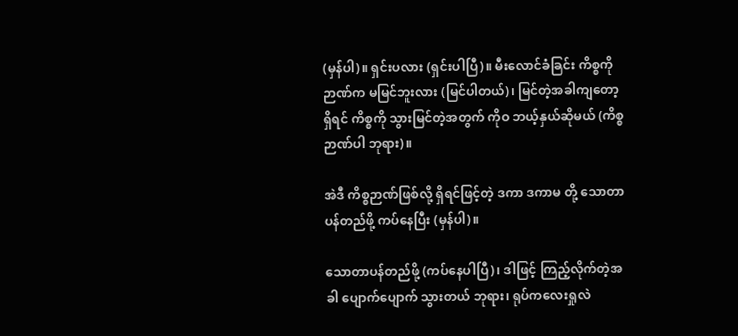(မှန်ပါ)။ ရှင်းပလား (ရှင်းပါပြီ)။ မီးလောင်ခံခြင်း ကိစ္စကို ဉာဏ်က မမြင်ဘူးလား (မြင်ပါတယ်)၊ မြင်တဲ့အခါကျတော့ ရှိရင် ကိစ္စကို သွားမြင်တဲ့အတွက် ကိုဝ ဘယ့်နှယ်ဆိုမယ် (ကိစ္စ ဉာဏ်ပါ ဘုရား)။

အဲဒီ ကိစ္စဉာဏ်ဖြစ်လို့ ရှိရင်ဖြင့်တဲ့ ဒကာ ဒကာမ တို့ သောတာပန်တည်ဖို့ ကပ်နေပြီး (မှန်ပါ)။

သောတာပန်တည်ဖို့ (ကပ်နေပါပြီ)၊ ဒါဖြင့် ကြည့်လိုက်တဲ့အခါ ပျောက်ပျောက် သွားတယ် ဘုရား၊ ရုပ်ကလေးရှုလဲ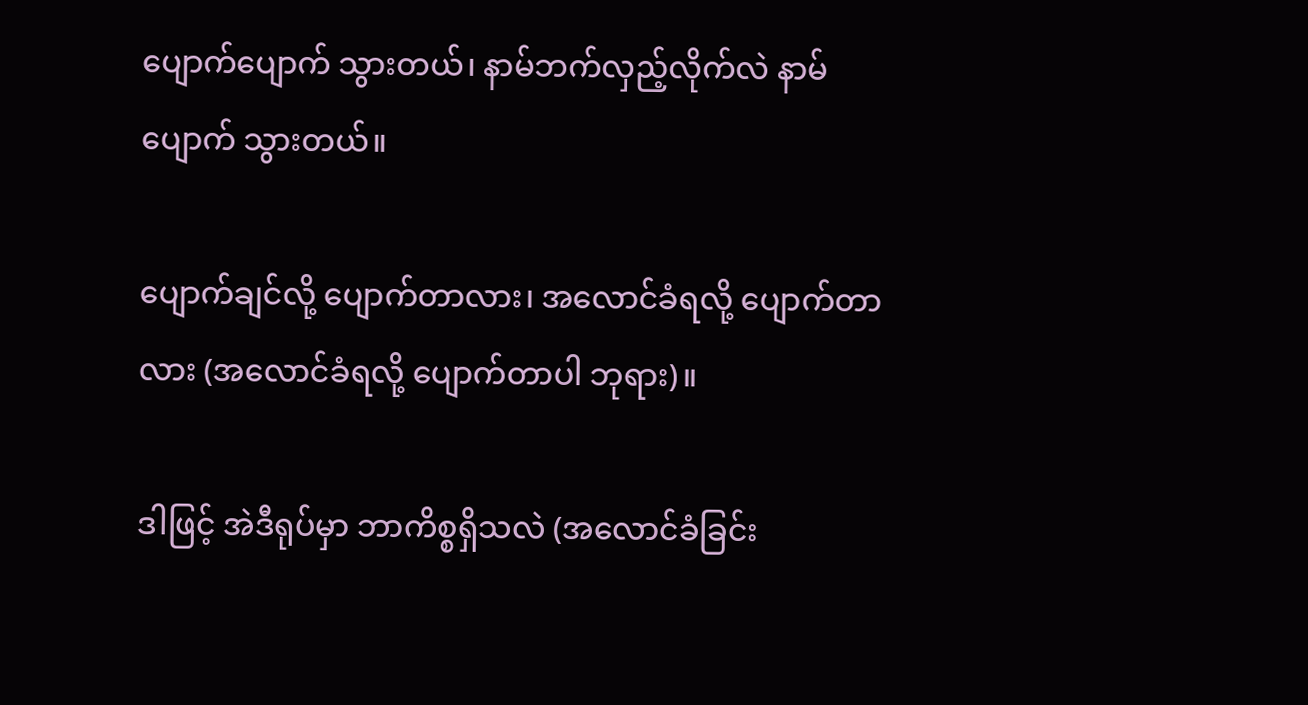ပျောက်ပျောက် သွားတယ်၊ နာမ်ဘက်လှည့်လိုက်လဲ နာမ်ပျောက် သွားတယ်။

ပျောက်ချင်လို့ ပျောက်တာလား၊ အလောင်ခံရလို့ ပျောက်တာလား (အလောင်ခံရလို့ ပျောက်တာပါ ဘုရား)။

ဒါဖြင့် အဲဒီရုပ်မှာ ဘာကိစ္စရှိသလဲ (အလောင်ခံခြင်း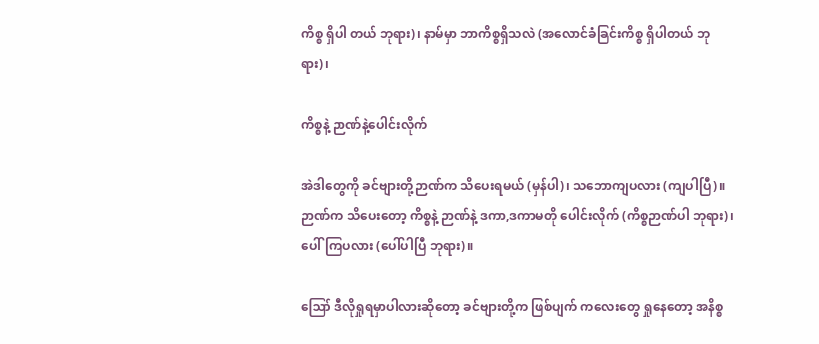ကိစ္စ ရှိပါ တယ် ဘုရား)၊ နာမ်မှာ ဘာကိစ္စရှိသလဲ (အလောင်ခံခြင်းကိစ္စ ရှိပါတယ် ဘုရား)၊

ကိစ္စနဲ့ ဉာဏ်နဲ့ပေါင်းလိုက်

အဲဒါတွေကို ခင်ဗျားတို့ဉာဏ်က သိပေးရမယ် (မှန်ပါ)၊ သဘောကျပလား (ကျပါပြီ)။ ဉာဏ်က သိပေးတော့ ကိစ္စနဲ့ ဉာဏ်နဲ့ ဒကာ,ဒကာမတို ပေါင်းလိုက် (ကိစ္စဉာဏ်ပါ ဘုရား)၊ ပေါ်ကြပလား (ပေါ်ပါပြီ ဘုရား)။

ဪ ဒီလိုရှုရမှာပါလားဆိုတော့ ခင်ဗျားတို့က ဖြစ်ပျက် ကလေးတွေ ရှုနေတော့ အနိစ္စ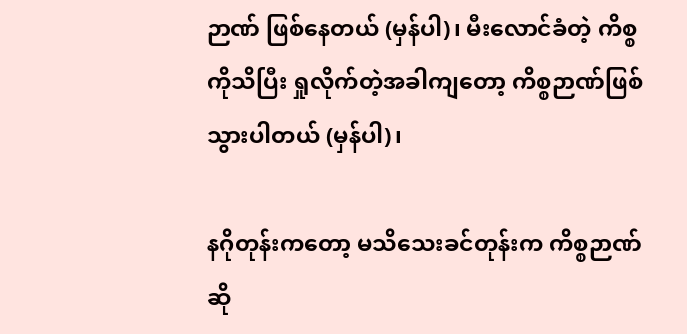ဉာဏ် ဖြစ်နေတယ် (မှန်ပါ)၊ မီးလောင်ခံတဲ့ ကိစ္စကိုသိပြီး ရှုလိုက်တဲ့အခါကျတော့ ကိစ္စဉာဏ်ဖြစ် သွားပါတယ် (မှန်ပါ)၊

နဂိုတုန်းကတော့ မသိသေးခင်တုန်းက ကိစ္စဉာဏ်ဆို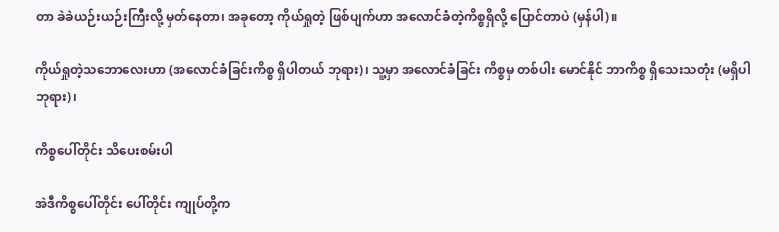တာ ခဲခဲယဉ်းယဉ်းကြီးလို့ မှတ်နေတာ၊ အခုတော့ ကိုယ်ရှုတဲ့ ဖြစ်ပျက်ဟာ အလောင်ခံတဲ့ကိစ္စရှိလို့ ပြောင်တာပဲ (မှန်ပါ)။

ကိုယ်ရှုတဲ့သဘောလေးဟာ (အလောင်ခံခြင်းကိစ္စ ရှိပါတယ် ဘုရား)၊ သူ့မှာ အလောင်ခံခြင်း ကိစ္စမှ တစ်ပါး မောင်နိုင် ဘာကိစ္စ ရှိသေးသတုံး (မရှိပါ ဘုရား)၊

ကိစ္စပေါ်တိုင်း သိပေးစမ်းပါ

အဲဒီကိစ္စပေါ်တိုင်း ပေါ်တိုင်း ကျုပ်တို့က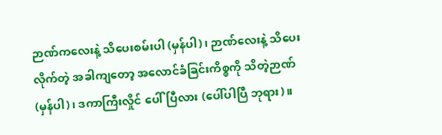ဉာဏ်ကလေးနဲ့ သိပေးစမ်းပါ (မှန်ပါ)၊ ဉာဏ်လေးနဲ့ သိပေးလိုက်တဲ့ အခါကျတော့ အလောင်ခံခြင်းကိစ္စကို သိတဲ့ဉာဏ် (မှန်ပါ)၊ ဒကာကြီးလှိုင် ပေါ်ပြီလား (ပေါ်ပါပြီ ဘုရား)။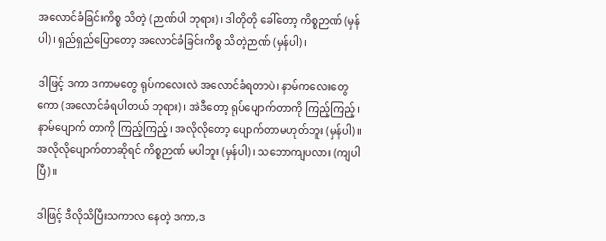အလောင်ခံခြင်းကိစ္စ သိတဲ့ (ဉာဏ်ပါ ဘုရား)၊ ဒါတိုတို ခေါ်တော့ ကိစ္စဉာဏ် (မှန်ပါ)၊ ရှည်ရှည်ပြောတော့ အလောင်ခံခြင်းကိစ္စ သိတဲ့ဉာဏ် (မှန်ပါ)၊

ဒါဖြင့် ဒကာ ဒကာမတွေ ရုပ်ကလေးလဲ အလောင်ခံရတာပဲ၊ နာမ်ကလေးတွေကော (အလောင်ခံရပါတယ် ဘုရား)၊ အဲဒီတော့ ရုပ်ပျောက်တာကို ကြည့်ကြည့်၊ နာမ်ပျောက် တာကို ကြည့်ကြည့်၊ အလိုလိုတော့ ပျောက်တာမဟုတ်ဘူး (မှန်ပါ)။ အလိုလိုပျောက်တာဆိုရင် ကိစ္စဉာဏ် မပါဘူး (မှန်ပါ)၊ သဘောကျပလား (ကျပါပြီ)။

ဒါဖြင့် ဒီလိုသိပြီးသကာလ နေတဲ့ ဒကာ,ဒ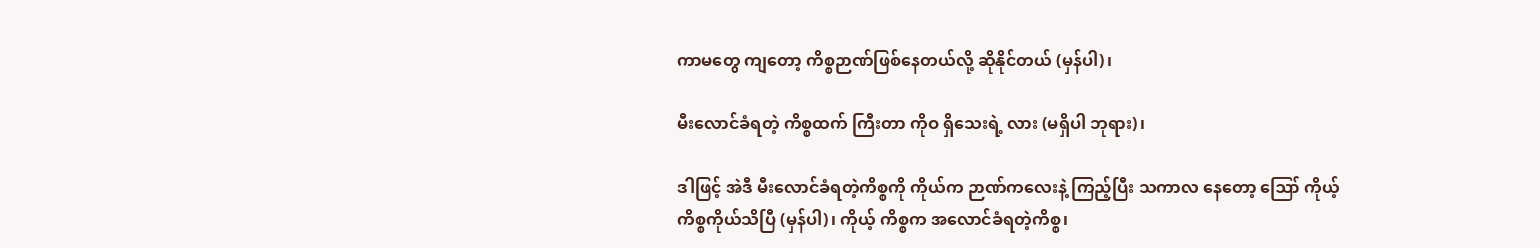ကာမတွေ ကျတော့ ကိစ္စဉာဏ်ဖြစ်နေတယ်လို့ ဆိုနိုင်တယ် (မှန်ပါ)၊

မီးလောင်ခံရတဲ့ ကိစ္စထက် ကြီးတာ ကိုဝ ရှိသေးရဲ့ လား (မရှိပါ ဘုရား)၊

ဒါဖြင့် အဲဒီ မီးလောင်ခံရတဲ့ကိစ္စကို ကိုယ်က ဉာဏ်ကလေးနဲ့ ကြည့်ပြီး သကာလ နေတော့ ဪ ကိုယ့်ကိစ္စကိုယ်သိပြီ (မှန်ပါ)၊ ကိုယ့် ကိစ္စက အလောင်ခံရတဲ့ကိစ္စ၊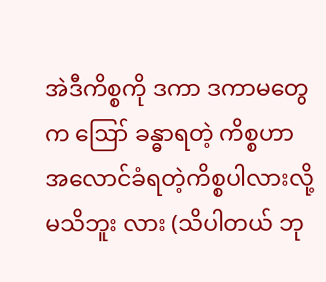အဲဒီကိစ္စကို ဒကာ ဒကာမတွေက ဪ ခန္ဓာရတဲ့ ကိစ္စဟာ အလောင်ခံရတဲ့ကိစ္စပါလားလို့ မသိဘူး လား (သိပါတယ် ဘု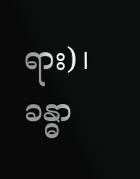ရား)၊ ခန္ဓာ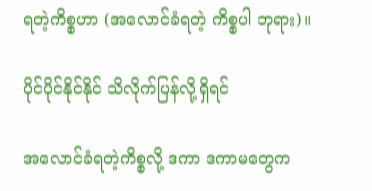ရတဲ့ကိစ္စဟာ (အလောင်ခံရတဲ့ ကိစ္စပါ ဘုရား)။

ပိုင်ပိုင်နိုင်နိုင် သိလိုက်ပြန်လို့ရှိရင်

အလောင်ခံရတဲ့ကိစ္စလို့ ဒကာ ဒကာမတွေက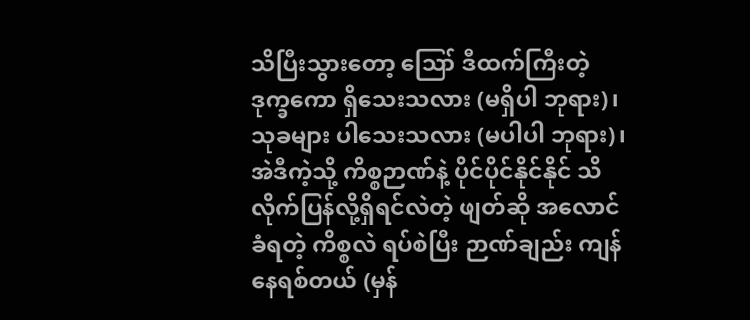သိပြီးသွားတော့ ဪ ဒီထက်ကြီးတဲ့ ဒုက္ခကော ရှိသေးသလား (မရှိပါ ဘုရား)၊ သုခများ ပါသေးသလား (မပါပါ ဘုရား)၊ အဲဒီကဲ့သို့ ကိစ္စဉာဏ်နဲ့ ပိုင်ပိုင်နိုင်နိုင် သိလိုက်ပြန်လို့ရှိရင်လဲတဲ့ ဖျတ်ဆို အလောင်ခံရတဲ့ ကိစ္စလဲ ရပ်စဲပြီး ဉာဏ်ချည်း ကျန်နေရစ်တယ် (မှန်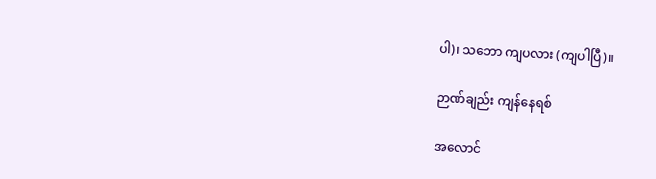ပါ)၊ သဘော ကျပလား (ကျပါပြီ)။

ဉာဏ်ချည်း ကျန်နေရစ်

အလောင်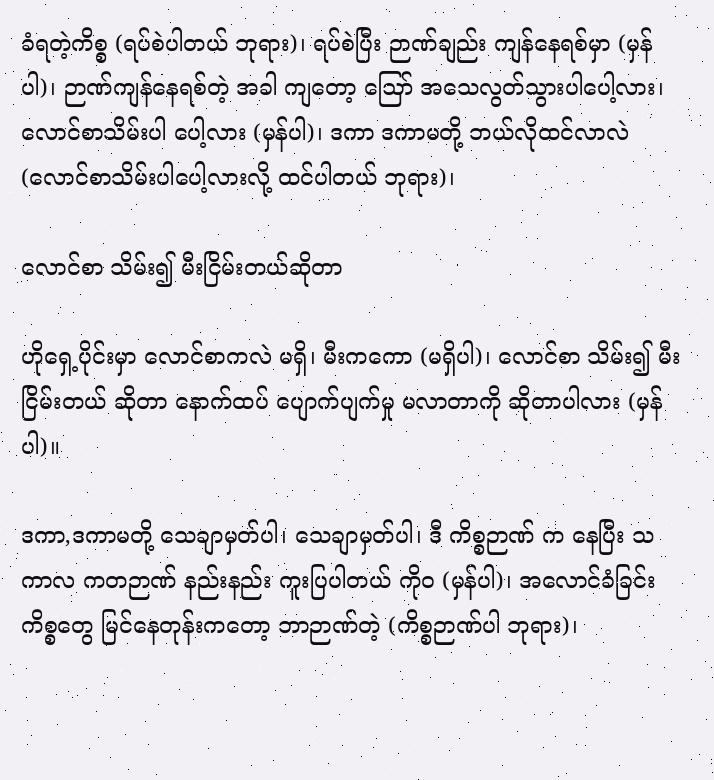ခံရတဲ့ကိစ္စ (ရပ်စဲပါတယ် ဘုရား)၊ ရပ်စဲပြီး ဉာဏ်ချည်း ကျန်နေရစ်မှာ (မှန်ပါ)၊ ဉာဏ်ကျန်နေရစ်တဲ့ အခါ ကျတော့ ဪ အသေလွတ်သွားပါပေါ့လား၊ လောင်စာသိမ်းပါ ပေါ့လား (မှန်ပါ)၊ ဒကာ ဒကာမတို့ ဘယ်လိုထင်လာလဲ (လောင်စာသိမ်းပါပေါ့လားလို့ ထင်ပါတယ် ဘုရား)၊

လောင်စာ သိမ်း၍ မီးငြိမ်းတယ်ဆိုတာ

ဟိုရှေ့ပိုင်းမှာ လောင်စာကလဲ မရှိ၊ မီးကကော (မရှိပါ)၊ လောင်စာ သိမ်း၍ မီးငြိမ်းတယ် ဆိုတာ နောက်ထပ် ပျောက်ပျက်မှု မလာတာကို ဆိုတာပါလား (မှန်ပါ)။

ဒကာ,ဒကာမတို့ သေချာမှတ်ပါ၊ သေချာမှတ်ပါ၊ ဒီ ကိစ္စဉာဏ် က နေပြီး သကာလ ကတဉာဏ် နည်းနည်း ကူးပြပါတယ် ကိုဝ (မှန်ပါ)၊ အလောင်ခံခြင်း ကိစ္စတွေ မြင်နေတုန်းကတော့ ဘာဉာဏ်တဲ့ (ကိစ္စဉာဏ်ပါ ဘုရား)၊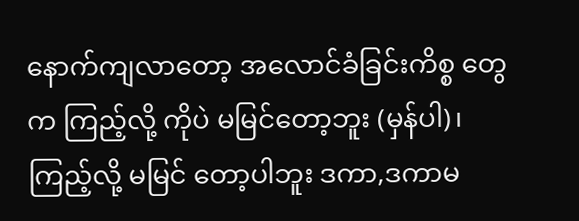နောက်ကျလာတော့ အလောင်ခံခြင်းကိစ္စ တွေက ကြည့်လို့ ကိုပဲ မမြင်တော့ဘူး (မှန်ပါ)၊ ကြည့်လို့ မမြင် တော့ပါဘူး ဒကာ,ဒကာမ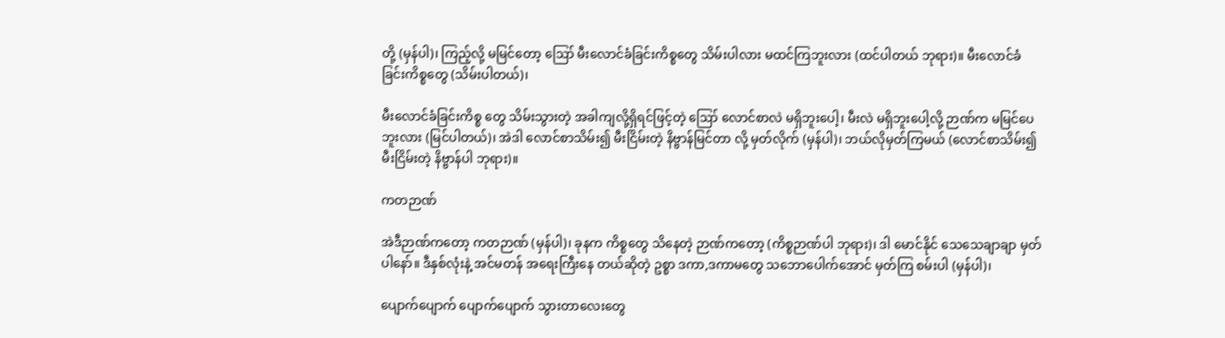တို့ (မှန်ပါ)၊ ကြည့်လို့ မမြင်တော့ ဪ မီးလောင်ခံခြင်းကိစ္စတွေ သိမ်းပါလား မထင်ကြဘူးလား (ထင်ပါတယ် ဘုရား)။ မီးလောင်ခံခြင်းကိစ္စတွေ (သိမ်းပါတယ်)၊

မီးလောင်ခံခြင်းကိစ္စ တွေ သိမ်းသွားတဲ့ အခါကျလို့ရှိရင်ဖြင့်တဲ့ ဪ လောင်စာလဲ မရှိဘူးပေါ့၊ မီးလဲ မရှိဘူးပေါ့လို့ ဉာဏ်က မမြင်ပေဘူးလား (မြင်ပါတယ်)၊ အဲဒါ လောင်စာသိမ်း၍ မီးငြိမ်းတဲ့ နိဗ္ဗာန်မြင်တာ လို့ မှတ်လိုက် (မှန်ပါ)၊ ဘယ်လိုမှတ်ကြမယ် (လောင်စာသိမ်း၍ မီးငြိမ်းတဲ့ နိဗ္ဗာန်ပါ ဘုရား)။

ကတဉာဏ်

အဲဒီဉာဏ်ကတော့ ကတဉာဏ် (မှန်ပါ)၊ ခုနက ကိစ္စတွေ သိနေတဲ့ ဉာဏ်ကတော့ (ကိစ္စဉာဏ်ပါ ဘုရား)၊ ဒါ မောင်နိုင် သေသေချာချာ မှတ်ပါနော်။ ဒီနှစ်လုံးနဲ့ အင်မတန် အရေးကြီးနေ တယ်ဆိုတဲ့ ဥစ္စာ ဒကာ,ဒကာမတွေ သဘောပေါက်အောင် မှတ်ကြ စမ်းပါ (မှန်ပါ)၊

ပျောက်ပျောက် ပျောက်ပျောက် သွားတာလေးတွေ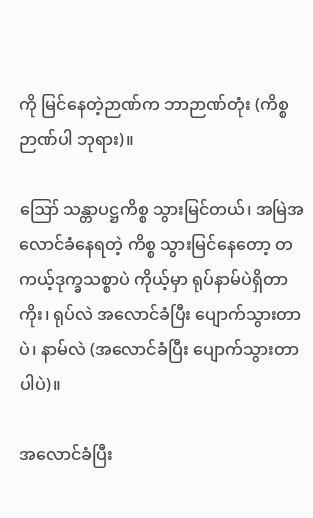ကို မြင်နေတဲ့ဉာဏ်က ဘာဉာဏ်တုံး (ကိစ္စဉာဏ်ပါ ဘုရား)။

ဪ သန္တာပဋ္ဌကိစ္စ သွားမြင်တယ်၊ အမြဲအလောင်ခံနေရတဲ့ ကိစ္စ သွားမြင်နေတော့ တကယ့်ဒုက္ခသစ္စာပဲ ကိုယ့်မှာ ရုပ်နာမ်ပဲရှိတာကိုး၊ ရုပ်လဲ အလောင်ခံပြီး ပျောက်သွားတာပဲ၊ နာမ်လဲ (အလောင်ခံပြီး ပျောက်သွားတာပါပဲ)။

အလောင်ခံပြီး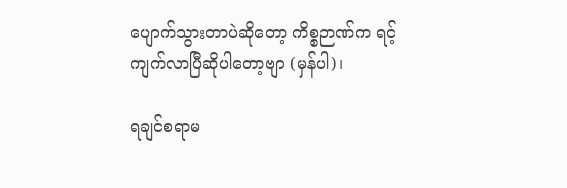ပျောက်သွားတာပဲဆိုတော့ ကိစ္စဉာဏ်က ရင့်ကျက်လာပြီဆိုပါတော့ဗျာ (မှန်ပါ)၊

ရချင်စရာမ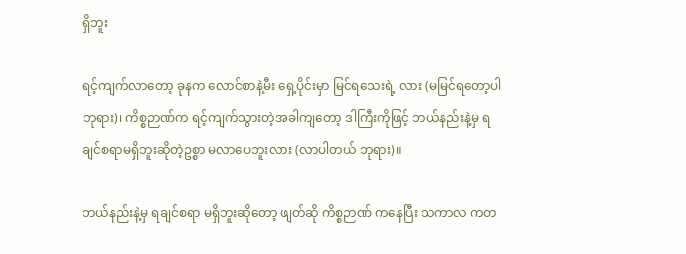ရှိဘူး

ရင့်ကျက်လာတော့ ခုနက လောင်စာနဲ့မီး ရှေ့ပိုင်းမှာ မြင်ရသေးရဲ့ လား (မမြင်ရတော့ပါ ဘုရား)၊ ကိစ္စဉာဏ်က ရင့်ကျက်သွားတဲ့အခါကျတော့ ဒါကြီးကိုဖြင့် ဘယ်နည်းနဲ့မှ ရချင်စရာမရှိဘူးဆိုတဲ့ဥစ္စာ မလာပေဘူးလား (လာပါတယ် ဘုရား)။

ဘယ်နည်းနဲ့မှ ရချင်စရာ မရှိဘူးဆိုတော့ ဖျတ်ဆို ကိစ္စဉာဏ် ကနေပြီး သကာလ ကတ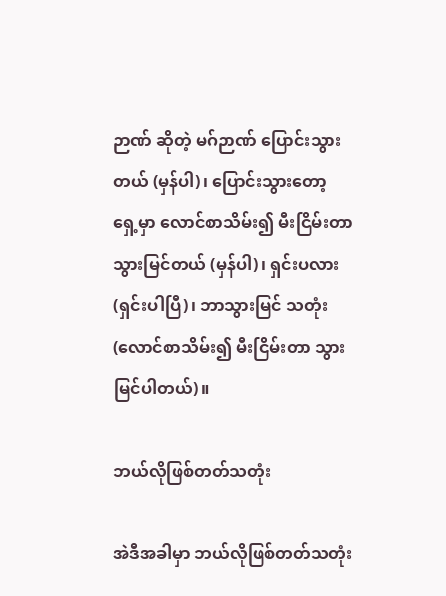ဉာဏ် ဆိုတဲ့ မဂ်ဉာဏ် ပြောင်းသွားတယ် (မှန်ပါ)၊ ပြောင်းသွားတော့ ရှေ့မှာ လောင်စာသိမ်း၍ မီးငြိမ်းတာ သွားမြင်တယ် (မှန်ပါ)၊ ရှင်းပလား (ရှင်းပါပြီ)၊ ဘာသွားမြင် သတုံး (လောင်စာသိမ်း၍ မီးငြိမ်းတာ သွားမြင်ပါတယ်)။

ဘယ်လိုဖြစ်တတ်သတုံး

အဲဒီအခါမှာ ဘယ်လိုဖြစ်တတ်သတုံး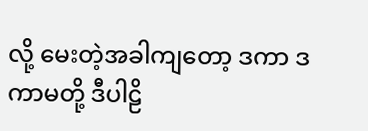လို့ မေးတဲ့အခါကျတော့ ဒကာ ဒကာမတို့ ဒီပါဠိ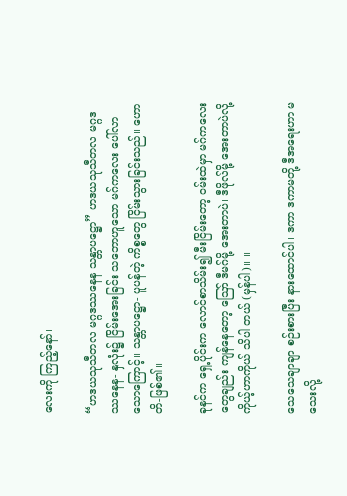လေးကို ကြည့်နော်၊

“ဟဒယသုသီတလ မဂ္ဂဒဿနေန သန္တာပဋ္ဌော” ဟဒယသုသီတလ မဂ္ဂဒဿနေန- နှလုံး၌ ငြိမ်းအေးခြင်း သဘောဟူသော မဂ်ကလေး ပေါ်လာ သောကြောင့်။ သန္တာပဋ္ဌော- ပူပန်တဲ့ ကိစ္စတွေ ငြိမ်းသွားခြင်းသည်။ ဟောတိ-ဖြစ်၏။

ခုနင်က ရှေ့ပိုင်းက လောင်စာသိမ်း၍ မီးငြိမ်းတော့ ဝမ်းထဲမှာ မဂ်ကလေးတွေချည်း ကျန်နေတော့ ဪ ဒီမဂ်မို့ အေးတာပဲ၊ ဒီဖိုလ်မို့ အေးတာပဲလို့ ကိုယ့်ဟာကိုယ် သိပါ တယ် (မှန်ပါ)။ ။

သေသေချာချာ စဉ်းစားပြီး နားထောင်ပါ၊ ဒကာ ဒကာမတို့ ဒီအရေးဟာ မသေးလို့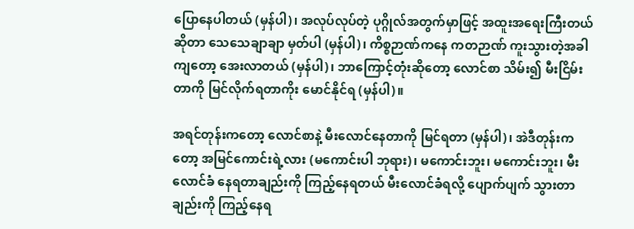ပြောနေပါတယ် (မှန်ပါ)၊ အလုပ်လုပ်တဲ့ ပုဂ္ဂိုလ်အတွက်မှာဖြင့် အထူးအရေးကြီးတယ်ဆိုတာ သေသေချာချာ မှတ်ပါ (မှန်ပါ)၊ ကိစ္စဉာဏ်ကနေ ကတဉာဏ် ကူးသွားတဲ့အခါကျတော့ အေးလာတယ် (မှန်ပါ)၊ ဘာကြောင့်တုံးဆိုတော့ လောင်စာ သိမ်း၍ မီးငြိမ်းတာကို မြင်လိုက်ရတာကိုး မောင်နိုင်ရ (မှန်ပါ)။

အရင်တုန်းကတော့ လောင်စာနဲ့ မီးလောင်နေတာကို မြင်ရတာ (မှန်ပါ)၊ အဲဒီတုန်းကတော့ အမြင်ကောင်းရဲ့လား (မကောင်းပါ ဘုရား)၊ မကောင်းဘူး၊ မကောင်းဘူး၊ မီးလောင်ခံ နေရတာချည်းကို ကြည့်နေရတယ် မီးလောင်ခံရလို့ ပျောက်ပျက် သွားတာချည်းကို ကြည့်နေရ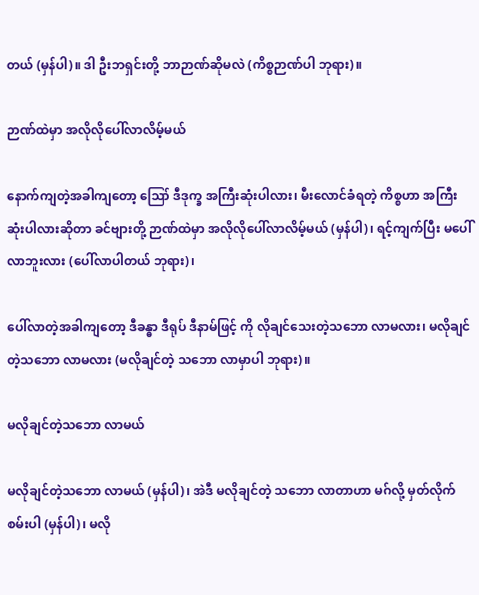တယ် (မှန်ပါ)။ ဒါ ဦးဘရှင်းတို့ ဘာဉာဏ်ဆိုမလဲ (ကိစ္စဉာဏ်ပါ ဘုရား)။

ဉာဏ်ထဲမှာ အလိုလိုပေါ်လာလိမ့်မယ်

နောက်ကျတဲ့အခါကျတော့ ဪ ဒီဒုက္ခ အကြီးဆုံးပါလား၊ မီးလောင်ခံရတဲ့ ကိစ္စဟာ အကြီးဆုံးပါလားဆိုတာ ခင်ဗျားတို့ ဉာဏ်ထဲမှာ အလိုလိုပေါ်လာလိမ့်မယ် (မှန်ပါ)၊ ရင့်ကျက်ပြီး မပေါ် လာဘူးလား (ပေါ်လာပါတယ် ဘုရား)၊

ပေါ်လာတဲ့အခါကျတော့ ဒီခန္ဓာ ဒီရုပ် ဒီနာမ်ဖြင့် ကို လိုချင်သေးတဲ့သဘော လာမလား၊ မလိုချင်တဲ့သဘော လာမလား (မလိုချင်တဲ့ သဘော လာမှာပါ ဘုရား)။

မလိုချင်တဲ့သဘော လာမယ်

မလိုချင်တဲ့သဘော လာမယ် (မှန်ပါ)၊ အဲဒီ မလိုချင်တဲ့ သဘော လာတာဟာ မဂ်လို့ မှတ်လိုက်စမ်းပါ (မှန်ပါ)၊ မလို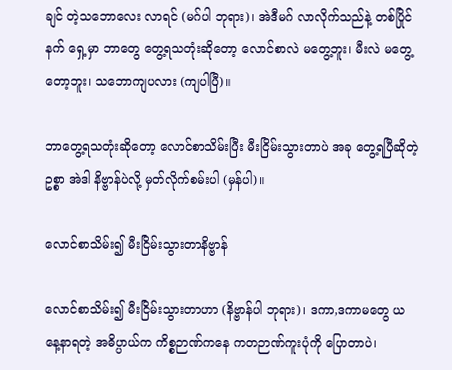ချင် တဲ့သဘောလေး လာရင် (မဂ်ပါ ဘုရား)၊ အဲဒီမဂ် လာလိုက်သည်နဲ့ တစ်ပြိုင်နက် ရှေ့မှာ ဘာတွေ တွေ့ရသတုံးဆိုတော့ လောင်စာလဲ မတွေ့ဘူး၊ မီးလဲ မတွေ့တော့ဘူး၊ သဘောကျပလား (ကျပါပြီ)။

ဘာတွေ့ရသတုံးဆိုတော့ လောင်စာသိမ်းပြီး မီးငြိမ်းသွားတာပဲ အခု တွေ့ရပြီဆိုတဲ့ဥစ္စာ အဲဒါ နိဗ္ဗာန်ပဲလို့ မှတ်လိုက်စမ်းပါ (မှန်ပါ)။

လောင်စာသိမ်း၍ မီးငြိမ်းသွားတာနိဗ္ဗာန်

လောင်စာသိမ်း၍ မီးငြိမ်းသွားတာဟာ (နိဗ္ဗာန်ပါ ဘုရား)၊ ဒကာ,ဒကာမတွေ ယနေ့နာရတဲ့ အဓိပ္ပာယ်က ကိစ္စဉာဏ်ကနေ ကတဉာဏ်ကူးပုံကို ပြောတာပဲ၊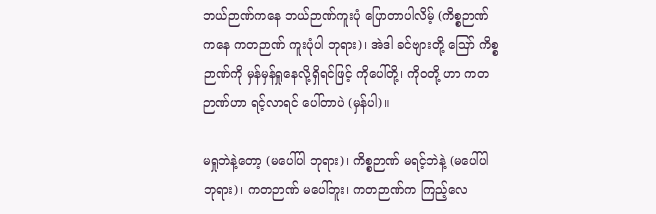ဘယ်ဉာဏ်ကနေ ဘယ်ဉာဏ်ကူးပုံ ပြောတာပါလိမ့် (ကိစ္စဉာဏ်ကနေ ကတဉာဏ် ကူးပုံပါ ဘုရား)၊ အဲဒါ ခင်ဗျားတို့ ဪ ကိစ္စဉာဏ်ကို မှန်မှန်ရှုနေလို့ရှိရင်ဖြင့် ကိုပေါ်တို့၊ ကိုဝတို့ ဟာ ကတဉာဏ်ဟာ ရင့်လာရင် ပေါ်တာပဲ (မှန်ပါ)။

မရှုဘဲနဲ့တော့ (မပေါ်ပါ ဘုရား)၊ ကိစ္စဉာဏ် မရင့်ဘဲနဲ့ (မပေါ်ပါ ဘုရား)၊ ကတဉာဏ် မပေါ်ဘူး၊ ကတဉာဏ်က ကြည့်လေ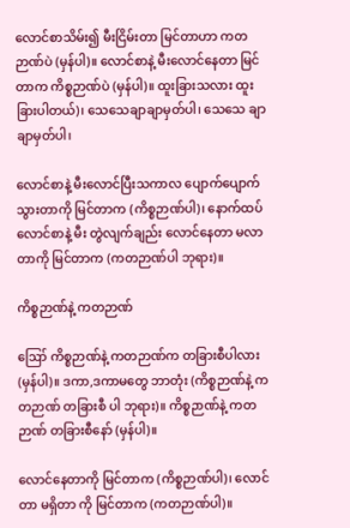လောင်စာသိမ်း၍ မီးငြိမ်းတာ မြင်တာဟာ ကတဉာဏ်ပဲ (မှန်ပါ)။ လောင်စာနဲ့ မီးလောင်နေတာ မြင်တာက ကိစ္စဉာဏ်ပဲ (မှန်ပါ)။ ထူးခြားသလား ထူးခြားပါတယ်)၊ သေသေချာချာမှတ်ပါ၊ သေသေ ချာချာမှတ်ပါ၊

လောင်စာနဲ့ မီးလောင်ပြီးသကာလ ပျောက်ပျောက် သွားတာကို မြင်တာက (ကိစ္စဉာဏ်ပါ)၊ နောက်ထပ် လောင်စာနဲ့ မီး တွဲလျက်ချည်း လောင်နေတာ မလာတာကို မြင်တာက (ကတဉာဏ်ပါ ဘုရား)။

ကိစ္စဉာဏ်နဲ့ ကတဉာဏ်

ဪ ကိစ္စဉာဏ်နဲ့ ကတဉာဏ်က တခြားစီပါလား (မှန်ပါ)။ ဒကာ,ဒကာမတွေ ဘာတုံး (ကိစ္စဉာဏ်နဲ့ ကတဉာဏ် တခြားစီ ပါ ဘုရား)။ ကိစ္စဉာဏ်နဲ့ ကတဉာဏ် တခြားစီနော် (မှန်ပါ)။

လောင်နေတာကို မြင်တာက (ကိစ္စဉာဏ်ပါ)၊ လောင်တာ မရှိတာ ကို မြင်တာက (ကတဉာဏ်ပါ)။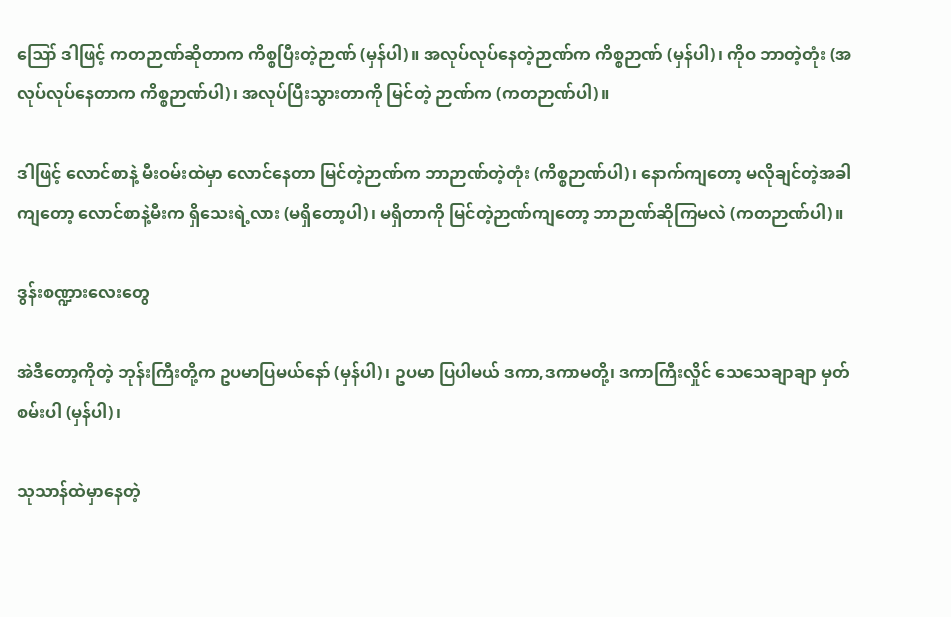ဪ ဒါဖြင့် ကတဉာဏ်ဆိုတာက ကိစ္စပြီးတဲ့ဉာဏ် (မှန်ပါ)။ အလုပ်လုပ်နေတဲ့ဉာဏ်က ကိစ္စဉာဏ် (မှန်ပါ)၊ ကိုဝ ဘာတဲ့တုံး (အလုပ်လုပ်နေတာက ကိစ္စဉာဏ်ပါ)၊ အလုပ်ပြီးသွားတာကို မြင်တဲ့ ဉာဏ်က (ကတဉာဏ်ပါ)။

ဒါဖြင့် လောင်စာနဲ့ မီးဝမ်းထဲမှာ လောင်နေတာ မြင်တဲ့ဉာဏ်က ဘာဉာဏ်တဲ့တုံး (ကိစ္စဉာဏ်ပါ)၊ နောက်ကျတော့ မလိုချင်တဲ့အခါကျတော့ လောင်စာနဲ့မီးက ရှိသေးရဲ့လား (မရှိတော့ပါ)၊ မရှိတာကို မြင်တဲ့ဉာဏ်ကျတော့ ဘာဉာဏ်ဆိုကြမလဲ (ကတဉာဏ်ပါ)။

ဒွန်းစဏ္ဍားလေးတွေ

အဲဒီတော့ကိုတဲ့ ဘုန်းကြီးတို့က ဥပမာပြမယ်နော် (မှန်ပါ)၊ ဥပမာ ပြပါမယ် ဒကာ,ဒကာမတို့၊ ဒကာကြီးလှိုင် သေသေချာချာ မှတ်စမ်းပါ (မှန်ပါ)၊

သုသာန်ထဲမှာနေတဲ့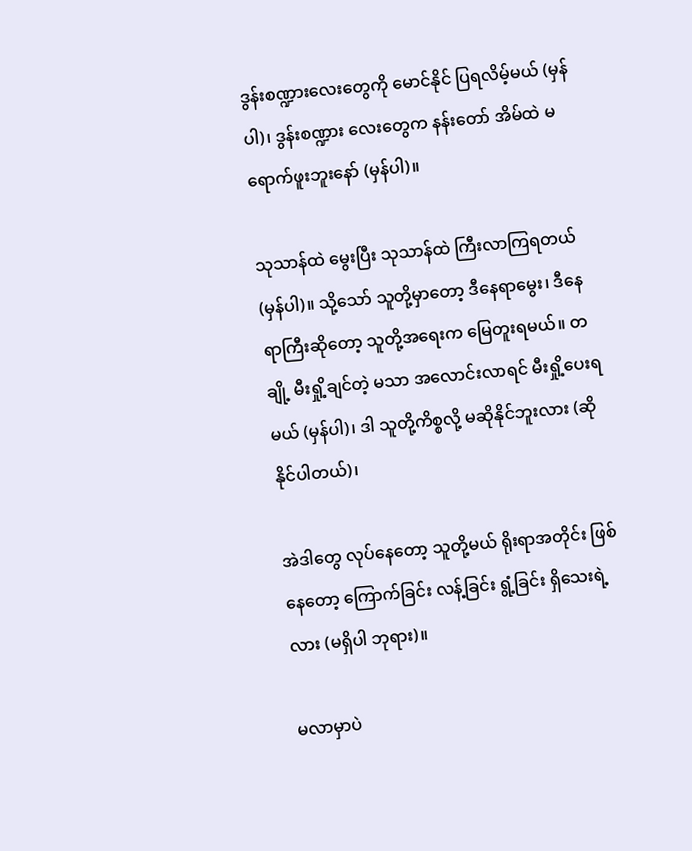ဒွန်းစဏ္ဍားလေးတွေကို မောင်နိုင် ပြရလိမ့်မယ် (မှန်ပါ)၊ ဒွန်းစဏ္ဍား လေးတွေက နန်းတော် အိမ်ထဲ မရောက်ဖူးဘူးနော် (မှန်ပါ)။

သုသာန်ထဲ မွေးပြီး သုသာန်ထဲ ကြီးလာကြရတယ် (မှန်ပါ)။ သို့သော် သူတို့မှာတော့ ဒီနေရာမွေး၊ ဒီနေရာကြီးဆိုတော့ သူတို့အရေးက မြေတူးရမယ်။ တချို့ မီးရှို့ချင်တဲ့ မသာ အလောင်းလာရင် မီးရှို့ပေးရမယ် (မှန်ပါ)၊ ဒါ သူတို့ကိစ္စလို့ မဆိုနိုင်ဘူးလား (ဆိုနိုင်ပါတယ်)၊

အဲဒါတွေ လုပ်နေတော့ သူတို့မယ် ရိုးရာအတိုင်း ဖြစ်နေတော့ ကြောက်ခြင်း လန့်ခြင်း ရွံ့ခြင်း ရှိသေးရဲ့လား (မရှိပါ ဘုရား)။

မလာမှာပဲ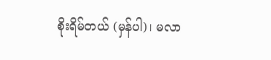စိုးရိမ်တယ် (မှန်ပါ)၊ မလာ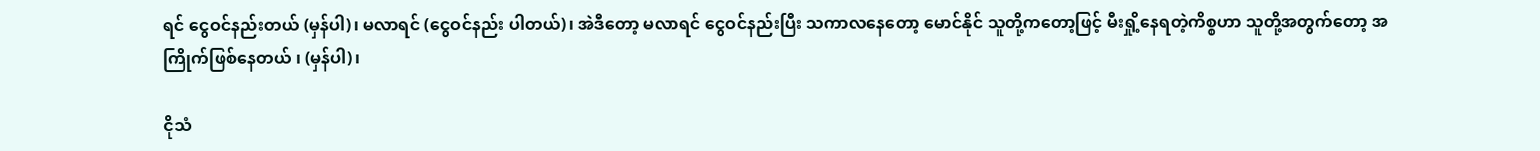ရင် ငွေဝင်နည်းတယ် (မှန်ပါ)၊ မလာရင် (ငွေဝင်နည်း ပါတယ်)၊ အဲဒီတော့ မလာရင် ငွေဝင်နည်းပြီး သကာလနေတော့ မောင်နိုင် သူတို့ကတော့ဖြင့် မီးရှို့နေရတဲ့ကိစ္စဟာ သူတို့အတွက်တော့ အကြိုက်ဖြစ်နေတယ် ၊ (မှန်ပါ)၊

ငိုသံ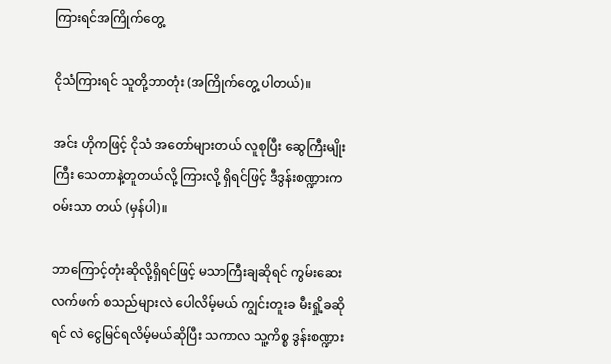ကြားရင်အကြိုက်တွေ့

ငိုသံကြားရင် သူတို့ဘာတုံး (အကြိုက်တွေ့ ပါတယ်)။

အင်း ဟိုကဖြင့် ငိုသံ အတော်များတယ် လူစုပြီး ဆွေကြီးမျိုးကြီး သေတာနဲ့တူတယ်လို့ ကြားလို့ ရှိရင်ဖြင့် ဒီဒွန်းစဏ္ဍားက ဝမ်းသာ တယ် (မှန်ပါ)။

ဘာကြောင့်တုံးဆိုလို့ရှိရင်ဖြင့် မသာကြီးချဆိုရင် ကွမ်းဆေး လက်ဖက် စသည်များလဲ ပေါလိမ့်မယ် ကျွင်းတူးခ မီးရှို့ခဆိုရင် လဲ ငွေမြင်ရလိမ့်မယ်ဆိုပြီး သကာလ သူ့ကိစ္စ ဒွန်းစဏ္ဍား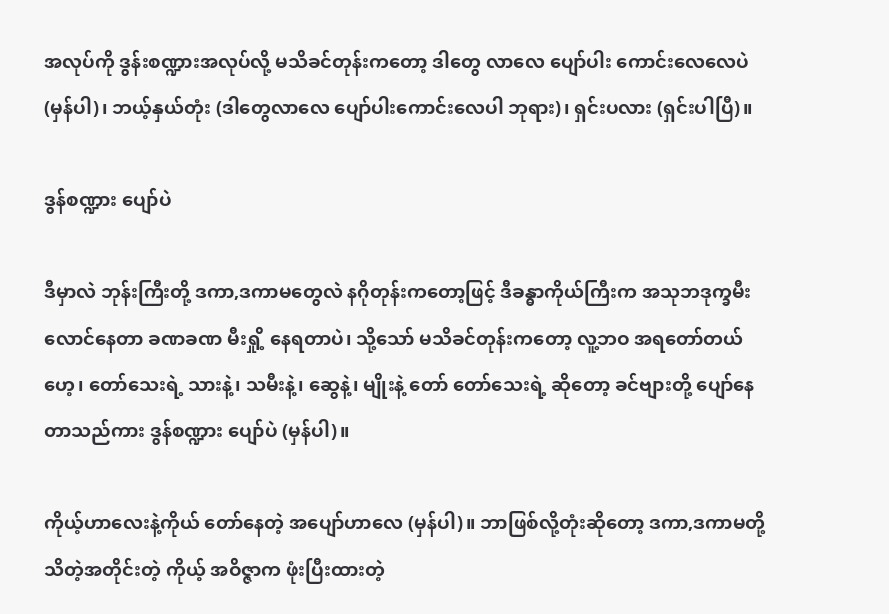အလုပ်ကို ဒွန်းစဏ္ဍားအလုပ်လို့ မသိခင်တုန်းကတော့ ဒါတွေ လာလေ ပျော်ပါး ကောင်းလေလေပဲ (မှန်ပါ)၊ ဘယ့်နှယ်တုံး (ဒါတွေလာလေ ပျော်ပါးကောင်းလေပါ ဘုရား)၊ ရှင်းပလား (ရှင်းပါပြီ)။

ဒွန်စဏ္ဍား ပျော်ပဲ

ဒီမှာလဲ ဘုန်းကြီးတို့ ဒကာ,ဒကာမတွေလဲ နဂိုတုန်းကတော့ဖြင့် ဒီခန္ဓာကိုယ်ကြီးက အသုဘဒုက္ခမီး လောင်နေတာ ခဏခဏ မီးရှို့ နေရတာပဲ၊ သို့သော် မသိခင်တုန်းကတော့ လူ့ဘဝ အရတော်တယ် ဟေ့၊ တော်သေးရဲ့ သားနဲ့၊ သမီးနဲ့၊ ဆွေနဲ့၊ မျိုးနဲ့ တော် တော်သေးရဲ့ ဆိုတော့ ခင်ဗျားတို့ ပျော်နေတာသည်ကား ဒွန်စဏ္ဍား ပျော်ပဲ (မှန်ပါ)။

ကိုယ့်ဟာလေးနဲ့ကိုယ် တော်နေတဲ့ အပျော်ဟာလေ (မှန်ပါ)။ ဘာဖြစ်လို့တုံးဆိုတော့ ဒကာ,ဒကာမတို့ သိတဲ့အတိုင်းတဲ့ ကိုယ့် အဝိဇ္ဇာက ဖုံးပြီးထားတဲ့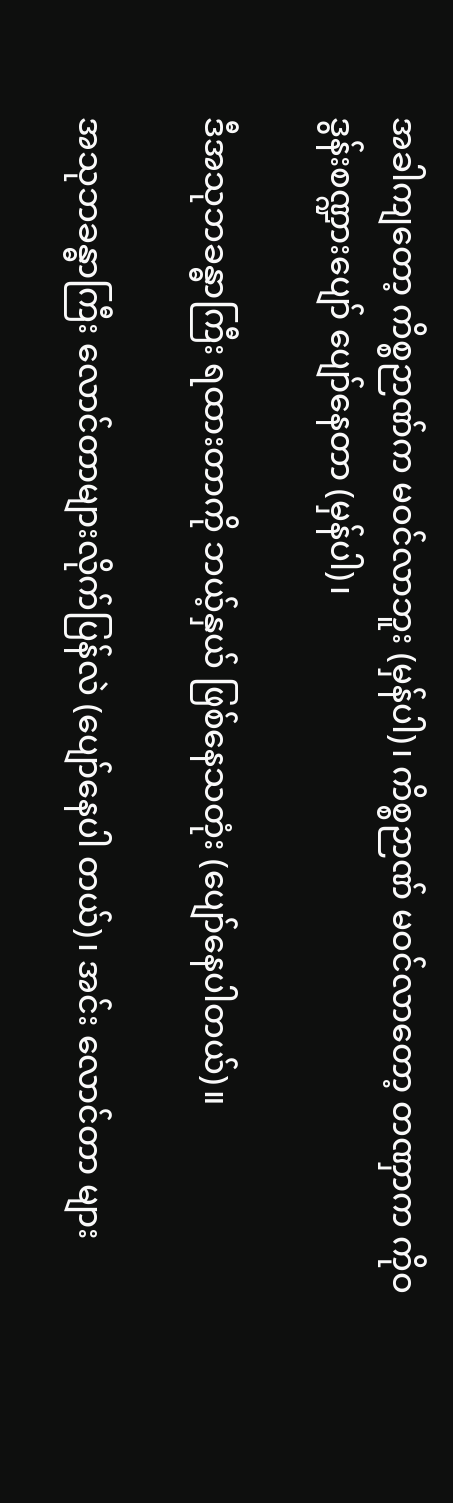အခါကျတော့ ကိစ္စဉာဏ်က မဝင်လာဘူး (မှန်ပါ)၊ ကိစ္စဉာဏ် မဝင်လာတော့ တဏှာက ကိုဝ ဒွန်းစဏ္ဍားပျော် ပျော်နေတာ (မှန်ပါ)၊

ဒီအသုဘခန္ဓာကြီး ရထားတာကို ဘယ့်နှယ် ဖြစ်နေသတုံး (ပျော်နေပါတယ်)။

အသုဘခန္ဓာကြီး လောင်တာများလိုက်ပြန်လဲ (ပျော်နေပါ တယ်)၊ အင်း လောင်တာ များ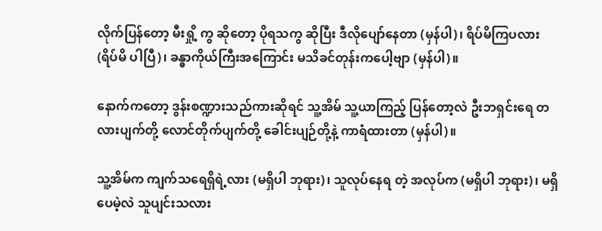လိုက်ပြန်တော့ မီးရှို့ ကွ ဆိုတော့ ပိုရသကွ ဆိုပြီး ဒီလိုပျော်နေတာ (မှန်ပါ)၊ ရိပ်မိကြပလား (ရိပ်မိ ပါပြီ)၊ ခန္ဓာကိုယ်ကြီးအကြောင်း မသိခင်တုန်းကပေါ့ဗျာ (မှန်ပါ)။

နောက်ကတော့ ဒွန်းစဏ္ဍားသည်ကားဆိုရင် သူ့အိမ် သူ့ယာကြည့် ပြန်တော့လဲ ဦးဘရှင်းရေ တလားပျက်တို့ လောင်တိုက်ပျက်တို့ ခေါင်းပျဉ်တို့နဲ့ ကာရံထားတာ (မှန်ပါ)။

သူ့အိမ်က ကျက်သရေရှိရဲ့လား (မရှိပါ ဘုရား)၊ သူလုပ်နေရ တဲ့ အလုပ်က (မရှိပါ ဘုရား)၊ မရှိပေမဲ့လဲ သူပျင်းသလား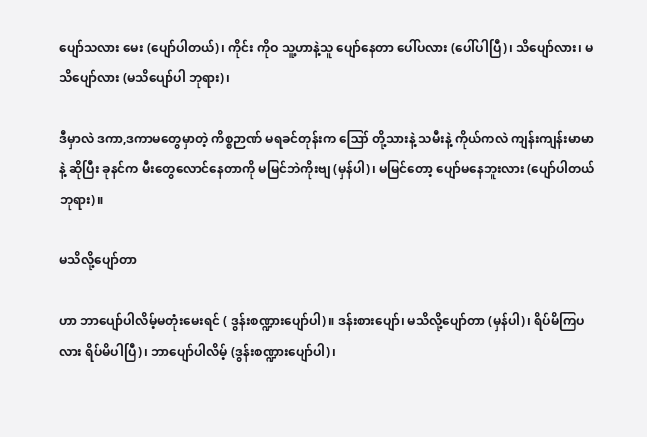ပျော်သလား မေး (ပျော်ပါတယ်)၊ ကိုင်း ကိုဝ သူ့ဟာနဲ့သူ ပျော်နေတာ ပေါ်ပလား (ပေါ်ပါပြီ)၊ သိပျော်လား၊ မသိပျော်လား (မသိပျော်ပါ ဘုရား)၊

ဒီမှာလဲ ဒကာ,ဒကာမတွေမှာတဲ့ ကိစ္စဉာဏ် မရခင်တုန်းက ဪ တို့သားနဲ့ သမီးနဲ့ ကိုယ်ကလဲ ကျန်းကျန်းမာမာနဲ့ ဆိုပြီး ခုနင်က မီးတွေလောင်နေတာကို မမြင်ဘဲကိုးဗျ (မှန်ပါ)၊ မမြင်တော့ ပျော်မနေဘူးလား (ပျော်ပါတယ် ဘုရား)။

မသိလို့ပျော်တာ

ဟာ ဘာပျော်ပါလိမ့်မတုံးမေးရင် ( ဒွန်းစဏ္ဍားပျော်ပါ)။ ဒန်းစားပျော်၊ မသိလို့ပျော်တာ (မှန်ပါ)၊ ရိပ်မိကြပလား ရိပ်မိပါပြီ)၊ ဘာပျော်ပါလိမ့် (ဒွန်းစဏ္ဍားပျော်ပါ)၊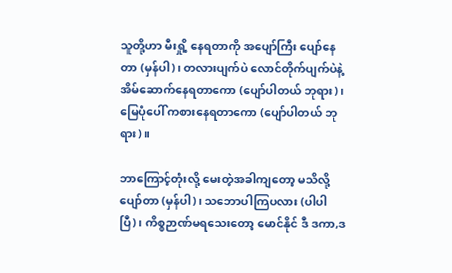သူတို့ဟာ မီးရှို့ နေရတာကို အပျော်ကြီး ပျော်နေတာ (မှန်ပါ)၊ တလားပျက်ပဲ လောင်တိုက်ပျက်ပဲနဲ့ အိမ်ဆောက်နေရတာကော (ပျော်ပါတယ် ဘုရား)၊ မြေပုံပေါ် ကစားနေရတာကော (ပျော်ပါတယ် ဘုရား)။

ဘာကြောင့်တုံးလို့ မေးတဲ့အခါကျတော့ မသိလို့ပျော်တာ (မှန်ပါ)၊ သဘောပါကြပလား (ပါပါပြီ)၊ ကိစ္စဉာဏ်မရသေးတော့ မောင်နိုင် ဒီ ဒကာ,ဒ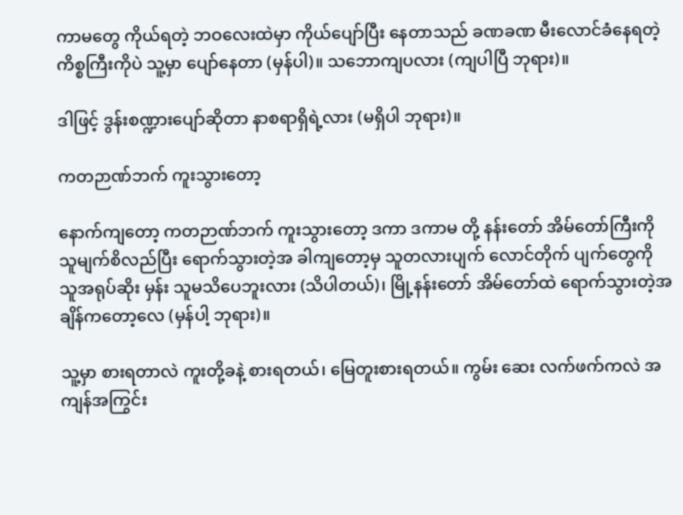ကာမတွေ ကိုယ်ရတဲ့ ဘဝလေးထဲမှာ ကိုယ်ပျော်ပြီး နေတာသည် ခဏခဏ မီးလောင်ခံနေရတဲ့ ကိစ္စကြီးကိုပဲ သူ့မှာ ပျော်နေတာ (မှန်ပါ)။ သဘောကျပလား (ကျပါပြီ ဘုရား)။

ဒါဖြင့် ဒွန်းစဏ္ဍားပျော်ဆိုတာ နာစရာရှိရဲ့လား (မရှိပါ ဘုရား)။

ကတဉာဏ်ဘက် ကူးသွားတော့

နောက်ကျတော့ ကတဉာဏ်ဘက် ကူးသွားတော့ ဒကာ ဒကာမ တို့ နန်းတော် အိမ်တော်ကြီးကို သူမျက်စိလည်ပြီး ရောက်သွားတဲ့အ ခါကျတော့မှ သူတလားပျက် လောင်တိုက် ပျက်တွေကို သူအရုပ်ဆိုး မှန်း သူမသိပေဘူးလား (သိပါတယ်)၊ မြို့နန်းတော် အိမ်တော်ထဲ ရောက်သွားတဲ့အချိန်ကတော့လေ (မှန်ပါ့ ဘုရား)။

သူ့မှာ စားရတာလဲ ကူးတို့ခနဲ့ စားရတယ်၊ မြေတူးစားရတယ်။ ကွမ်း ဆေး လက်ဖက်ကလဲ အကျန်အကြွင်း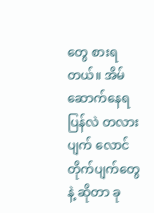တွေ စားရတယ်။ အိမ်ဆောက်နေရပြန်လဲ တလားပျက် လောင်တိုက်ပျက်တွေနဲ့ ဆိုတာ ခု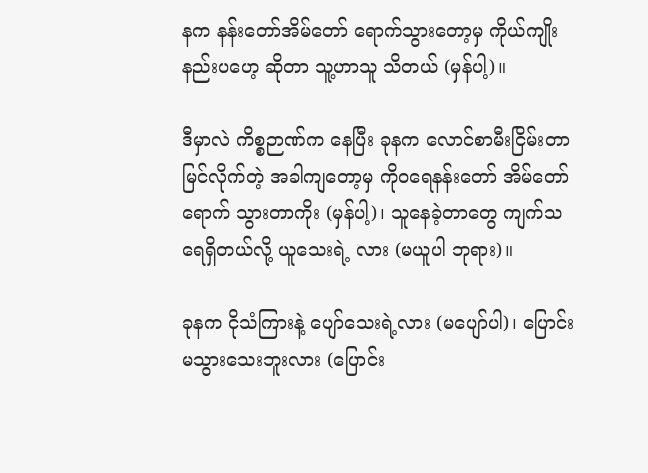နက နန်းတော်အိမ်တော် ရောက်သွားတော့မှ ကိုယ်ကျိုးနည်းပဟေ့ ဆိုတာ သူ့ဟာသူ သိတယ် (မှန်ပါ့)။

ဒီမှာလဲ ကိစ္စဉာဏ်က နေပြီး ခုနက လောင်စာမီးငြိမ်းတာ မြင်လိုက်တဲ့ အခါကျတော့မှ ကိုဝရေနန်းတော် အိမ်တော် ရောက် သွားတာကိုး (မှန်ပါ့)၊ သူနေခဲ့တာတွေ ကျက်သရေရှိတယ်လို့ ယူသေးရဲ့ လား (မယူပါ ဘုရား)။

ခုနက ငိုသံကြားနဲ့ ပျော်သေးရဲ့လား (မပျော်ပါ)၊ ပြောင်း မသွားသေးဘူးလား (ပြောင်း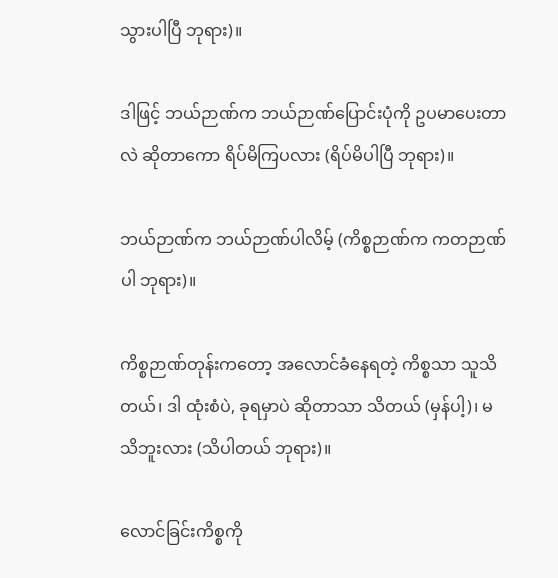သွားပါပြီ ဘုရား)။

ဒါဖြင့် ဘယ်ဉာဏ်က ဘယ်ဉာဏ်ပြောင်းပုံကို ဥပမာပေးတာလဲ ဆိုတာကော ရိပ်မိကြပလား (ရိပ်မိပါပြီ ဘုရား)။

ဘယ်ဉာဏ်က ဘယ်ဉာဏ်ပါလိမ့် (ကိစ္စဉာဏ်က ကတဉာဏ် ပါ ဘုရား)။

ကိစ္စဉာဏ်တုန်းကတော့ အလောင်ခံနေရတဲ့ ကိစ္စသာ သူသိ တယ်၊ ဒါ ထုံးစံပဲ, ခုရမှာပဲ ဆိုတာသာ သိတယ် (မှန်ပါ့)၊ မသိဘူးလား (သိပါတယ် ဘုရား)။

လောင်ခြင်းကိစ္စကို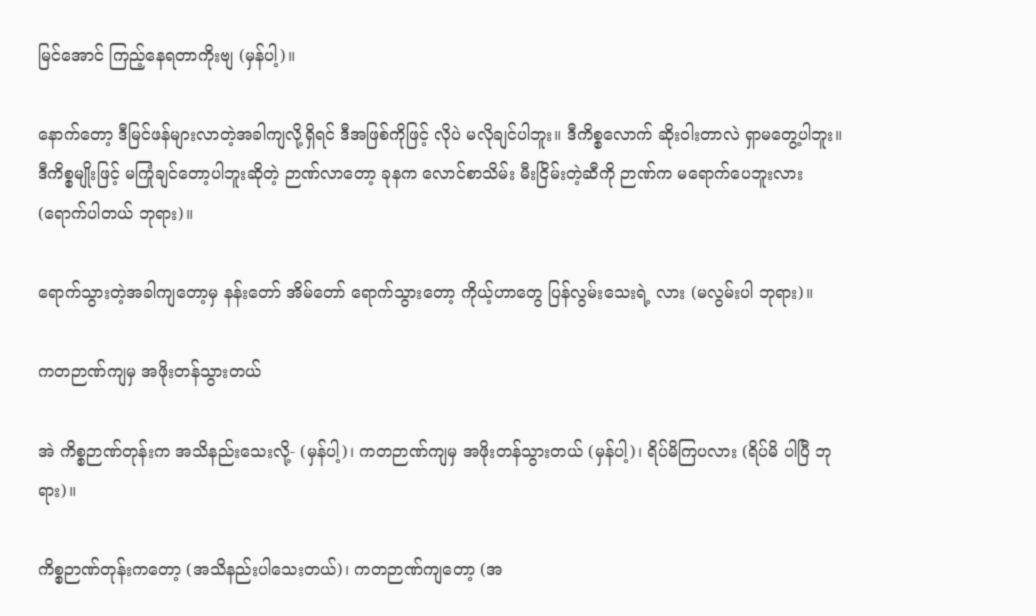မြင်အောင် ကြည့်နေရတာကိုးဗျ (မှန်ပါ့)။

နောက်တော့ ဒီမြင်ဖန်များလာတဲ့အခါကျလို့ရှိရင် ဒီအဖြစ်ကိုဖြင့် လိုပဲ မလိုချင်ပါဘူး။ ဒီကိစ္စလောက် ဆိုးဝါးတာလဲ ရှာမတွေ့ပါဘူး။ ဒီကိစ္စမျိုးဖြင့် မကြုံချင်တော့ပါဘူးဆိုတဲ့ ဉာဏ်လာတော့ ခုနက လောင်စာသိမ်း မီးငြိမ်းတဲ့ဆီကို ဉာဏ်က မရောက်ပေဘူးလား (ရောက်ပါတယ် ဘုရား)။

ရောက်သွားတဲ့အခါကျတော့မှ နန်းတော် အိမ်တော် ရောက်သွားတော့ ကိုယ့်ဟာတွေ ပြန်လွမ်းသေးရဲ့ လား (မလွမ်းပါ ဘုရား)။

ကတဉာဏ်ကျမှ အဖိုးတန်သွားတယ်

အဲ ကိစ္စဉာဏ်တုန်းက အသိနည်းသေးလို့- (မှန်ပါ့)၊ ကတဉာဏ်ကျမှ အဖိုးတန်သွားတယ် (မှန်ပါ့)၊ ရိပ်မိကြပလား (ရိပ်မိ ပါပြီ ဘုရား)။

ကိစ္စဉာဏ်တုန်းကတော့ (အသိနည်းပါသေးတယ်)၊ ကတဉာဏ်ကျတော့ (အ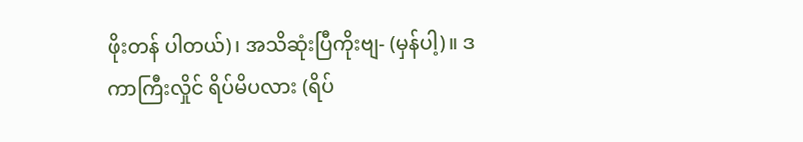ဖိုးတန် ပါတယ်)၊ အသိဆုံးပြီကိုးဗျ- (မှန်ပါ့)။ ဒကာကြီးလှိုင် ရိပ်မိပလား (ရိပ်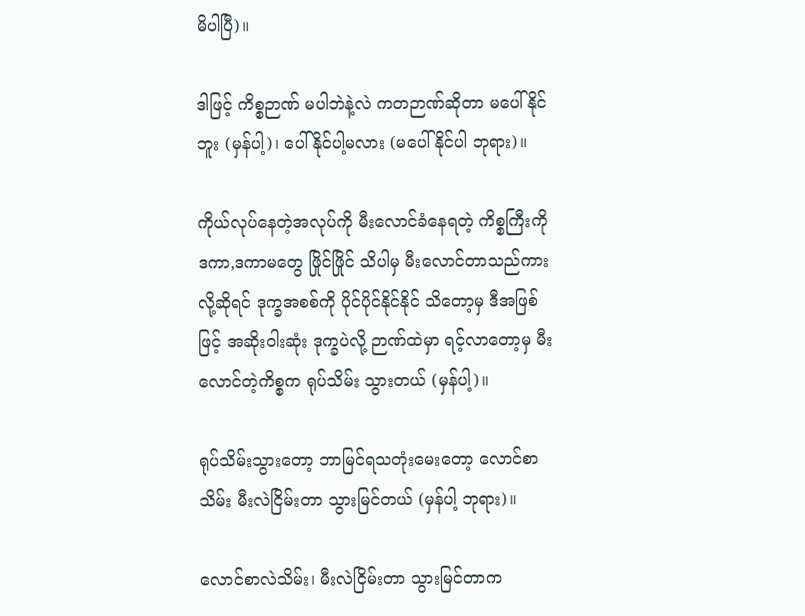မိပါပြီ)။

ဒါဖြင့် ကိစ္စဉာဏ် မပါဘဲနဲ့လဲ ကတဉာဏ်ဆိုတာ မပေါ်နိုင် ဘူး (မှန်ပါ့)၊ ပေါ်နိုင်ပါ့မလား (မပေါ်နိုင်ပါ ဘုရား)။

ကိုယ်လုပ်နေတဲ့အလုပ်ကို မီးလောင်ခံနေရတဲ့ ကိစ္စကြီးကို ဒကာ,ဒကာမတွေ ဖြိုင်ဖြိုင် သိပါမှ မီးလောင်တာသည်ကားလို့ဆိုရင် ဒုက္ခအစစ်ကို ပိုင်ပိုင်နိုင်နိုင် သိတော့မှ ဒီအဖြစ်ဖြင့် အဆိုးဝါးဆုံး ဒုက္ခပဲလို့ ဉာဏ်ထဲမှာ ရင့်လာတော့မှ မီးလောင်တဲ့ကိစ္စက ရုပ်သိမ်း သွားတယ် (မှန်ပါ့)။

ရုပ်သိမ်းသွားတော့ ဘာမြင်ရသတုံးမေးတော့ လောင်စာသိမ်း မီးလဲငြိမ်းတာ သွားမြင်တယ် (မှန်ပါ့ ဘုရား)။

လောင်စာလဲသိမ်း၊ မီးလဲငြိမ်းတာ သွားမြင်တာက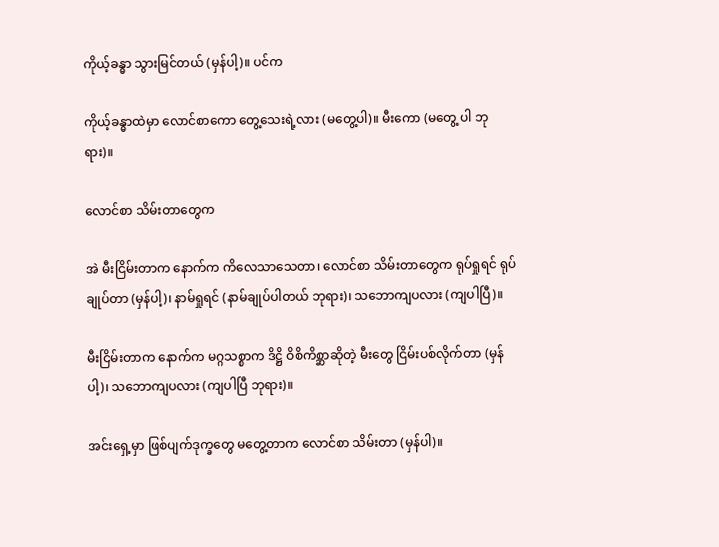ကိုယ့်ခန္ဓာ သွားမြင်တယ် (မှန်ပါ့)။ ပင်က

ကိုယ့်ခန္ဓာထဲမှာ လောင်စာကော တွေ့သေးရဲ့လား (မတွေ့ပါ)။ မီးကော (မတွေ့ ပါ ဘုရား)။

လောင်စာ သိမ်းတာတွေက

အဲ မီးငြိမ်းတာက နောက်က ကိလေသာသေတာ၊ လောင်စာ သိမ်းတာတွေက ရုပ်ရှုရင် ရုပ်ချုပ်တာ (မှန်ပါ့)၊ နာမ်ရှုရင် (နာမ်ချုပ်ပါတယ် ဘုရား)၊ သဘောကျပလား (ကျပါပြီ)။

မီးငြိမ်းတာက နောက်က မဂ္ဂသစ္စာက ဒိဋ္ဌိ ဝိစိကိစ္ဆာဆိုတဲ့ မီးတွေ ငြိမ်းပစ်လိုက်တာ (မှန်ပါ့)၊ သဘောကျပလား (ကျပါပြီ ဘုရား)။

အင်းရှေ့မှာ ဖြစ်ပျက်ဒုက္ခတွေ မတွေ့တာက လောင်စာ သိမ်းတာ (မှန်ပါ)။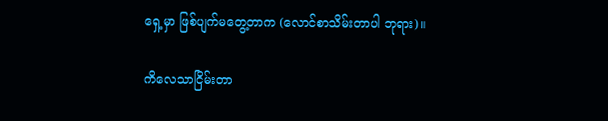ရှေ့မှာ ဖြစ်ပျက်မတွေ့တာက (လောင်စာသိမ်းတာပါ ဘုရား)။

ကိလေသာငြိမ်းတာ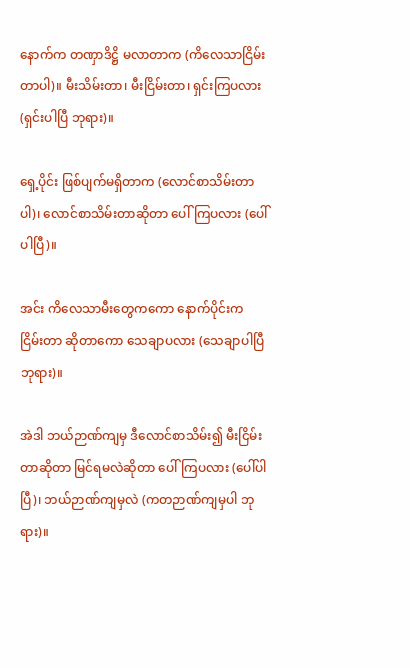နောက်က တဏှာဒိဋ္ဌိ မလာတာက (ကိလေသာငြိမ်းတာပါ)။ မီးသိမ်းတာ၊ မီးငြိမ်းတာ၊ ရှင်းကြပလား (ရှင်းပါပြီ ဘုရား)။

ရှေ့ပိုင်း ဖြစ်ပျက်မရှိတာက (လောင်စာသိမ်းတာပါ)၊ လောင်စာသိမ်းတာဆိုတာ ပေါ်ကြပလား (ပေါ်ပါပြီ)။

အင်း ကိလေသာမီးတွေကကော နောက်ပိုင်းက ငြိမ်းတာ ဆိုတာကော သေချာပလား (သေချာပါပြီ ဘုရား)။

အဲဒါ ဘယ်ဉာဏ်ကျမှ ဒီလောင်စာသိမ်း၍ မီးငြိမ်းတာဆိုတာ မြင်ရမလဲဆိုတာ ပေါ်ကြပလား (ပေါ်ပါပြီ)၊ ဘယ်ဉာဏ်ကျမှလဲ (ကတဉာဏ်ကျမှပါ ဘုရား)။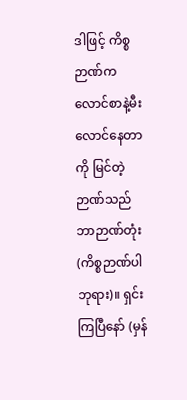ဒါဖြင့် ကိစ္စဉာဏ်က လောင်စာနဲ့မီး လောင်နေတာကို မြင်တဲ့ ဉာဏ်သည် ဘာဉာဏ်တုံး (ကိစ္စဉာဏ်ပါ ဘုရား)။ ရှင်းကြပြီနော် (မှန်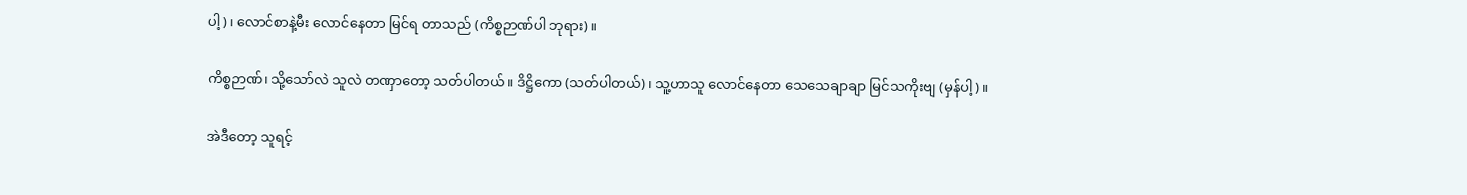ပါ့)၊ လောင်စာနဲ့မီး လောင်နေတာ မြင်ရ တာသည် (ကိစ္စဉာဏ်ပါ ဘုရား)။

ကိစ္စဉာဏ်၊ သို့သော်လဲ သူလဲ တဏှာတော့ သတ်ပါတယ်။ ဒိဋ္ဌိကော (သတ်ပါတယ်)၊ သူ့ဟာသူ လောင်နေတာ သေသေချာချာ မြင်သကိုးဗျ (မှန်ပါ့)။

အဲဒီတော့ သူရင့်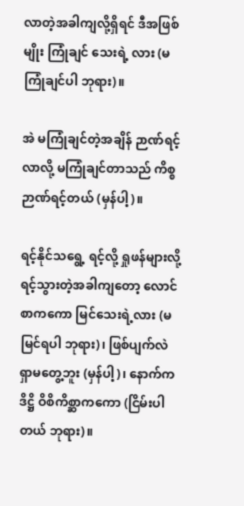လာတဲ့အခါကျလို့ရှိရင် ဒီအဖြစ်မျိုး ကြုံချင် သေးရဲ့ လား (မကြုံချင်ပါ ဘုရား)။

အဲ မကြုံချင်တဲ့အချိန် ဉာဏ်ရင့်လာလို့ မကြုံချင်တာသည် ကိစ္စဉာဏ်ရင့်တယ် (မှန်ပါ့)။

ရင့်နိုင်သရွေ့ ရင့်လို့ ရှုဖန်များလို့ ရင့်သွားတဲ့အခါကျတော့ လောင်စာကကော မြင်သေးရဲ့လား (မမြင်ရပါ ဘုရား)၊ ဖြစ်ပျက်လဲ ရှာမတွေ့ဘူး (မှန်ပါ့)၊ နောက်က ဒိဋ္ဌိ ဝိစိကိစ္ဆာကကော (ငြိမ်းပါ တယ် ဘုရား)။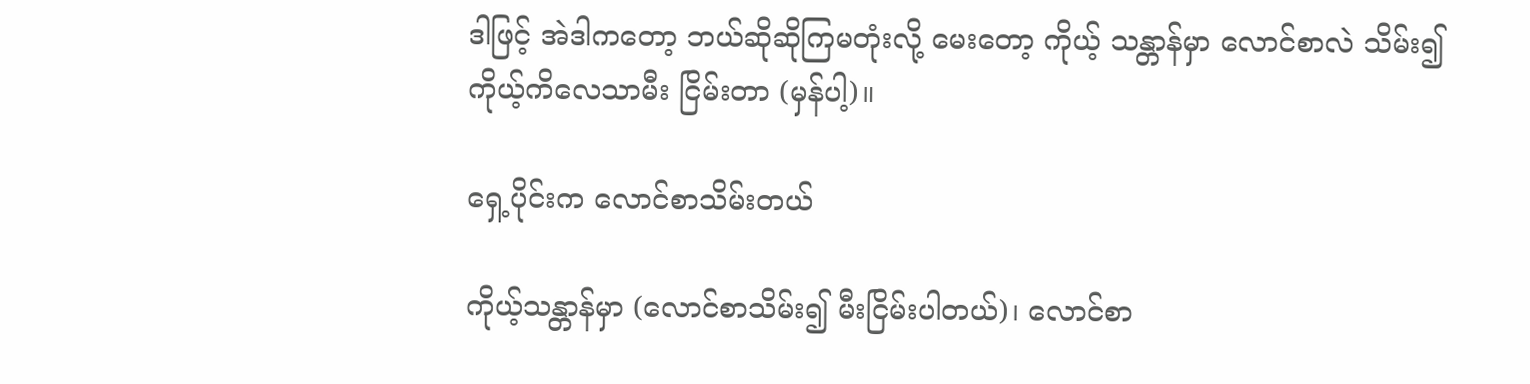ဒါဖြင့် အဲဒါကတော့ ဘယ်ဆိုဆိုကြမတုံးလို့ မေးတော့ ကိုယ့် သန္တာန်မှာ လောင်စာလဲ သိမ်း၍ ကိုယ့်ကိလေသာမီး ငြိမ်းတာ (မှန်ပါ့)။

ရှေ့ပိုင်းက လောင်စာသိမ်းတယ်

ကိုယ့်သန္တာန်မှာ (လောင်စာသိမ်း၍ မီးငြိမ်းပါတယ်)၊ လောင်စာ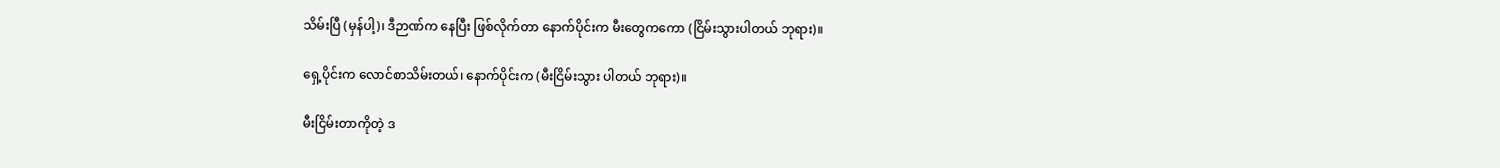သိမ်းပြီ (မှန်ပါ့)၊ ဒီဉာဏ်က နေပြီး ဖြစ်လိုက်တာ နောက်ပိုင်းက မီးတွေကကော (ငြိမ်းသွားပါတယ် ဘုရား)။

ရှေ့ပိုင်းက လောင်စာသိမ်းတယ်၊ နောက်ပိုင်းက (မီးငြိမ်းသွား ပါတယ် ဘုရား)။

မီးငြိမ်းတာကိုတဲ့ ဒ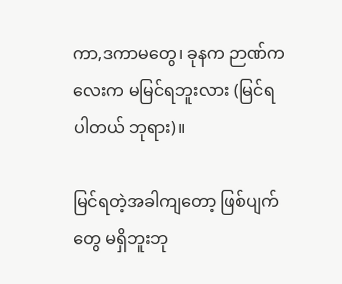ကာ,ဒကာမတွေ၊ ခုနက ဉာဏ်ကလေးက မမြင်ရဘူးလား (မြင်ရပါတယ် ဘုရား)။

မြင်ရတဲ့အခါကျတော့ ဖြစ်ပျက်တွေ မရှိဘူးဘု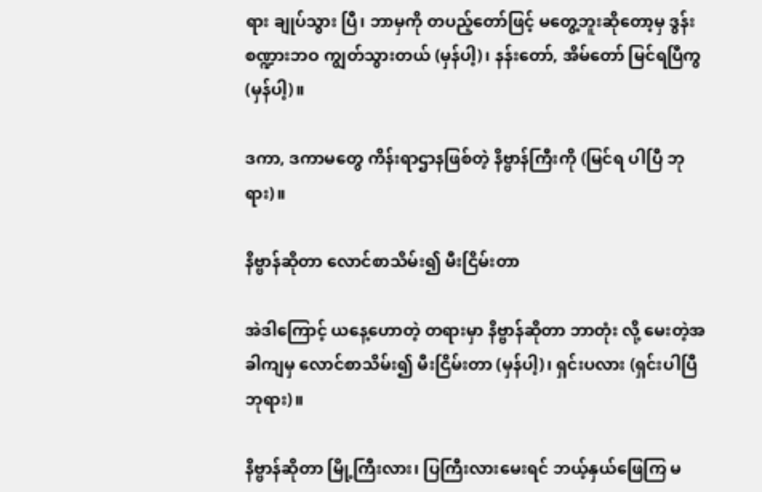ရား ချုပ်သွား ပြီ၊ ဘာမှကို တပည့်တော်ဖြင့် မတွေ့ဘူးဆိုတော့မှ ဒွန်းစဏ္ဍားဘဝ ကျွတ်သွားတယ် (မှန်ပါ့)၊ နန်းတော်, အိမ်တော် မြင်ရပြီကွ (မှန်ပါ့)။

ဒကာ, ဒကာမတွေ ကိန်းရာဌာနဖြစ်တဲ့ နိဗ္ဗာန်ကြီးကို (မြင်ရ ပါပြီ ဘုရား)။

နိဗ္ဗာန်ဆိုတာ လောင်စာသိမ်း၍ မီးငြိမ်းတာ

အဲဒါကြောင့် ယနေ့ဟောတဲ့ တရားမှာ နိဗ္ဗာန်ဆိုတာ ဘာတုံး လို့ မေးတဲ့အခါကျမှ လောင်စာသိမ်း၍ မီးငြိမ်းတာ (မှန်ပါ့)၊ ရှင်းပလား (ရှင်းပါပြီ ဘုရား)။

နိဗ္ဗာန်ဆိုတာ မြို့ကြီးလား၊ ပြကြီးလားမေးရင် ဘယ့်နှယ်ဖြေကြ မ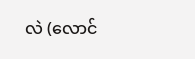လဲ (လောင်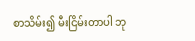စာသိမ်း၍ မီးငြိမ်းတာပါ ဘု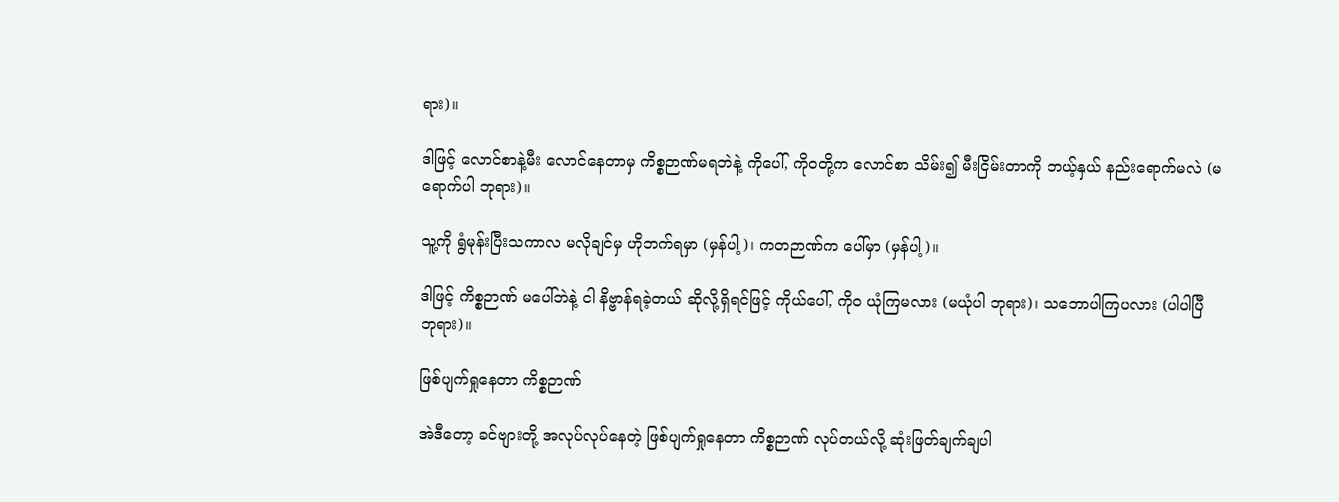ရား)။

ဒါဖြင့် လောင်စာနဲ့မီး လောင်နေတာမှ ကိစ္စဉာဏ်မရဘဲနဲ့ ကိုပေါ်, ကိုဝတို့က လောင်စာ သိမ်း၍ မီးငြိမ်းတာကို ဘယ့်နှယ် နည်းရောက်မလဲ (မရောက်ပါ ဘုရား)။

သူ့ကို ရွံမုန်းပြီးသကာလ မလိုချင်မှ ဟိုဘက်ရမှာ (မှန်ပါ့)၊ ကတဉာဏ်က ပေါ်မှာ (မှန်ပါ့)။

ဒါဖြင့် ကိစ္စဉာဏ် မပေါ်ဘဲနဲ့ ငါ နိဗ္ဗာန်ရခဲ့တယ် ဆိုလို့ရှိရင်ဖြင့် ကိုယ်ပေါ်, ကိုဝ ယုံကြမလား (မယုံပါ ဘုရား)၊ သဘောပါကြပလား (ပါပါပြီ ဘုရား)။

ဖြစ်ပျက်ရှုနေတာ ကိစ္စဉာဏ်

အဲဒီတော့ ခင်ဗျားတို့ အလုပ်လုပ်နေတဲ့ ဖြစ်ပျက်ရှုနေတာ ကိစ္စဉာဏ် လုပ်တယ်လို့ ဆုံးဖြတ်ချက်ချပါ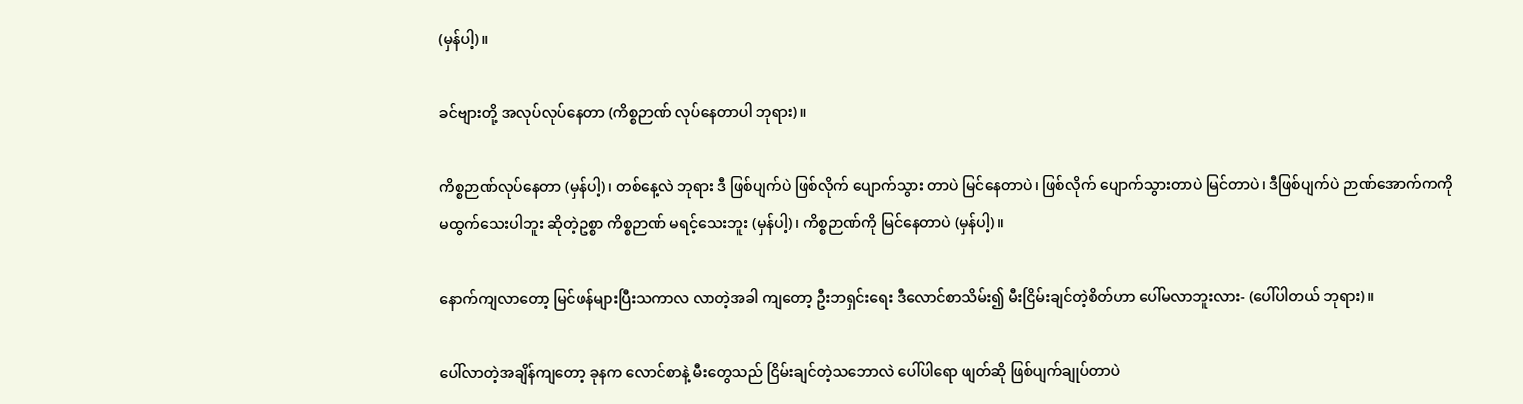(မှန်ပါ့)။

ခင်ဗျားတို့ အလုပ်လုပ်နေတာ (ကိစ္စဉာဏ် လုပ်နေတာပါ ဘုရား)။

ကိစ္စဉာဏ်လုပ်နေတာ (မှန်ပါ့)၊ တစ်နေ့လဲ ဘုရား ဒီ ဖြစ်ပျက်ပဲ ဖြစ်လိုက် ပျောက်သွား တာပဲ မြင်နေတာပဲ၊ ဖြစ်လိုက် ပျောက်သွားတာပဲ မြင်တာပဲ၊ ဒီဖြစ်ပျက်ပဲ ဉာဏ်အောက်ကကို မထွက်သေးပါဘူး ဆိုတဲ့ဥစ္စာ ကိစ္စဉာဏ် မရင့်သေးဘူး (မှန်ပါ့)၊ ကိစ္စဉာဏ်ကို မြင်နေတာပဲ (မှန်ပါ့)။

နောက်ကျလာတော့ မြင်ဖန်များပြီးသကာလ လာတဲ့အခါ ကျတော့ ဦးဘရှင်းရေး ဒီလောင်စာသိမ်း၍ မီးငြိမ်းချင်တဲ့စိတ်ဟာ ပေါ်မလာဘူးလား- (ပေါ်ပါတယ် ဘုရား)။

ပေါ်လာတဲ့အချိန်ကျတော့ ခုနက လောင်စာနဲ့ မီးတွေသည် ငြိမ်းချင်တဲ့သဘောလဲ ပေါ်ပါရော ဖျတ်ဆို ဖြစ်ပျက်ချုပ်တာပဲ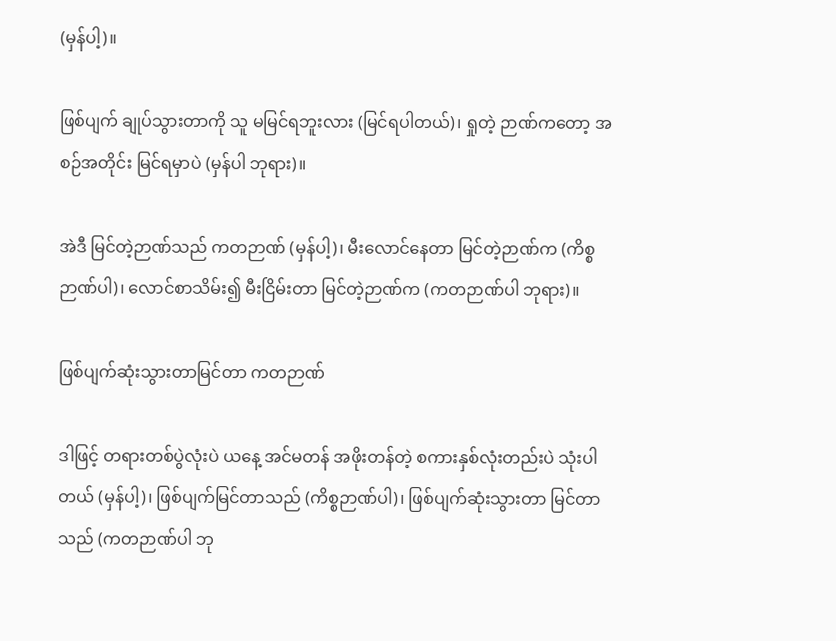(မှန်ပါ့)။

ဖြစ်ပျက် ချုပ်သွားတာကို သူ မမြင်ရဘူးလား (မြင်ရပါတယ်)၊ ရှုတဲ့ ဉာဏ်ကတော့ အစဉ်အတိုင်း မြင်ရမှာပဲ (မှန်ပါ ဘုရား)။

အဲဒီ မြင်တဲ့ဉာဏ်သည် ကတဉာဏ် (မှန်ပါ့)၊ မီးလောင်နေတာ မြင်တဲ့ဉာဏ်က (ကိစ္စဉာဏ်ပါ)၊ လောင်စာသိမ်း၍ မီးငြိမ်းတာ မြင်တဲ့ဉာဏ်က (ကတဉာဏ်ပါ ဘုရား)။

ဖြစ်ပျက်ဆုံးသွားတာမြင်တာ ကတဉာဏ်

ဒါဖြင့် တရားတစ်ပွဲလုံးပဲ ယနေ့ အင်မတန် အဖိုးတန်တဲ့ စကားနှစ်လုံးတည်းပဲ သုံးပါတယ် (မှန်ပါ့)၊ ဖြစ်ပျက်မြင်တာသည် (ကိစ္စဉာဏ်ပါ)၊ ဖြစ်ပျက်ဆုံးသွားတာ မြင်တာ သည် (ကတဉာဏ်ပါ ဘု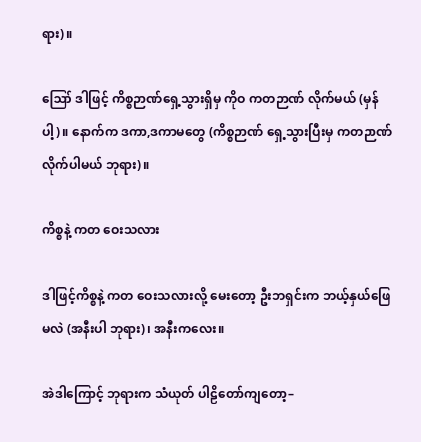ရား)။

ဪ ဒါဖြင့် ကိစ္စဉာဏ်ရှေ့သွားရှိမှ ကိုဝ ကတဉာဏ် လိုက်မယ် (မှန်ပါ့)။ နောက်က ဒကာ,ဒကာမတွေ (ကိစ္စဉာဏ် ရှေ့သွားပြီးမှ ကတဉာဏ် လိုက်ပါမယ် ဘုရား)။

ကိစ္စနဲ့ ကတ ဝေးသလား

ဒါဖြင့်ကိစ္စနဲ့ ကတ ဝေးသလားလို့ မေးတော့ ဦးဘရှင်းက ဘယ့်နှယ်ဖြေမလဲ (အနီးပါ ဘုရား)၊ အနီးကလေး။

အဲဒါကြောင့် ဘုရားက သံယုတ် ပါဠိတော်ကျတော့–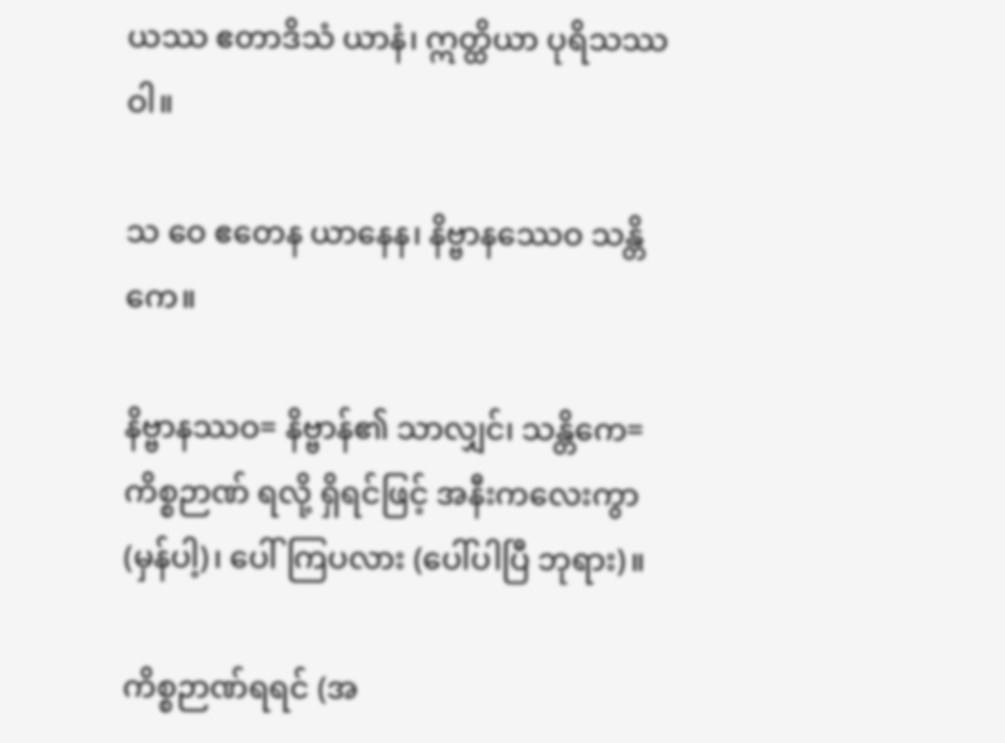ယဿ ဧတာဒိသံ ယာနံ၊ ဣတ္ထိယာ ပုရိသဿ ဝါ။

သ ဝေ ဧတေန ယာနေန၊ နိဗ္ဗာနဿေဝ သန္တိကေ။

နိဗ္ဗာနဿဝ= နိဗ္ဗာန်၏ သာလျှင်၊ သန္တိကေ= ကိစ္စဉာဏ် ရလို့ ရှိရင်ဖြင့် အနီးကလေးကွာ (မှန်ပါ့)၊ ပေါ်ကြပလား (ပေါ်ပါပြီ ဘုရား)။

ကိစ္စဉာဏ်ရရင် (အ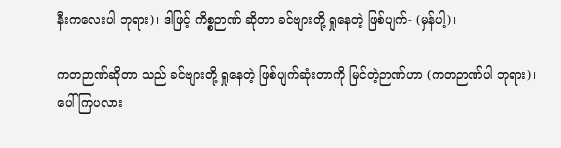နီးကလေးပါ ဘုရား)၊ ဒါဖြင့် ကိစ္စဉာဏ် ဆိုတာ ခင်ဗျားတို့ ရှုနေတဲ့ ဖြစ်ပျက်- (မှန်ပါ့)၊

ကတဉာဏ်ဆိုတာ သည် ခင်ဗျားတို့ ရှုနေတဲ့ ဖြစ်ပျက်ဆုံးတာကို မြင်တဲ့ဉာဏ်ဟာ (ကတဉာဏ်ပါ ဘုရား)၊ ပေါ်ကြပလား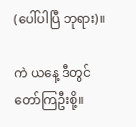(ပေါ်ပါပြီ ဘုရား)။

ကဲ ယနေ့ ဒီတွင် တော်ကြဦးစို့။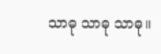သာဓု သာဓု သာဓု။